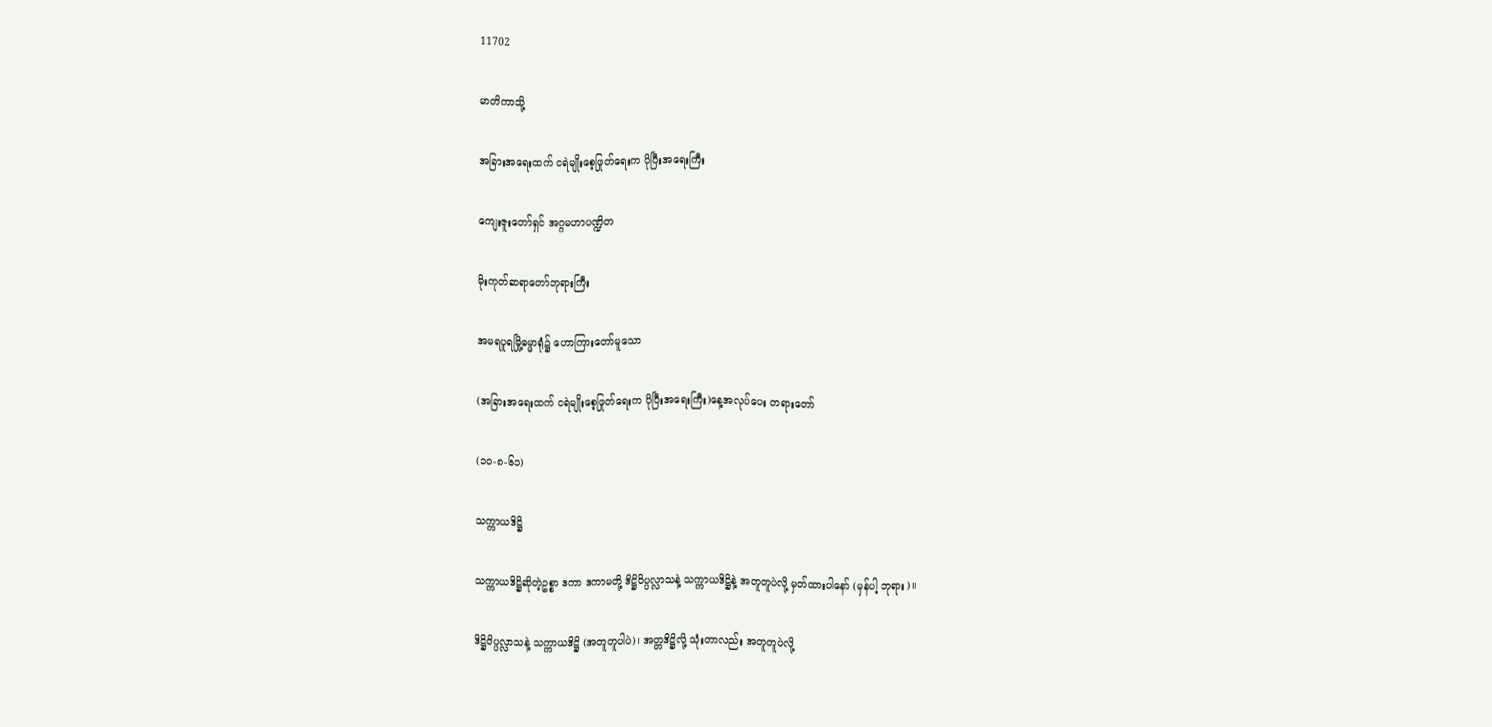11702

မာတိကာသို့

အခြားအရေးထက် ငရဲမျိုးစေ့ဖြုတ်ရေးက ပိုပြီးအရေးကြီး

ကျေးဇူးတော်ရှင် အဂ္ဂမဟာပဏ္ဍိတ

မိုးကုတ်ဆရာတော်ဘုရားကြီး

အမရပူရမြို့ဓမ္မာရုံ၌ ဟောကြားတော်မူသော

(အခြားအရေးထက် ငရဲမျိုးစေ့ဖြုတ်ရေးက ပိုပြီးအရေးကြီး)နေ့အလုပ်ပေး တရားတော်

(၁၀-၈-၆၁)

သက္ကာယဒိဋ္ဌိ

သက္ကာယဒိဋ္ဌိဆိုတဲ့ဥစ္စာ ဒကာ ဒကာမတို့ ဒိဋ္ဌိဝိပ္ပလ္လာသနဲ့ သက္ကာယဒိဋ္ဌိနဲ့ အတူတူပဲလို့ မှတ်ထားပါနော် (မှန်ပါ့ ဘုရား)။

ဒိဋ္ဌိဝိပ္ပလ္လာသနဲ့ သက္ကာယဒိဋ္ဌိ (အတူတူပါပဲ)၊ အတ္တဒိဋ္ဌိလို့ သုံးတာလည်း အတူတူပဲလို့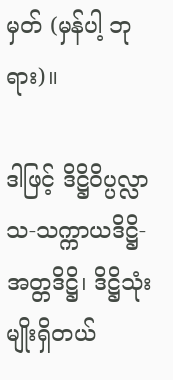မှတ် (မှန်ပါ့ ဘုရား)။

ဒါဖြင့် ဒိဋ္ဌိဝိပ္ပလ္လာသ-သက္ကာယဒိဋ္ဌိ-အတ္တဒိဋ္ဌိ၊ ဒိဋ္ဌိသုံးမျိုးရှိတယ်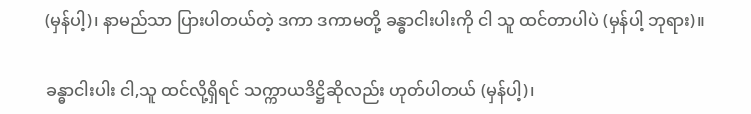(မှန်ပါ့)၊ နာမည်သာ ပြားပါတယ်တဲ့ ဒကာ ဒကာမတို့ ခန္ဓာငါးပါးကို ငါ သူ ထင်တာပါပဲ (မှန်ပါ့ ဘုရား)။

ခန္ဓာငါးပါး ငါ,သူ ထင်လို့ရှိရင် သက္ကာယဒိဋ္ဌိဆိုလည်း ဟုတ်ပါတယ် (မှန်ပါ့)၊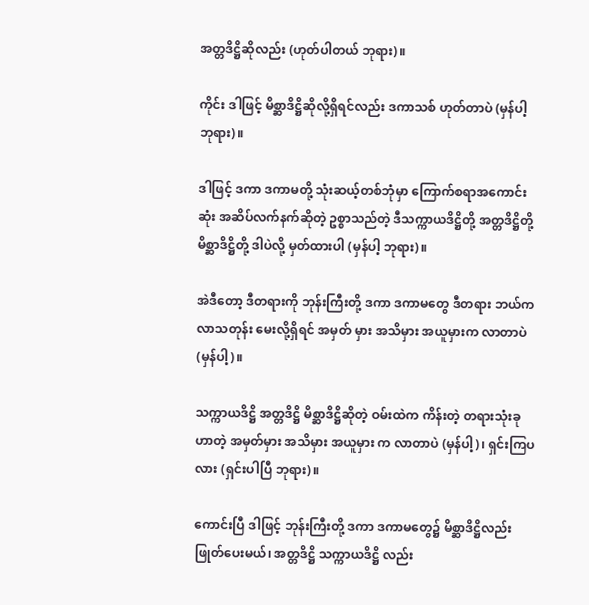အတ္တဒိဋ္ဌိဆိုလည်း (ဟုတ်ပါတယ် ဘုရား)။

ကိုင်း ဒါဖြင့် မိစ္ဆာဒိဋ္ဌိဆိုလို့ရှိရင်လည်း ဒကာသစ် ဟုတ်တာပဲ (မှန်ပါ့ ဘုရား)။

ဒါဖြင့် ဒကာ ဒကာမတို့ သုံးဆယ့်တစ်ဘုံမှာ ကြောက်စရာအကောင်းဆုံး အဆိပ်လက်နက်ဆိုတဲ့ ဥစ္စာသည်တဲ့ ဒီသက္ကာယဒိဋ္ဌိတို့ အတ္တဒိဋ္ဌိတို့ မိစ္ဆာဒိဋ္ဌိတို့ ဒါပဲလို့ မှတ်ထားပါ (မှန်ပါ့ ဘုရား)။

အဲဒီတော့ ဒီတရားကို ဘုန်းကြီးတို့ ဒကာ ဒကာမတွေ ဒီတရား ဘယ်ကလာသတုန်း မေးလို့ရှိရင် အမှတ် မှား အသိမှား အယူမှားက လာတာပဲ (မှန်ပါ့)။

သက္ကာယဒိဋ္ဌိ အတ္တဒိဋ္ဌိ မိစ္ဆာဒိဋ္ဌိဆိုတဲ့ ဝမ်းထဲက ကိန်းတဲ့ တရားသုံးခုဟာတဲ့ အမှတ်မှား အသိမှား အယူမှား က လာတာပဲ (မှန်ပါ့)၊ ရှင်းကြပလား (ရှင်းပါပြီ ဘုရား)။

ကောင်းပြီ ဒါဖြင့် ဘုန်းကြီးတို့ ဒကာ ဒကာမတွေ၌ မိစ္ဆာဒိဋ္ဌိလည်း ဖြုတ်ပေးမယ်၊ အတ္တဒိဋ္ဌိ သက္ကာယဒိဋ္ဌိ လည်း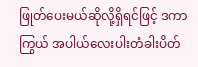ဖြုတ်ပေးမယ်ဆိုလို့ရှိရင်ဖြင့် ဒကာကြွယ် အပါယ်လေးပါးတံခါးပိတ်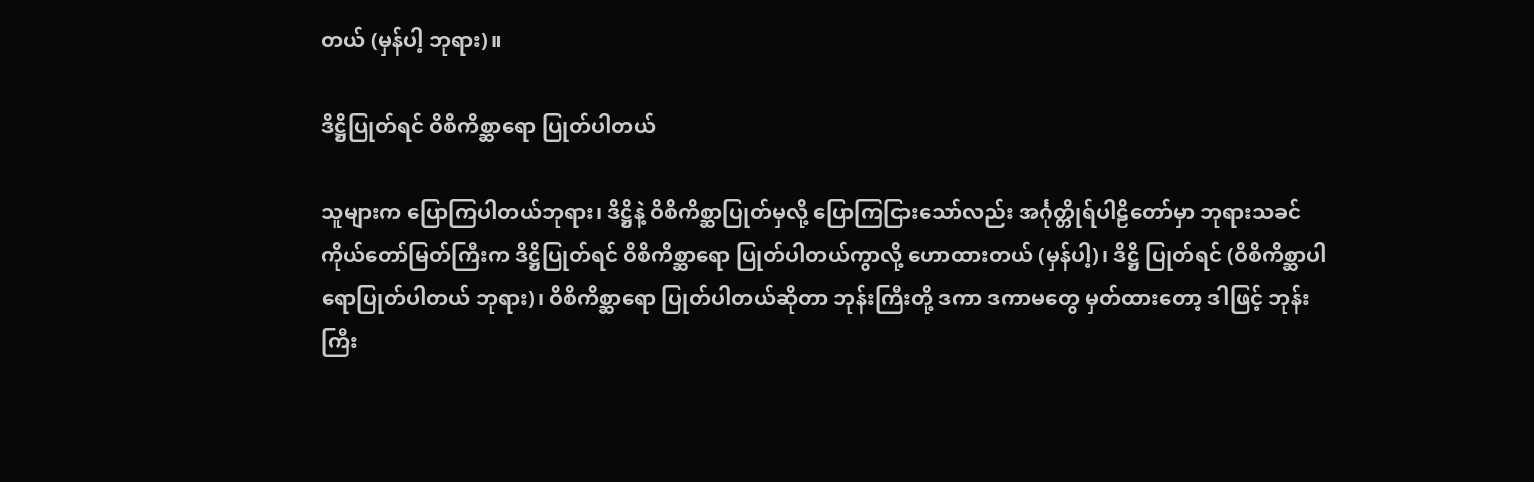တယ် (မှန်ပါ့ ဘုရား)။

ဒိဋ္ဌိပြုတ်ရင် ဝိစိကိစ္ဆာရော ပြုတ်ပါတယ်

သူများက ပြောကြပါတယ်ဘုရား၊ ဒိဋ္ဌိနဲ့ ဝိစိကိစ္ဆာပြုတ်မှလို့ ပြောကြငြားသော်လည်း အင်္ဂုတ္တိုရ်ပါဠိတော်မှာ ဘုရားသခင် ကိုယ်တော်မြတ်ကြီးက ဒိဋ္ဌိပြုတ်ရင် ဝိစိကိစ္ဆာရော ပြုတ်ပါတယ်ကွာလို့ ဟောထားတယ် (မှန်ပါ့)၊ ဒိဋ္ဌိ ပြုတ်ရင် (ဝိစိကိစ္ဆာပါ ရောပြုတ်ပါတယ် ဘုရား)၊ ဝိစိကိစ္ဆာရော ပြုတ်ပါတယ်ဆိုတာ ဘုန်းကြီးတို့ ဒကာ ဒကာမတွေ မှတ်ထားတော့ ဒါဖြင့် ဘုန်းကြီး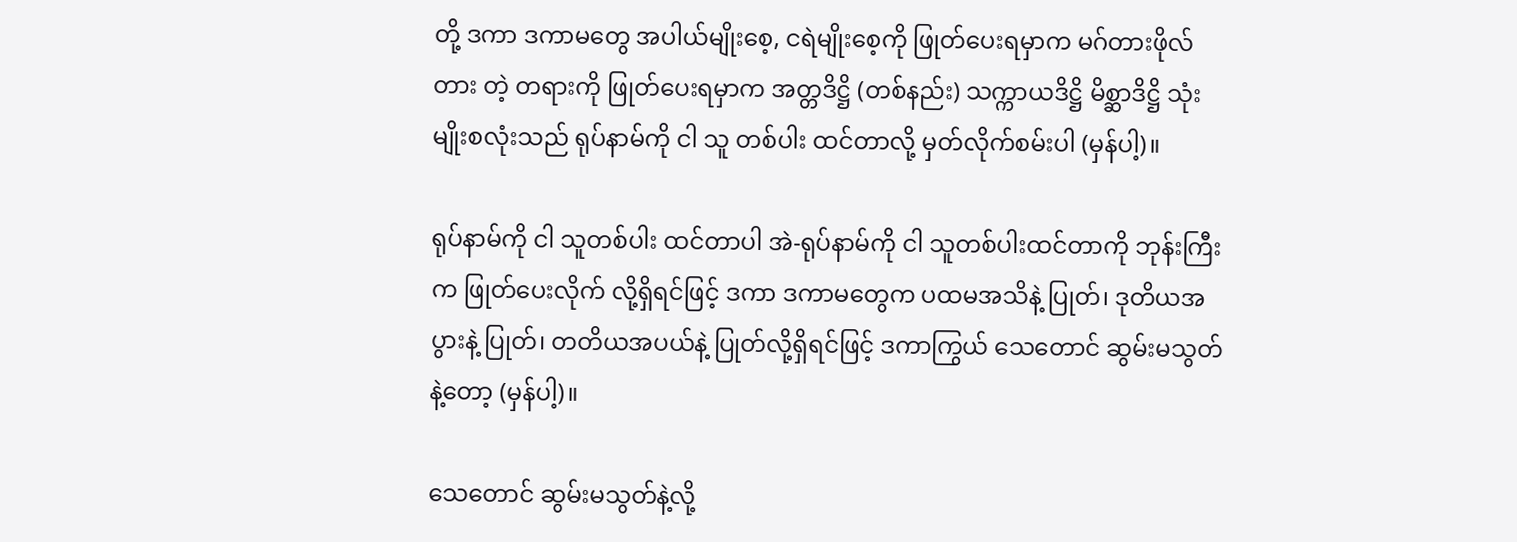တို့ ဒကာ ဒကာမတွေ အပါယ်မျိုးစေ့, ငရဲမျိုးစေ့ကို ဖြုတ်ပေးရမှာက မဂ်တားဖိုလ်တား တဲ့ တရားကို ဖြုတ်ပေးရမှာက အတ္တဒိဋ္ဌိ (တစ်နည်း) သက္ကာယဒိဋ္ဌိ မိစ္ဆာဒိဋ္ဌိ သုံးမျိုးစလုံးသည် ရုပ်နာမ်ကို ငါ သူ တစ်ပါး ထင်တာလို့ မှတ်လိုက်စမ်းပါ (မှန်ပါ့)။

ရုပ်နာမ်ကို ငါ သူတစ်ပါး ထင်တာပါ အဲ-ရုပ်နာမ်ကို ငါ သူတစ်ပါးထင်တာကို ဘုန်းကြီးက ဖြုတ်ပေးလိုက် လို့ရှိရင်ဖြင့် ဒကာ ဒကာမတွေက ပထမအသိနဲ့ ပြုတ်၊ ဒုတိယအပွားနဲ့ ပြုတ်၊ တတိယအပယ်နဲ့ ပြုတ်လို့ရှိရင်ဖြင့် ဒကာကြွယ် သေတောင် ဆွမ်းမသွတ်နဲ့တော့ (မှန်ပါ့)။

သေတောင် ဆွမ်းမသွတ်နဲ့လို့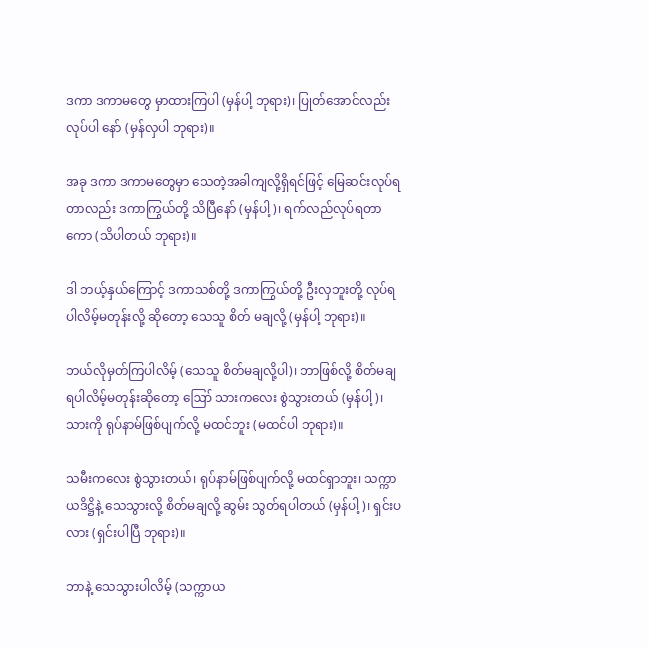ဒကာ ဒကာမတွေ မှာထားကြပါ (မှန်ပါ့ ဘုရား)၊ ပြုတ်အောင်လည်း လုပ်ပါ နော် (မှန်လှပါ ဘုရား)။

အခု ဒကာ ဒကာမတွေမှာ သေတဲ့အခါကျလို့ရှိရင်ဖြင့် မြေဆင်းလုပ်ရတာလည်း ဒကာကြွယ်တို့ သိပြီနော် (မှန်ပါ့)၊ ရက်လည်လုပ်ရတာကော (သိပါတယ် ဘုရား)။

ဒါ ဘယ့်နှယ်ကြောင့် ဒကာသစ်တို့ ဒကာကြွယ်တို့ ဦးလှဘူးတို့ လုပ်ရပါလိမ့်မတုန်းလို့ ဆိုတော့ သေသူ စိတ် မချလို့ (မှန်ပါ့ ဘုရား)။

ဘယ်လိုမှတ်ကြပါလိမ့် (သေသူ စိတ်မချလို့ပါ)၊ ဘာဖြစ်လို့ စိတ်မချရပါလိမ့်မတုန်းဆိုတော့ ဪ သားကလေး စွဲသွားတယ် (မှန်ပါ့)၊ သားကို ရုပ်နာမ်ဖြစ်ပျက်လို့ မထင်ဘူး (မထင်ပါ ဘုရား)။

သမီးကလေး စွဲသွားတယ်၊ ရုပ်နာမ်ဖြစ်ပျက်လို့ မထင်ရှာဘူး၊ သက္ကာယဒိဋ္ဌိနဲ့ သေသွားလို့ စိတ်မချလို့ ဆွမ်း သွတ်ရပါတယ် (မှန်ပါ့)၊ ရှင်းပလား (ရှင်းပါပြီ ဘုရား)။

ဘာနဲ့ သေသွားပါလိမ့် (သက္ကာယ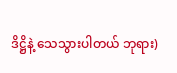ဒိဋ္ဌိနဲ့ သေသွားပါတယ် ဘုရား)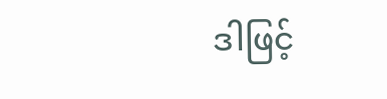ဒါဖြင့်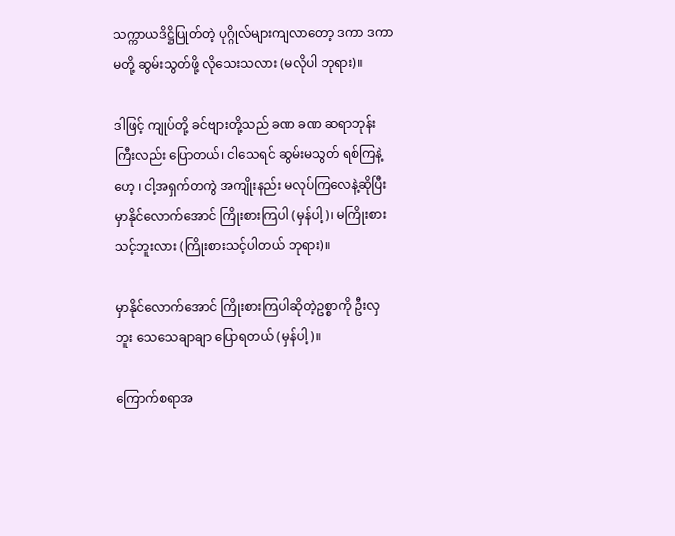သက္ကာယဒိဋ္ဌိပြုတ်တဲ့ ပုဂ္ဂိုလ်များကျလာတော့ ဒကာ ဒကာမတို့ ဆွမ်းသွတ်ဖို့ လိုသေးသလား (မလိုပါ ဘုရား)။

ဒါဖြင့် ကျုပ်တို့ ခင်ဗျားတို့သည် ခဏ ခဏ ဆရာဘုန်းကြီးလည်း ပြောတယ်၊ ငါသေရင် ဆွမ်းမသွတ် ရစ်ကြနဲ့ဟေ့ ၊ ငါ့အရှက်တကွဲ အကျိုးနည်း မလုပ်ကြလေနဲ့ဆိုပြီး မှာနိုင်လောက်အောင် ကြိုးစားကြပါ (မှန်ပါ့)၊ မကြိုးစားသင့်ဘူးလား (ကြိုးစားသင့်ပါတယ် ဘုရား)။

မှာနိုင်လောက်အောင် ကြိုးစားကြပါဆိုတဲ့ဥစ္စာကို ဦးလှဘူး သေသေချာချာ ပြောရတယ် (မှန်ပါ့)။

ကြောက်စရာအ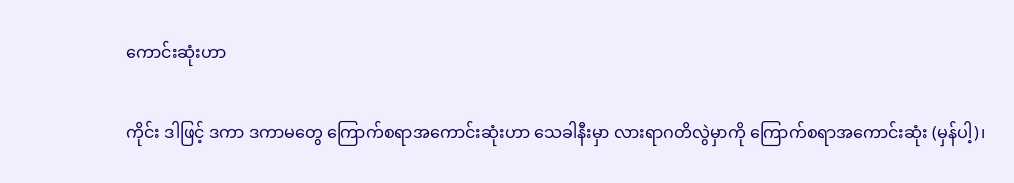ကောင်းဆုံးဟာ

ကိုင်း ဒါဖြင့် ဒကာ ဒကာမတွေ ကြောက်စရာအကောင်းဆုံးဟာ သေခါနီးမှာ လားရာဂတိလွဲမှာကို ကြောက်စရာအကောင်းဆုံး (မှန်ပါ့)၊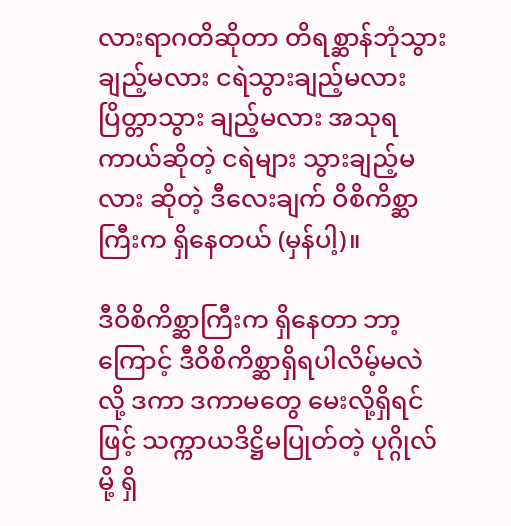လားရာဂတိဆိုတာ တိရစ္ဆာန်ဘုံသွားချည့်မလား ငရဲသွားချည့်မလား ပြိတ္တာသွား ချည့်မလား အသုရကာယ်ဆိုတဲ့ ငရဲများ သွားချည့်မလား ဆိုတဲ့ ဒီလေးချက် ဝိစိကိစ္ဆာကြီးက ရှိနေတယ် (မှန်ပါ့)။

ဒီဝိစိကိစ္ဆာကြီးက ရှိနေတာ ဘာ့ကြောင့် ဒီဝိစိကိစ္ဆာရှိရပါလိမ့်မလဲလို့ ဒကာ ဒကာမတွေ မေးလို့ရှိရင်ဖြင့် သက္ကာယဒိဋ္ဌိမပြုတ်တဲ့ ပုဂ္ဂိုလ်မို့ ရှိ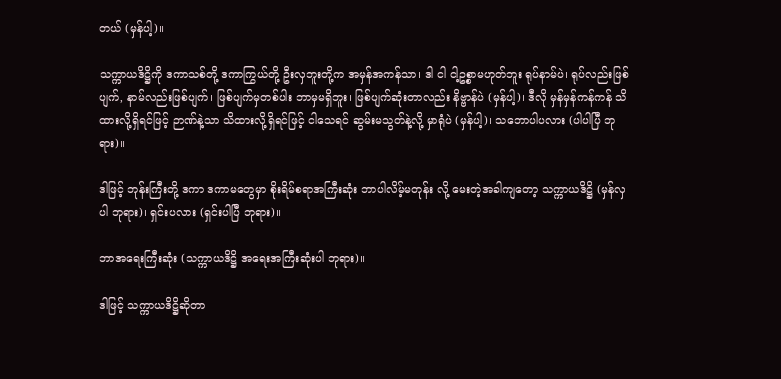တယ် (မှန်ပါ့)။

သက္ကာယဒိဋ္ဌိကို ဒကာသစ်တို့ ဒကာကြွယ်တို့ ဦးလှဘူးတို့က အမှန်အကန်သာ၊ ဒါ ငါ ငါ့ဥစ္စာမဟုတ်ဘူး ရုပ်နာမ်ပဲ၊ ရုပ်လည်းဖြစ်ပျက်, နာမ်လည်းဖြစ်ပျက်၊ ဖြစ်ပျက်မှတစ်ပါး ဘာမှမရှိဘူး၊ ဖြစ်ပျက်ဆုံးတာလည်း နိဗ္ဗာန်ပဲ (မှန်ပါ့)၊ ဒီလို မှန်မှန်ကန်ကန် သိထားလို့ရှိရင်ဖြင့် ဉာဏ်နဲ့သာ သိထားလို့ရှိရင်ဖြင့် ငါသေရင် ဆွမ်းမသွတ်နဲ့လို့ မှာရုံပဲ (မှန်ပါ့)၊ သဘောပါပလား (ပါပါပြီ ဘုရား)။

ဒါဖြင့် ဘုန်းကြီးတို့ ဒကာ ဒကာမတွေမှာ စိုးရိမ်စရာအကြီးဆုံး ဘာပါလိမ့်မတုန်း လို့ မေးတဲ့အခါကျတော့ သက္ကာယဒိဋ္ဌိ (မှန်လှပါ ဘုရား)၊ ရှင်းပလား (ရှင်းပါပြီ ဘုရား)။

ဘာအရေးကြီးဆုံး (သက္ကာယဒိဋ္ဌိ အရေးအကြီးဆုံးပါ ဘုရား)။

ဒါဖြင့် သက္ကာယဒိဋ္ဌိဆိုတာ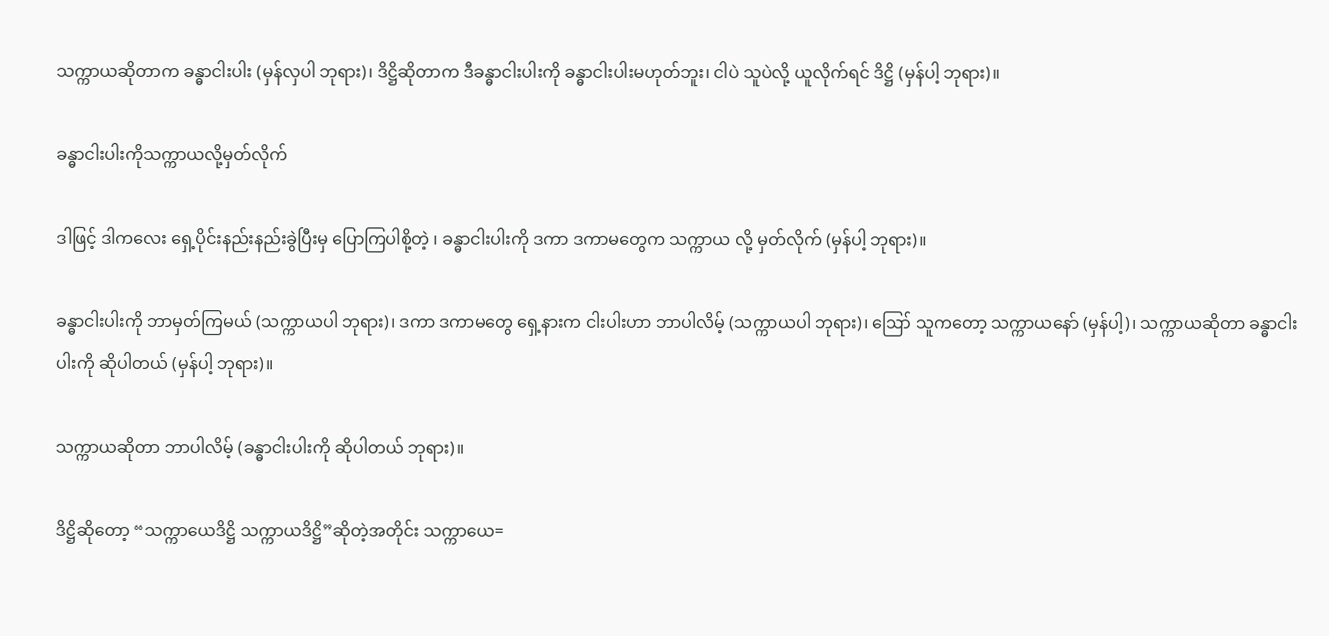သက္ကာယဆိုတာက ခန္ဓာငါးပါး (မှန်လှပါ ဘုရား)၊ ဒိဋ္ဌိဆိုတာက ဒီခန္ဓာငါးပါးကို ခန္ဓာငါးပါးမဟုတ်ဘူး၊ ငါပဲ သူပဲလို့ ယူလိုက်ရင် ဒိဋ္ဌိ (မှန်ပါ့ ဘုရား)။

ခန္ဓာငါးပါးကိုသက္ကာယလို့မှတ်လိုက်

ဒါဖြင့် ဒါကလေး ရှေ့ပိုင်းနည်းနည်းခွဲပြီးမှ ပြောကြပါစို့တဲ့ ၊ ခန္ဓာငါးပါးကို ဒကာ ဒကာမတွေက သက္ကာယ လို့ မှတ်လိုက် (မှန်ပါ့ ဘုရား)။

ခန္ဓာငါးပါးကို ဘာမှတ်ကြမယ် (သက္ကာယပါ ဘုရား)၊ ဒကာ ဒကာမတွေ ရှေ့နားက ငါးပါးဟာ ဘာပါလိမ့် (သက္ကာယပါ ဘုရား)၊ ဪ သူကတော့ သက္ကာယနော် (မှန်ပါ့)၊ သက္ကာယဆိုတာ ခန္ဓာငါးပါးကို ဆိုပါတယ် (မှန်ပါ့ ဘုရား)။

သက္ကာယဆိုတာ ဘာပါလိမ့် (ခန္ဓာငါးပါးကို ဆိုပါတယ် ဘုရား)။

ဒိဋ္ဌိဆိုတော့ “သက္ကာယေဒိဋ္ဌိ သက္ကာယဒိဋ္ဌိ”ဆိုတဲ့အတိုင်း သက္ကာယေ=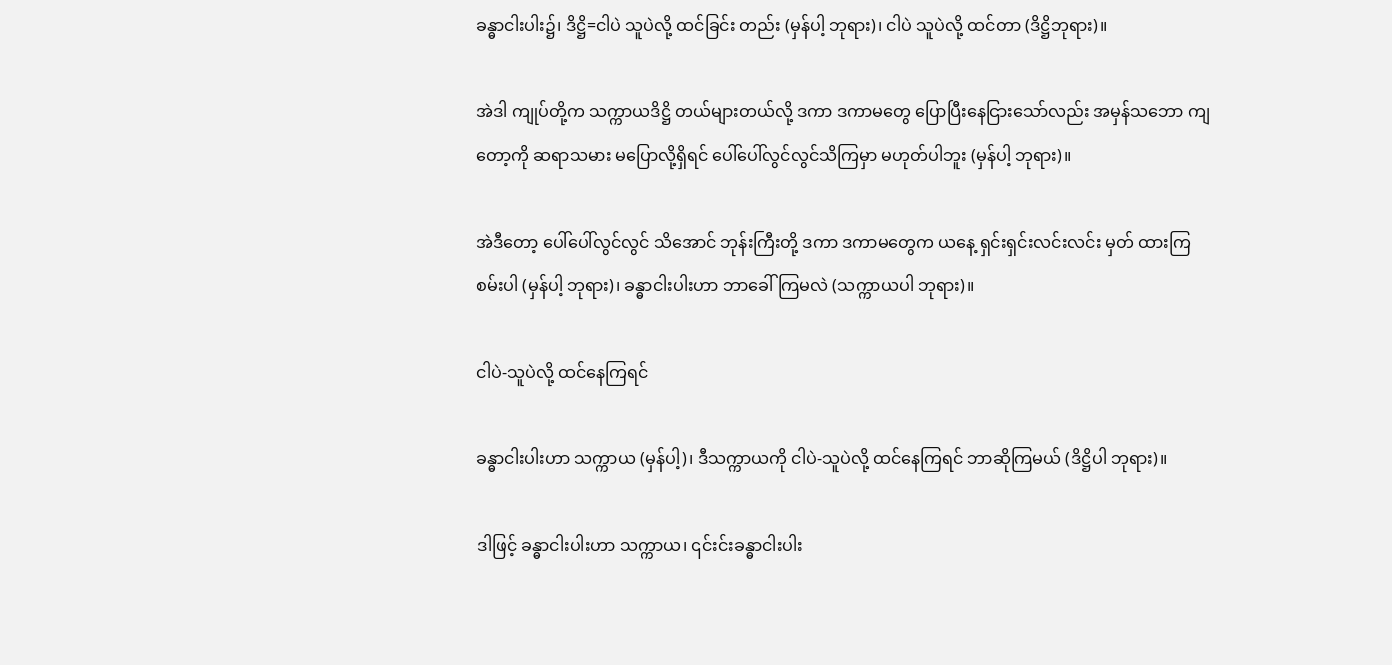ခန္ဓာငါးပါး၌၊ ဒိဋ္ဌိ=ငါပဲ သူပဲလို့ ထင်ခြင်း တည်း (မှန်ပါ့ ဘုရား)၊ ငါပဲ သူပဲလို့ ထင်တာ (ဒိဋ္ဌိဘုရား)။

အဲဒါ ကျုပ်တို့က သက္ကာယဒိဋ္ဌိ တယ်များတယ်လို့ ဒကာ ဒကာမတွေ ပြောပြီးနေငြားသော်လည်း အမှန်သဘော ကျတော့ကို ဆရာသမား မပြောလို့ရှိရင် ပေါ်ပေါ်လွင်လွင်သိကြမှာ မဟုတ်ပါဘူး (မှန်ပါ့ ဘုရား)။

အဲဒီတော့ ပေါ်ပေါ်လွင်လွင် သိအောင် ဘုန်းကြီးတို့ ဒကာ ဒကာမတွေက ယနေ့ ရှင်းရှင်းလင်းလင်း မှတ် ထားကြစမ်းပါ (မှန်ပါ့ ဘုရား)၊ ခန္ဓာငါးပါးဟာ ဘာခေါ်ကြမလဲ (သက္ကာယပါ ဘုရား)။

ငါပဲ-သူပဲလို့ ထင်နေကြရင်

ခန္ဓာငါးပါးဟာ သက္ကာယ (မှန်ပါ့)၊ ဒီသက္ကာယကို ငါပဲ-သူပဲလို့ ထင်နေကြရင် ဘာဆိုကြမယ် (ဒိဋ္ဌိပါ ဘုရား)။

ဒါဖြင့် ခန္ဓာငါးပါးဟာ သက္ကာယ၊ ၎င်းင်းခန္ဓာငါးပါး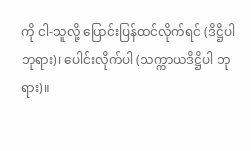ကို ငါ-သူလို့ ပြောင်းပြန်ထင်လိုက်ရင် (ဒိဋ္ဌိပါ ဘုရား)၊ ပေါင်းလိုက်ပါ (သက္ကာယဒိဋ္ဌိပါ ဘုရား)။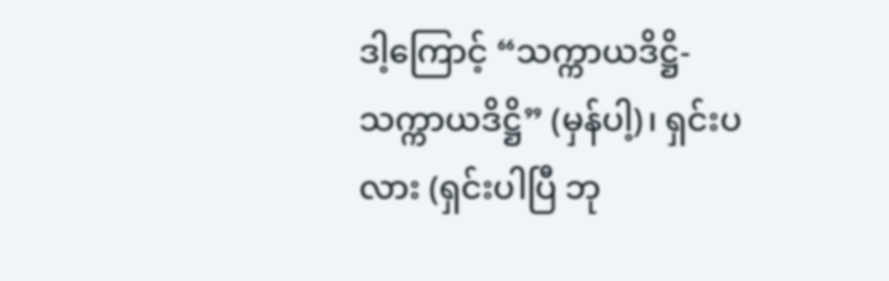ဒါ့ကြောင့် “သက္ကာယဒိဋ္ဌိ-သက္ကာယဒိဋ္ဌိ” (မှန်ပါ့)၊ ရှင်းပလား (ရှင်းပါပြီ ဘု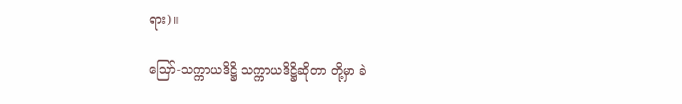ရား)။

ဪ-သက္ကာယဒိဋ္ဌိ သက္ကာယဒိဋ္ဌိဆိုတာ တို့မှာ ခဲ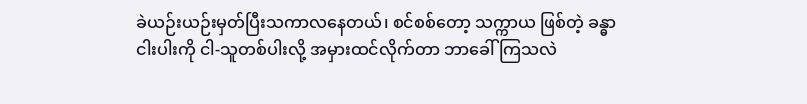ခဲယဉ်းယဉ်းမှတ်ပြီးသကာလနေတယ်၊ စင်စစ်တော့ သက္ကာယ ဖြစ်တဲ့ ခန္ဓာငါးပါးကို ငါ-သူတစ်ပါးလို့ အမှားထင်လိုက်တာ ဘာခေါ်ကြသလဲ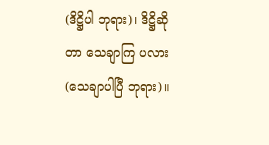(ဒိဋ္ဌိပါ ဘုရား)၊ ဒိဋ္ဌိဆိုတာ သေချာကြ ပလား (သေချာပါပြီ ဘုရား)။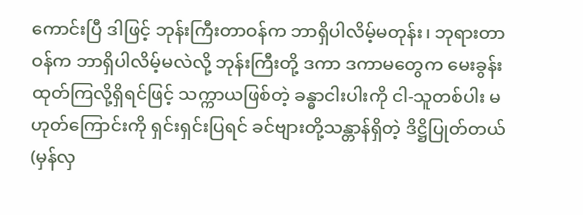ကောင်းပြီ ဒါဖြင့် ဘုန်းကြီးတာဝန်က ဘာရှိပါလိမ့်မတုန်း၊ ဘုရားတာဝန်က ဘာရှိပါလိမ့်မလဲလို့ ဘုန်းကြီးတို့ ဒကာ ဒကာမတွေက မေးခွန်းထုတ်ကြလို့ရှိရင်ဖြင့် သက္ကာယဖြစ်တဲ့ ခန္ဓာငါးပါးကို ငါ-သူတစ်ပါး မဟုတ်ကြောင်းကို ရှင်းရှင်းပြရင် ခင်ဗျားတို့သန္တာန်ရှိတဲ့ ဒိဋ္ဌိပြုတ်တယ် (မှန်လှ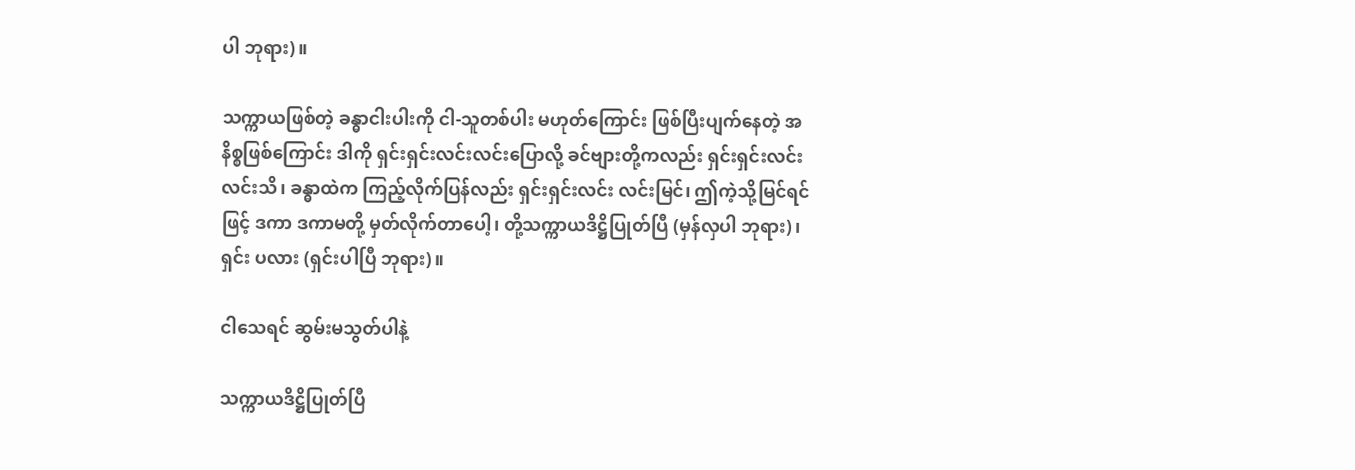ပါ ဘုရား)။

သက္ကာယဖြစ်တဲ့ ခန္ဓာငါးပါးကို ငါ-သူတစ်ပါး မဟုတ်ကြောင်း ဖြစ်ပြီးပျက်နေတဲ့ အနိစ္စဖြစ်ကြောင်း ဒါကို ရှင်းရှင်းလင်းလင်းပြောလို့ ခင်ဗျားတို့ကလည်း ရှင်းရှင်းလင်းလင်းသိ၊ ခန္ဓာထဲက ကြည့်လိုက်ပြန်လည်း ရှင်းရှင်းလင်း လင်းမြင်၊ ဤကဲ့သို့မြင်ရင်ဖြင့် ဒကာ ဒကာမတို့ မှတ်လိုက်တာပေါ့၊ တို့သက္ကာယဒိဋ္ဌိပြုတ်ပြီ (မှန်လှပါ ဘုရား)၊ ရှင်း ပလား (ရှင်းပါပြီ ဘုရား)။

ငါသေရင် ဆွမ်းမသွတ်ပါနဲ့

သက္ကာယဒိဋ္ဌိပြုတ်ပြီ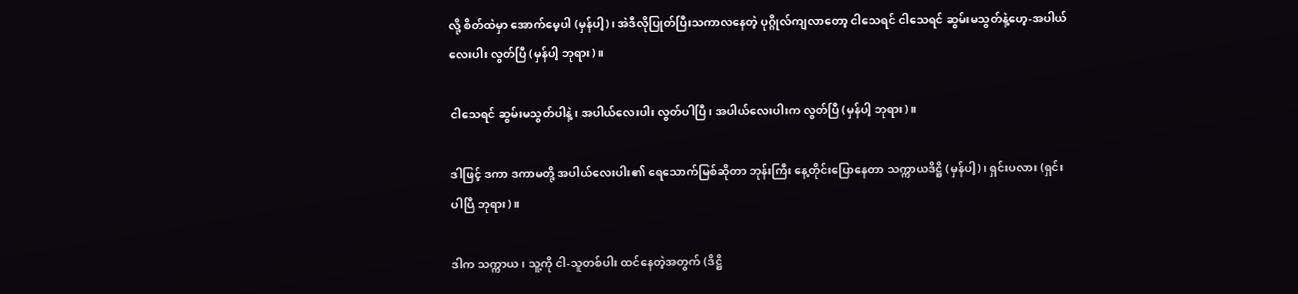လို့ စိတ်ထဲမှာ အောက်မေ့ပါ (မှန်ပါ့)၊ အဲဒီလိုပြုတ်ပြီးသကာလနေတဲ့ ပုဂ္ဂိုလ်ကျလာတော့ ငါသေရင် ငါသေရင် ဆွမ်းမသွတ်နဲ့ဟေ့-အပါယ်လေးပါး လွတ်ပြီ (မှန်ပါ့ ဘုရား)။

ငါသေရင် ဆွမ်းမသွတ်ပါနဲ့၊ အပါယ်လေးပါး လွတ်ပါပြီ၊ အပါယ်လေးပါးက လွတ်ပြီ (မှန်ပါ့ ဘုရား)။

ဒါဖြင့် ဒကာ ဒကာမတို့ အပါယ်လေးပါး၏ ရေသောက်မြစ်ဆိုတာ ဘုန်းကြီး နေ့တိုင်းပြောနေတာ သက္ကာယဒိဋ္ဌိ (မှန်ပါ့)၊ ရှင်းပလား (ရှင်းပါပြီ ဘုရား)။

ဒါက သက္ကာယ၊ သူ့ကို ငါ-သူတစ်ပါး ထင်နေတဲ့အတွက် (ဒိဋ္ဌိ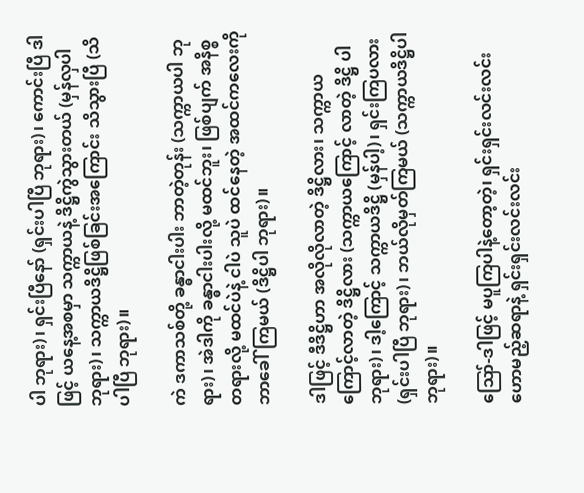ပါ ဘုရား)၊ ရှင်းပြီနော် (ရှင်းပါပြီ ဘုရား)၊ ကောင်းပြီ ဒါဖြင့် ယနေ့အစမှာ သက္ကာယနဲ့ ဒိဋ္ဌိကွဲသွားတယ် (မှန်လှပါ ဘုရား)၊ သက္ကာယဒိဋ္ဌိဖြစ်ခြင်းအကြောင်း သိသွားပြီ (သိပါပြီ ဘုရား)။

ကဲ ဒကာသစ်တို့ ခန္ဓာငါးပါး ဘာတဲ့တုန်း (သက္ကာယပါ ဘုရား)၊ အဲဒါကို ခန္ဓာငါးပါးလို့ မထင်ဘူး၊ ဖြစ်ပျက် အနိစ္စတရားလို့ မထင်ပဲနဲ့ ငါပဲ သူပဲ ထင်နေတဲ့ အထင်ကလေးကို ဘာခေါ်ကြမယ် (ဒိဋ္ဌိပါ ဘုရား)။

ဒါဖြင့် ဒီဒိဋ္ဌိဟာ အလိုလိုလာတဲ့ ဒိဋ္ဌိလား၊ သက္ကာယကြောင့်လာတဲ့ ဒိဋ္ဌိလား (သက္ကာယကြောင့် လာတဲ့ ဒိဋ္ဌိ ပါဘုရား)၊ ဒါ့ကြောင့် သက္ကာယဒိဋ္ဌိ (မှန်ပါ့)၊ ရှင်းကြပလား (ရှင်းပါပြီ ဘုရား)၊ ဘယ်လိုမှတ်ကြမယ် (သက္ကာယဒိဋ္ဌိပါ ဘုရား)။

ဪ-ဒါဖြင့် မပူကြပါနဲ့တော့တဲ့၊ ရှင်းရှင်းလင်းလင်း ဟောမည့်ဆရာနဲ့ ရှင်းရှင်းလင်းလင်း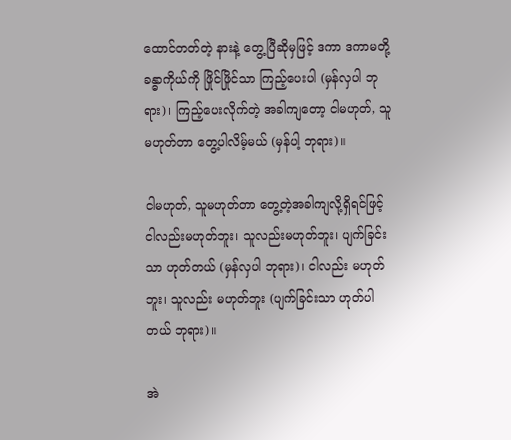ထောင်တတ်တဲ့ နားနဲ့ တွေ့ပြီဆိုမှဖြင့် ဒကာ ဒကာမတို့ ခန္ဓာကိုယ်ကို ဖြိုင်ဖြိုင်သာ ကြည့်ပေးပါ (မှန်လှပါ ဘုရား)၊ ကြည့်ပေးလိုက်တဲ့ အခါကျတော့ ငါမဟုတ်, သူမဟုတ်တာ တွေ့ပါလိမ့်မယ် (မှန်ပါ့ ဘုရား)။

ငါမဟုတ်, သူမဟုတ်တာ တွေ့တဲ့အခါကျလို့ရှိရင်ဖြင့် ငါလည်းမဟုတ်ဘူး၊ သူလည်းမဟုတ်ဘူး၊ ပျက်ခြင်းသာ ဟုတ်တယ် (မှန်လှပါ ဘုရား)၊ ငါလည်း မဟုတ်ဘူး၊ သူလည်း မဟုတ်ဘူး (ပျက်ခြင်းသာ ဟုတ်ပါတယ် ဘုရား)။

အဲ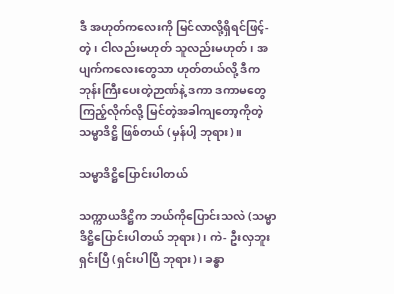ဒီ အဟုတ်ကလေးကို မြင်လာလို့ရှိရင်ဖြင့်-တဲ့၊ ငါလည်းမဟုတ် သူလည်းမဟုတ်၊ အပျက်ကလေးတွေသာ ဟုတ်တယ်လို့ ဒီကဘုန်းကြီးပေးတဲ့ဉာဏ်နဲ့ ဒကာ ဒကာမတွေ ကြည့်လိုက်လို့ မြင်တဲ့အခါကျတော့ကိုတဲ့ သမ္မာဒိဋ္ဌိ ဖြစ်တယ် (မှန်ပါ့ ဘုရား)။

သမ္မာဒိဋ္ဌိပြောင်းပါတယ်

သက္ကာယဒိဋ္ဌိက ဘယ်ကိုပြောင်းသလဲ (သမ္မာဒိဋ္ဌိပြောင်းပါတယ် ဘုရား)၊ ကဲ- ဦးလှဘူး ရှင်းပြီ (ရှင်းပါပြီ ဘုရား)၊ ခန္ဓာ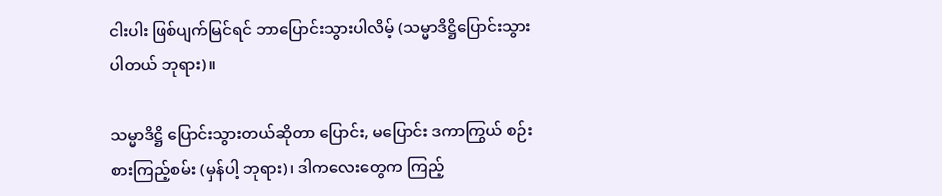ငါးပါး ဖြစ်ပျက်မြင်ရင် ဘာပြောင်းသွားပါလိမ့် (သမ္မာဒိဋ္ဌိပြောင်းသွားပါတယ် ဘုရား)။

သမ္မာဒိဋ္ဌိ ပြောင်းသွားတယ်ဆိုတာ ပြောင်း, မပြောင်း ဒကာကြွယ် စဉ်းစားကြည့်စမ်း (မှန်ပါ့ ဘုရား)၊ ဒါကလေးတွေက ကြည့်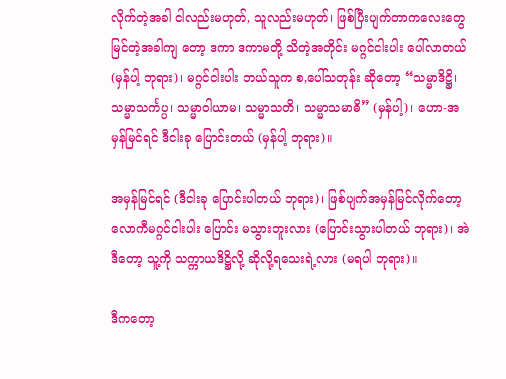လိုက်တဲ့အခါ ငါလည်းမဟုတ်, သူလည်းမဟုတ်၊ ဖြစ်ပြီးပျက်တာကလေးတွေ မြင်တဲ့အခါကျ တော့ ဒကာ ဒကာမတို့ သိတဲ့အတိုင်း မဂ္ဂင်ငါးပါး ပေါ်လာတယ် (မှန်ပါ့ ဘုရား)၊ မဂ္ဂင်ငါးပါး ဘယ်သူက စ,ပေါ်သတုန်း ဆိုတော့ “သမ္မာဒိဋ္ဌိ၊ သမ္မာသင်္ကပ္ပ၊ သမ္မာဝါယာမ၊ သမ္မာသတိ၊ သမ္မာသမာဓိ” (မှန်ပါ့)၊ ဟော-အမှန်မြင်ရင် ဒီငါးခု ပြောင်းတယ် (မှန်ပါ့ ဘုရား)။

အမှန်မြင်ရင် (ဒီငါးခု ပြောင်းပါတယ် ဘုရား)၊ ဖြစ်ပျက်အမှန်မြင်လိုက်တော့ လောကီမဂ္ဂင်ငါးပါး ပြောင်း မသွားဘူးလား (ပြောင်းသွားပါတယ် ဘုရား)၊ အဲဒီတော့ သူ့ကို သက္ကာယဒိဋ္ဌိလို့ ဆိုလို့ရသေးရဲ့လား (မရပါ ဘုရား)။

ဒီကတော့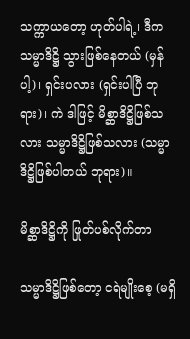သက္ကာယတော့ ဟုတ်ပါရဲ့၊ ဒီက သမ္မာဒိဋ္ဌိ သွားဖြစ်နေတယ် (မှန်ပါ့)၊ ရှင်းပလား (ရှင်းပါပြီ ဘုရား)၊ ကဲ ဒါဖြင့် မိစ္ဆာဒိဋ္ဌိဖြစ်သလား သမ္မာဒိဋ္ဌိဖြစ်သလား (သမ္မာဒိဋ္ဌိဖြစ်ပါတယ် ဘုရား)။

မိစ္ဆာဒိဋ္ဌိကို ဖြုတ်ပစ်လိုက်တာ

သမ္မာဒိဋ္ဌိဖြစ်တော့ ငရဲမျိုးစေ့ (မရှိ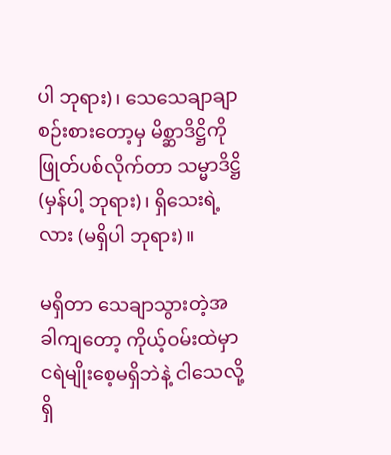ပါ ဘုရား)၊ သေသေချာချာ စဉ်းစားတော့မှ မိစ္ဆာဒိဋ္ဌိကို ဖြုတ်ပစ်လိုက်တာ သမ္မာဒိဋ္ဌိ (မှန်ပါ့ ဘုရား)၊ ရှိသေးရဲ့လား (မရှိပါ ဘုရား)။

မရှိတာ သေချာသွားတဲ့အခါကျတော့ ကိုယ့်ဝမ်းထဲမှာ ငရဲမျိုးစေ့မရှိဘဲနဲ့ ငါသေလို့ရှိ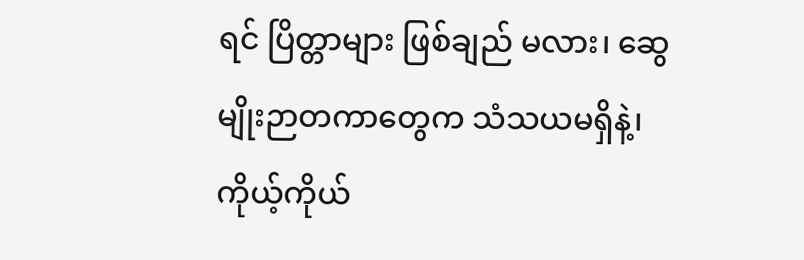ရင် ပြိတ္တာများ ဖြစ်ချည် မလား၊ ဆွေမျိုးဉာတကာတွေက သံသယမရှိနဲ့၊ ကိုယ့်ကိုယ်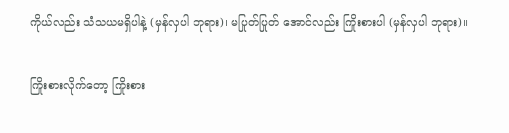ကိုယ်လည်း သံသယမရှိပါနဲ့ (မှန်လှပါ ဘုရား)၊ မပြုတ်ပြုတ် အောင်လည်း ကြိုးစားပါ (မှန်လှပါ ဘုရား)။

ကြိုးစားလိုက်တော့ ကြိုးစား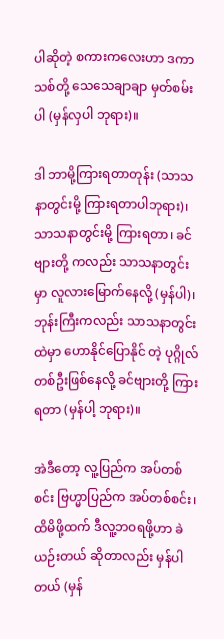ပါဆိုတဲ့ စကားကလေးဟာ ဒကာသစ်တို့ သေသေချာချာ မှတ်စမ်းပါ (မှန်လှပါ ဘုရား)။

ဒါ ဘာမို့ကြားရတာတုန်း (သာသနာတွင်းမို့ ကြားရတာပါဘုရား)၊ သာသနာတွင်းမို့ ကြားရတာ၊ ခင်ဗျားတို့ ကလည်း သာသနာတွင်းမှာ လူလားမြောက်နေလို့ (မှန်ပါ)၊ ဘုန်းကြီးကလည်း သာသနာတွင်းထဲမှာ ဟောနိုင်ပြောနိုင် တဲ့ ပုဂ္ဂိုလ်တစ်ဦးဖြစ်နေလို့ ခင်ဗျားတို့ ကြားရတာ (မှန်ပါ့ ဘုရား)။

အဲဒီတော့ လူ့ပြည်က အပ်တစ်စင်း ဗြဟ္မာပြည်က အပ်တစ်စင်း၊ ထိမိဖို့ထက် ဒီလူ့ဘဝရဖို့ဟာ ခဲယဉ်းတယ် ဆိုတာလည်း မှန်ပါတယ် (မှန်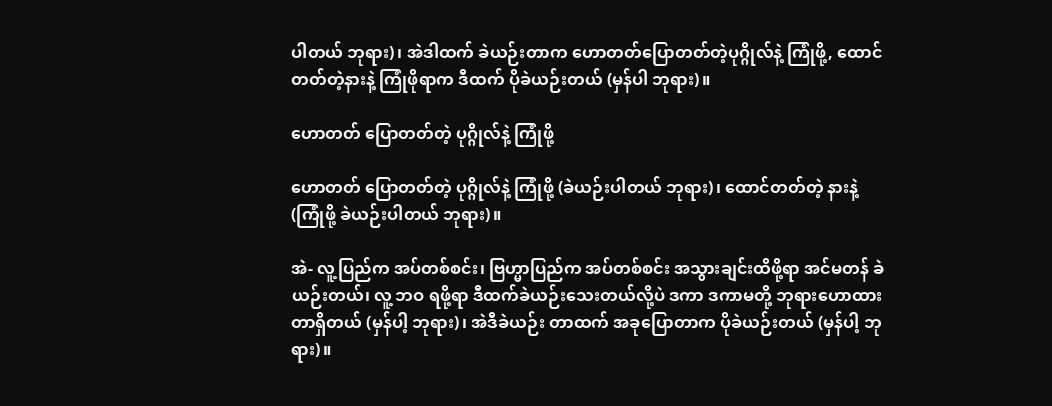ပါတယ် ဘုရား)၊ အဲဒါထက် ခဲယဉ်းတာက ဟောတတ်ပြောတတ်တဲ့ပုဂ္ဂိုလ်နဲ့ ကြုံဖို့, ထောင်တတ်တဲ့နားနဲ့ ကြုံဖိုရာက ဒီထက် ပိုခဲယဉ်းတယ် (မှန်ပါ ဘုရား)။

ဟောတတ် ပြောတတ်တဲ့ ပုဂ္ဂိုလ်နဲ့ ကြုံဖို့

ဟောတတ် ပြောတတ်တဲ့ ပုဂ္ဂိုလ်နဲ့ ကြုံဖို့ (ခဲယဉ်းပါတယ် ဘုရား)၊ ထောင်တတ်တဲ့ နားနဲ့ (ကြုံဖို့ ခဲယဉ်းပါတယ် ဘုရား)။

အဲ- လူ့ပြည်က အပ်တစ်စင်း၊ ဗြဟ္မာပြည်က အပ်တစ်စင်း အသွားချင်းထိဖို့ရာ အင်မတန် ခဲယဉ်းတယ်၊ လူ့ ဘဝ ရဖို့ရာ ဒီထက်ခဲယဉ်းသေးတယ်လို့ပဲ ဒကာ ဒကာမတို့ ဘုရားဟောထားတာရှိတယ် (မှန်ပါ့ ဘုရား)၊ အဲဒီခဲယဉ်း တာထက် အခုပြောတာက ပိုခဲယဉ်းတယ် (မှန်ပါ့ ဘုရား)။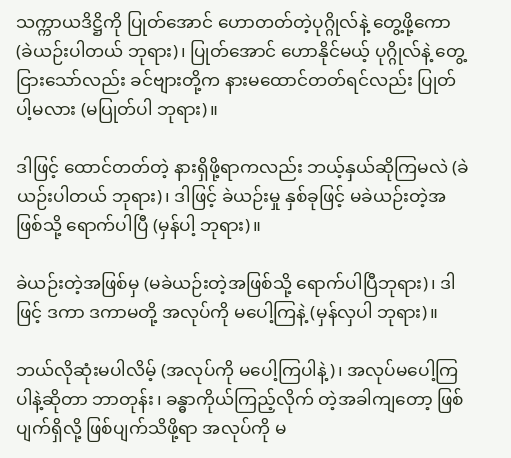သက္ကာယဒိဋ္ဌိကို ပြုတ်အောင် ဟောတတ်တဲ့ပုဂ္ဂိုလ်နဲ့ တွေ့ဖို့ကော (ခဲယဉ်းပါတယ် ဘုရား)၊ ပြုတ်အောင် ဟောနိုင်မယ့် ပုဂ္ဂိုလ်နဲ့ တွေ့ငြားသော်လည်း ခင်ဗျားတို့က နားမထောင်တတ်ရင်လည်း ပြုတ်ပါ့မလား (မပြုတ်ပါ ဘုရား)။

ဒါဖြင့် ထောင်တတ်တဲ့ နားရှိဖို့ရာကလည်း ဘယ့်နှယ်ဆိုကြမလဲ (ခဲယဉ်းပါတယ် ဘုရား)၊ ဒါဖြင့် ခဲယဉ်းမှု နှစ်ခုဖြင့် မခဲယဉ်းတဲ့အဖြစ်သို့ ရောက်ပါပြီ (မှန်ပါ့ ဘုရား)။

ခဲယဉ်းတဲ့အဖြစ်မှ (မခဲယဉ်းတဲ့အဖြစ်သို့ ရောက်ပါပြီဘုရား)၊ ဒါဖြင့် ဒကာ ဒကာမတို့ အလုပ်ကို မပေါ့ကြနဲ့ (မှန်လှပါ ဘုရား)။

ဘယ်လိုဆုံးမပါလိမ့် (အလုပ်ကို မပေါ့ကြပါနဲ့)၊ အလုပ်မပေါ့ကြပါနဲ့ဆိုတာ ဘာတုန်း၊ ခန္ဓာကိုယ်ကြည့်လိုက် တဲ့အခါကျတော့ ဖြစ်ပျက်ရှိလို့ ဖြစ်ပျက်သိဖို့ရာ အလုပ်ကို မ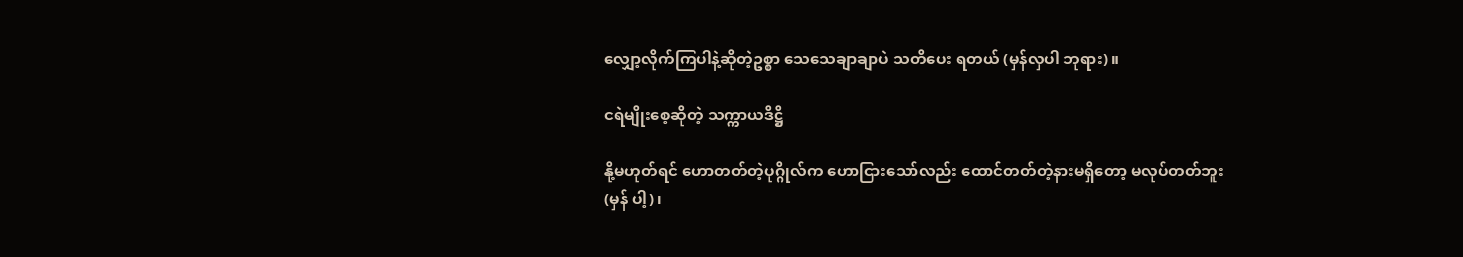လျှော့လိုက်ကြပါနဲ့ဆိုတဲ့ဥစ္စာ သေသေချာချာပဲ သတိပေး ရတယ် (မှန်လှပါ ဘုရား)။

ငရဲမျိုးစေ့ဆိုတဲ့ သက္ကာယဒိဋ္ဌိ

နို့မဟုတ်ရင် ဟောတတ်တဲ့ပုဂ္ဂိုလ်က ဟောငြားသော်လည်း ထောင်တတ်တဲ့နားမရှိတော့ မလုပ်တတ်ဘူး (မှန် ပါ့)၊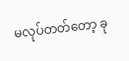မလုပ်တတ်တော့ ခု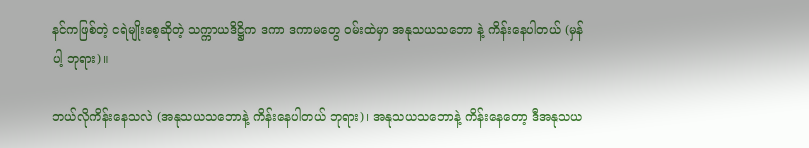နင်ကဖြစ်တဲ့ ငရဲမျိုးစေ့ဆိုတဲ့ သက္ကာယဒိဋ္ဌိက ဒကာ ဒကာမတွေ ဝမ်းထဲမှာ အနုသယသဘော နဲ့ ကိန်းနေပါတယ် (မှန်ပါ့ ဘုရား)။

ဘယ်လိုကိန်းနေသလဲ (အနုသယသဘောနဲ့ ကိန်းနေပါတယ် ဘုရား)၊ အနုသယသဘောနဲ့ ကိန်းနေတော့ ဒီအနုသယ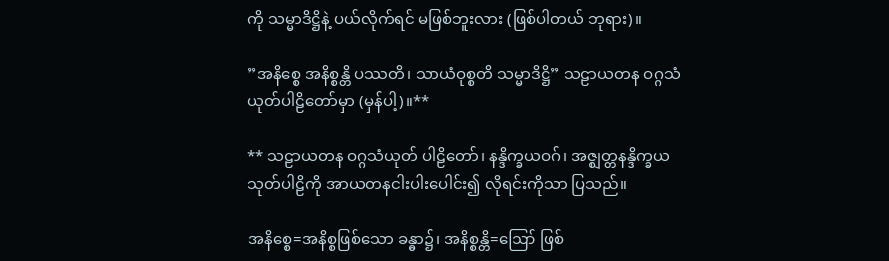ကို သမ္မာဒိဋ္ဌိနဲ့ ပယ်လိုက်ရင် မဖြစ်ဘူးလား (ဖြစ်ပါတယ် ဘုရား)။

”အနိစ္စေ အနိစ္စန္တိ ပဿတိ၊ သာယံဝုစ္စတိ သမ္မာဒိဋ္ဌိ” သဠာယတန ဝဂ္ဂသံယုတ်ပါဠိတော်မှာ (မှန်ပါ့)။**

** သဠာယတန ဝဂ္ဂသံယုတ် ပါဠိတော်၊ နန္ဒိက္ခယဝဂ်၊ အဇ္ဈတ္တနန္ဒိက္ခယသုတ်ပါဠိကို အာယတနငါးပါးပေါင်း၍ လိုရင်းကိုသာ ပြသည်။

အနိစ္စေ=အနိစ္စဖြစ်သော ခန္ဓာ၌၊ အနိစ္စန္တိ=ဪ ဖြစ်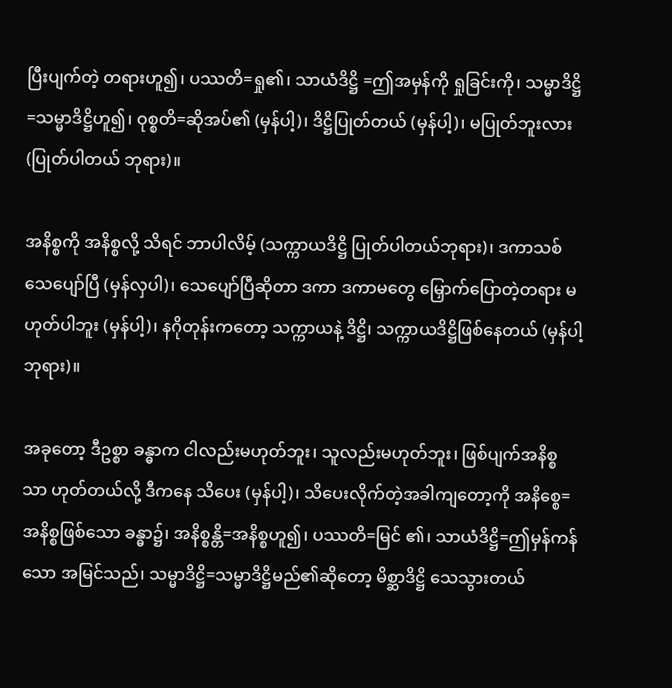ပြီးပျက်တဲ့ တရားဟူ၍၊ ပဿတိ=ရှု၏၊ သာယံဒိဋ္ဌိ =ဤအမှန်ကို ရှုခြင်းကို၊ သမ္မာဒိဋ္ဌိ=သမ္မာဒိဋ္ဌိဟူ၍၊ ဝုစ္စတိ=ဆိုအပ်၏ (မှန်ပါ့)၊ ဒိဋ္ဌိပြုတ်တယ် (မှန်ပါ့)၊ မပြုတ်ဘူးလား (ပြုတ်ပါတယ် ဘုရား)။

အနိစ္စကို အနိစ္စလို့ သိရင် ဘာပါလိမ့် (သက္ကာယဒိဋ္ဌိ ပြုတ်ပါတယ်ဘုရား)၊ ဒကာသစ် သေပျော်ပြီ (မှန်လှပါ)၊ သေပျော်ပြီဆိုတာ ဒကာ ဒကာမတွေ မြှောက်ပြောတဲ့တရား မဟုတ်ပါဘူး (မှန်ပါ့)၊ နဂိုတုန်းကတော့ သက္ကာယနဲ့ ဒိဋ္ဌိ၊ သက္ကာယဒိဋ္ဌိဖြစ်နေတယ် (မှန်ပါ့ ဘုရား)။

အခုတော့ ဒီဥစ္စာ ခန္ဓာက ငါလည်းမဟုတ်ဘူး၊ သူလည်းမဟုတ်ဘူး၊ ဖြစ်ပျက်အနိစ္စသာ ဟုတ်တယ်လို့ ဒီကနေ သိပေး (မှန်ပါ့)၊ သိပေးလိုက်တဲ့အခါကျတော့ကို အနိစ္စေ=အနိစ္စဖြစ်သော ခန္ဓာ၌၊ အနိစ္စန္တိ=အနိစ္စဟူ၍၊ ပဿတိ=မြင် ၏၊ သာယံဒိဋ္ဌိ=ဤမှန်ကန်သော အမြင်သည်၊ သမ္မာဒိဋ္ဌိ=သမ္မာဒိဋ္ဌိမည်၏ဆိုတော့ မိစ္ဆာဒိဋ္ဌိ သေသွားတယ်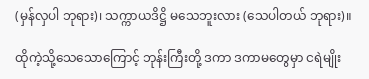(မှန်လှပါ ဘုရား)၊ သက္ကာယဒိဋ္ဌိ မသေဘူးလား (သေပါတယ် ဘုရား)။

ထိုကဲ့သို့သေသောကြောင့် ဘုန်းကြီးတို့ ဒကာ ဒကာမတွေမှာ ငရဲမျိုး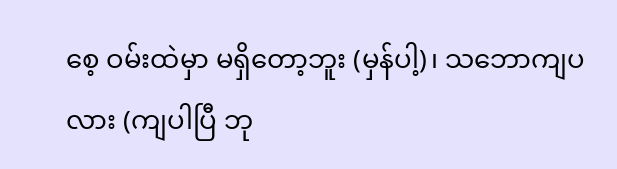စေ့ ဝမ်းထဲမှာ မရှိတော့ဘူး (မှန်ပါ့)၊ သဘောကျပလား (ကျပါပြီ ဘု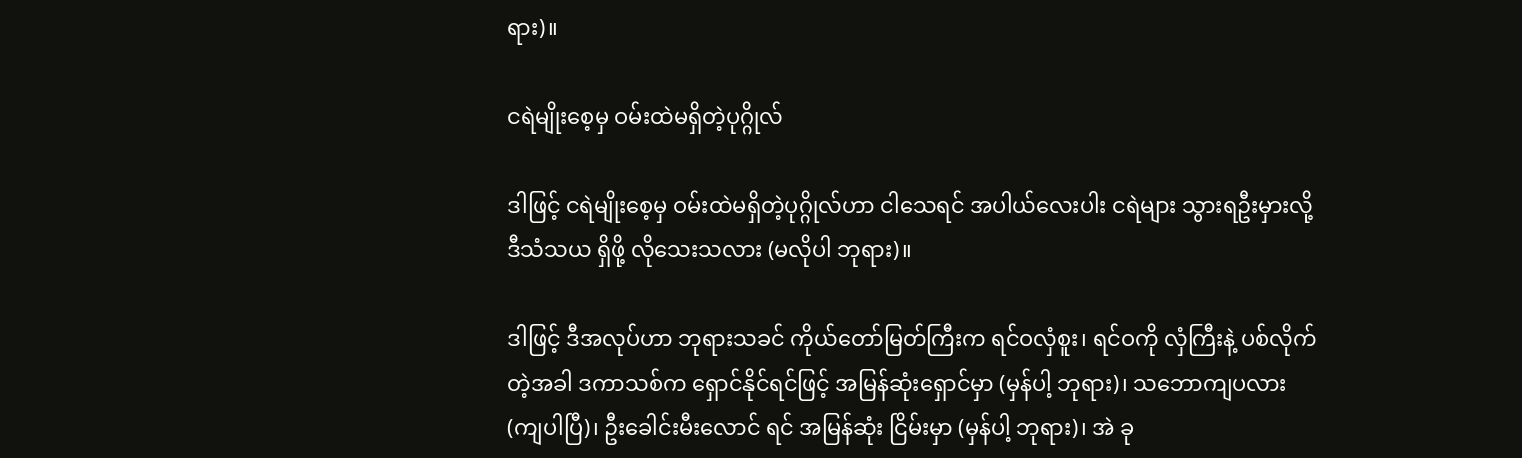ရား)။

ငရဲမျိုးစေ့မှ ဝမ်းထဲမရှိတဲ့ပုဂ္ဂိုလ်

ဒါဖြင့် ငရဲမျိုးစေ့မှ ဝမ်းထဲမရှိတဲ့ပုဂ္ဂိုလ်ဟာ ငါသေရင် အပါယ်လေးပါး ငရဲများ သွားရဦးမှားလို့ ဒီသံသယ ရှိဖို့ လိုသေးသလား (မလိုပါ ဘုရား)။

ဒါဖြင့် ဒီအလုပ်ဟာ ဘုရားသခင် ကိုယ်တော်မြတ်ကြီးက ရင်ဝလှံစူး၊ ရင်ဝကို လှံကြီးနဲ့ ပစ်လိုက်တဲ့အခါ ဒကာသစ်က ရှောင်နိုင်ရင်ဖြင့် အမြန်ဆုံးရှောင်မှာ (မှန်ပါ့ ဘုရား)၊ သဘောကျပလား (ကျပါပြီ)၊ ဦးခေါင်းမီးလောင် ရင် အမြန်ဆုံး ငြိမ်းမှာ (မှန်ပါ့ ဘုရား)၊ အဲ ခု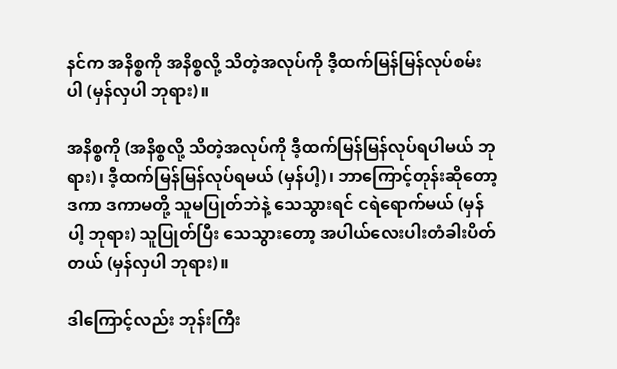နင်က အနိစ္စကို အနိစ္စလို့ သိတဲ့အလုပ်ကို ဒီ့ထက်မြန်မြန်လုပ်စမ်းပါ (မှန်လှပါ ဘုရား)။

အနိစ္စကို (အနိစ္စလို့ သိတဲ့အလုပ်ကို ဒီ့ထက်မြန်မြန်လုပ်ရပါမယ် ဘုရား)၊ ဒီ့ထက်မြန်မြန်လုပ်ရမယ် (မှန်ပါ့)၊ ဘာကြောင့်တုန်းဆိုတော့ ဒကာ ဒကာမတို့ သူမပြုတ်ဘဲနဲ့ သေသွားရင် ငရဲရောက်မယ် (မှန်ပါ့ ဘုရား) သူပြုတ်ပြီး သေသွားတော့ အပါယ်လေးပါးတံခါးပိတ်တယ် (မှန်လှပါ ဘုရား)။

ဒါကြောင့်လည်း ဘုန်းကြီး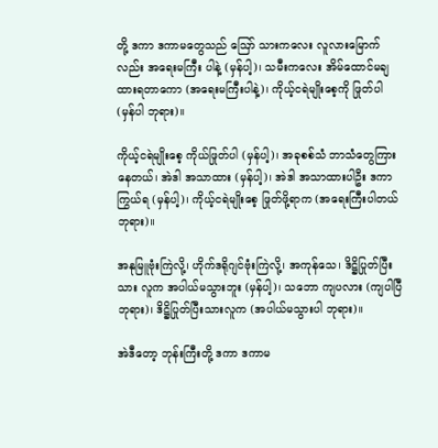တို့ ဒကာ ဒကာမတွေသည် ဪ သားကလေး လူလားမြောက်လည်း အရေးမကြီး ပါနဲ့ (မှန်ပါ့)၊ သမီးကလေး အိမ်ထောင်မချထားရတာကော (အရေးမကြီးပါနဲ့)၊ ကိုယ့်ငရဲမျိုးစေ့ကို ဖြုတ်ပါ (မှန်ပါ ဘုရား)။

ကိုယ့်ငရဲမျိုးစေ့ ကိုယ်ဖြုတ်ပါ (မှန်ပါ့)၊ အခုစစ်သံ ဘာသံတွေကြားနေတယ်၊ အဲဒါ အသာထား (မှန်ပါ့)၊ အဲဒါ အသာထားပါဦး ဒကာကြွယ်ရ (မှန်ပါ့)၊ ကိုယ့်ငရဲမျိုးစေ့ ဖြုတ်ဖို့ရာက (အရေးကြီးပါတယ် ဘုရား)။

အနုမြူဗုံးကြဲလို့၊ ဟိုက်ဒရိုဂျင်ဗုံးကြဲလို့၊ အကုန်သေ၊ ဒိဋ္ဌိပြုတ်ပြီးသား လူက အပါယ်မသွားဘူး (မှန်ပါ့)၊ သဘော ကျပလား (ကျပါပြီ ဘုရား)၊ ဒိဋ္ဌိပြုတ်ပြီးသားလူက (အပါယ်မသွားပါ ဘုရား)။

အဲဒီတော့ ဘုန်းကြီးတို့ ဒကာ ဒကာမ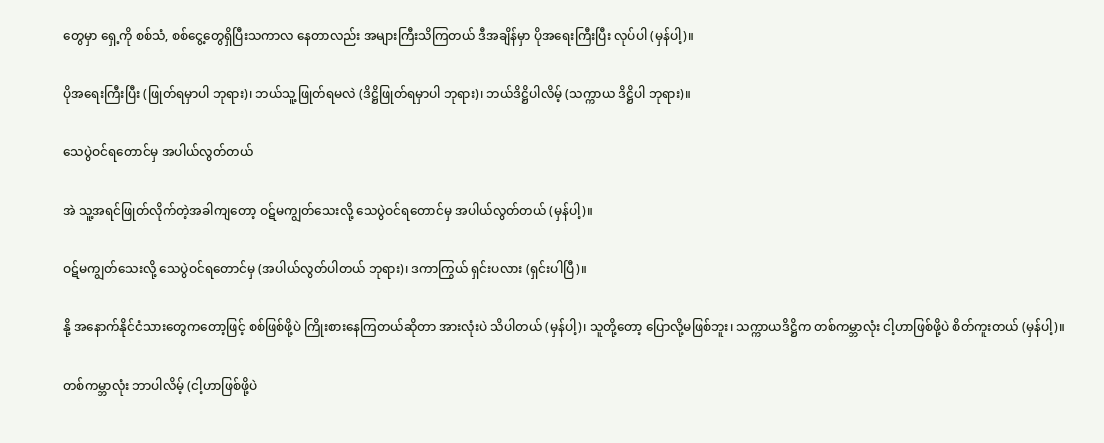တွေမှာ ရှေ့ကို စစ်သံ, စစ်ငွေ့တွေရှိပြီးသကာလ နေတာလည်း အများကြီးသိကြတယ် ဒီအချိန်မှာ ပိုအရေးကြီးပြီး လုပ်ပါ (မှန်ပါ့)။

ပိုအရေးကြီးပြီး (ဖြုတ်ရမှာပါ ဘုရား)၊ ဘယ်သူ့ဖြုတ်ရမလဲ (ဒိဋ္ဌိဖြုတ်ရမှာပါ ဘုရား)၊ ဘယ်ဒိဋ္ဌိပါလိမ့် (သက္ကာယ ဒိဋ္ဌိပါ ဘုရား)။

သေပွဲဝင်ရတောင်မှ အပါယ်လွတ်တယ်

အဲ သူ့အရင်ဖြုတ်လိုက်တဲ့အခါကျတော့ ဝဋ်မကျွတ်သေးလို့ သေပွဲဝင်ရတောင်မှ အပါယ်လွတ်တယ် (မှန်ပါ့)။

ဝဋ်မကျွတ်သေးလို့ သေပွဲဝင်ရတောင်မှ (အပါယ်လွတ်ပါတယ် ဘုရား)၊ ဒကာကြွယ် ရှင်းပလား (ရှင်းပါပြီ)။

နို့ အနောက်နိုင်ငံသားတွေကတော့ဖြင့် စစ်ဖြစ်ဖို့ပဲ ကြိုးစားနေကြတယ်ဆိုတာ အားလုံးပဲ သိပါတယ် (မှန်ပါ့)၊ သူတို့တော့ ပြောလို့မဖြစ်ဘူး၊ သက္ကာယဒိဋ္ဌိက တစ်ကမ္ဘာလုံး ငါ့ဟာဖြစ်ဖို့ပဲ စိတ်ကူးတယ် (မှန်ပါ့)။

တစ်ကမ္ဘာလုံး ဘာပါလိမ့် (ငါ့ဟာဖြစ်ဖို့ပဲ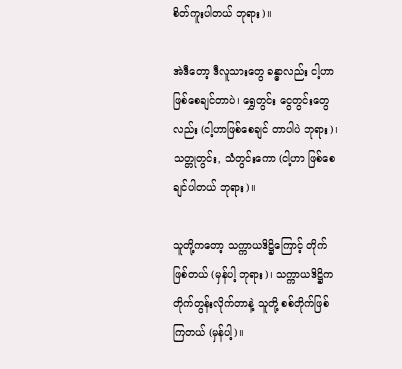စိတ်ကူးပါတယ် ဘုရား)။

အဲဒီတော့ ဒီလူသားတွေ ခန္ဓာလည်း ငါ့ဟာဖြစ်စေချင်တာပဲ၊ ရွှေတွင်း ငွေတွင်းတွေလည်း (ငါ့ဟာဖြစ်စေချင် တာပါပဲ ဘုရား)၊ သတ္တုတွင်း, သံတွင်းကော (ငါ့ဟာ ဖြစ်စေချင်ပါတယ် ဘုရား)။

သူတို့ကတော့ သက္ကာယဒိဋ္ဌိကြောင့် တိုက်ဖြစ်တယ် (မှန်ပါ့ ဘုရား)၊ သက္ကာယဒိဋ္ဌိက တိုက်တွန်းလိုက်တာနဲ့ သူတို့ စစ်တိုက်ဖြစ်ကြတယ် (မှန်ပါ့)။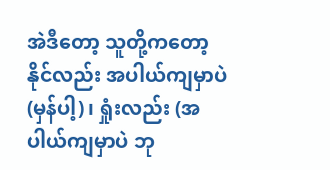အဲဒီတော့ သူတို့ကတော့ နိုင်လည်း အပါယ်ကျမှာပဲ (မှန်ပါ့)၊ ရှုံးလည်း (အပါယ်ကျမှာပဲ ဘု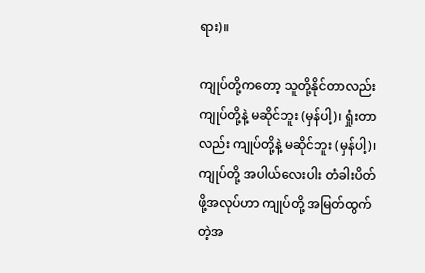ရား)။

ကျုပ်တို့ကတော့ သူတို့နိုင်တာလည်း ကျုပ်တို့နဲ့ မဆိုင်ဘူး (မှန်ပါ့)၊ ရှုံးတာလည်း ကျုပ်တို့နဲ့ မဆိုင်ဘူး (မှန်ပါ့)၊ ကျုပ်တို့ အပါယ်လေးပါး တံခါးပိတ်ဖို့အလုပ်ဟာ ကျုပ်တို့ အမြတ်ထွက်တဲ့အ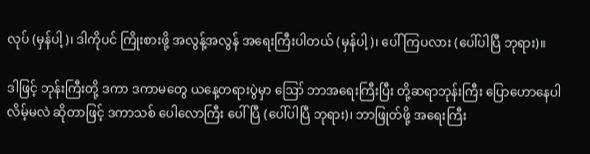လုပ် (မှန်ပါ့)၊ ဒါကိုပင် ကြိုးစားဖို့ အလွန့်အလွန် အရေးကြီးပါတယ် (မှန်ပါ့)၊ ပေါ်ကြပလား (ပေါ်ပါပြီ ဘုရား)။

ဒါဖြင့် ဘုန်းကြီးတို့ ဒကာ ဒကာမတွေ ယနေ့တရားပွဲမှာ ဪ ဘာအရေးကြီးပြီး တို့ဆရာဘုန်းကြီး ပြောဟောနေပါလိမ့်မလဲ ဆိုတာဖြင့် ဒကာသစ် ပေါလောကြီး ပေါ်ပြီ (ပေါ်ပါပြီ ဘုရား)၊ ဘာဖြုတ်ဖို့ အရေးကြီး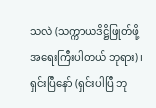သလဲ (သက္ကာယဒိဋ္ဌိဖြုတ်ဖို့ အရေးကြီးပါတယ် ဘုရား)၊ ရှင်းပြီနော် (ရှင်းပါပြီ ဘု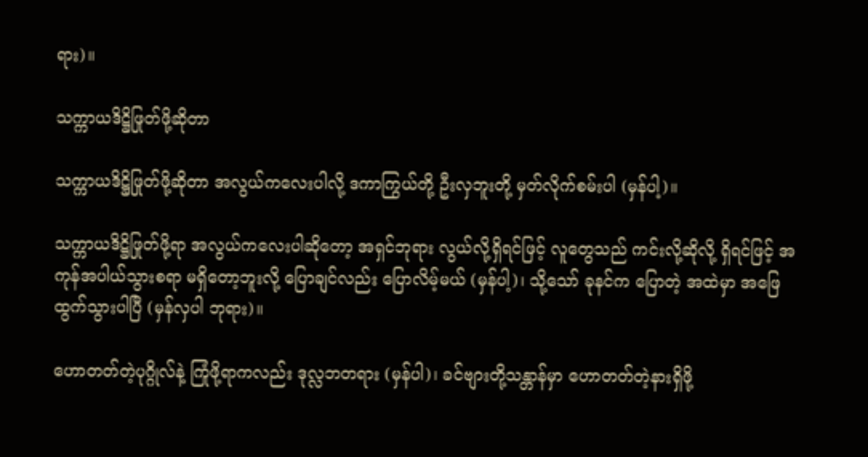ရား)။

သက္ကာယဒိဋ္ဌိဖြုတ်ဖို့ဆိုတာ

သက္ကာယဒိဋ္ဌိဖြုတ်ဖို့ဆိုတာ အလွယ်ကလေးပါလို့ ဒကာကြွယ်တို့ ဦးလှဘူးတို့ မှတ်လိုက်စမ်းပါ (မှန်ပါ့)။

သက္ကာယဒိဋ္ဌိဖြုတ်ဖို့ရာ အလွယ်ကလေးပါဆိုတော့ အရှင်ဘုရား လွယ်လို့ရှိရင်ဖြင့် လူတွေသည် ကင်းလို့ဆိုလို့ ရှိရင်ဖြင့် အကုန်အပါယ်သွားစရာ မရှိတော့ဘူးလို့ ပြောချင်လည်း ပြောလိမ့်မယ် (မှန်ပါ့)၊ သို့သော် ခုနင်က ပြောတဲ့ အထဲမှာ အဖြေထွက်သွားပါပြီ (မှန်လှပါ ဘုရား)။

ဟောတတ်တဲ့ပုဂ္ဂိုလ်နဲ့ ကြုံဖို့ရာကလည်း ဒုလ္လဘတရား (မှန်ပါ)၊ ခင်ဗျားတို့သန္တာန်မှာ ဟောတတ်တဲ့နားရှိဖို့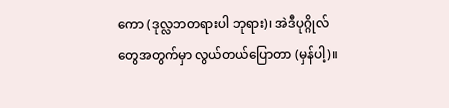ကော (ဒုလ္လဘတရားပါ ဘုရား)၊ အဲဒီပုဂ္ဂိုလ်တွေအတွက်မှာ လွယ်တယ်ပြောတာ (မှန်ပါ့)။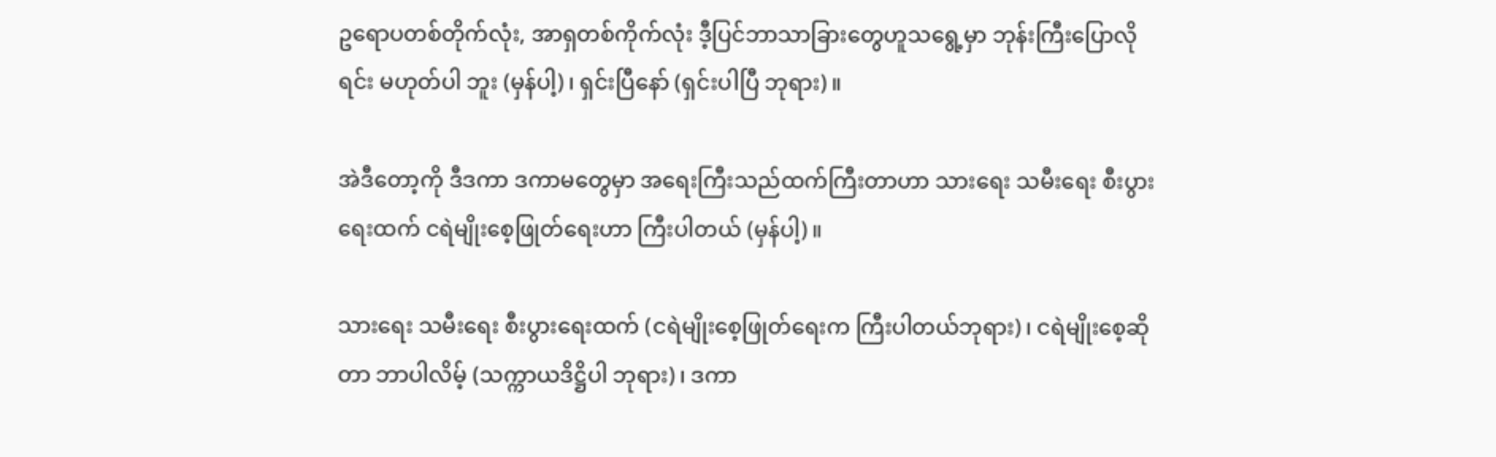ဥရောပတစ်တိုက်လုံး, အာရှတစ်ကိုက်လုံး ဒီ့ပြင်ဘာသာခြားတွေဟူသရွေ့မှာ ဘုန်းကြီးပြောလိုရင်း မဟုတ်ပါ ဘူး (မှန်ပါ့)၊ ရှင်းပြီနော် (ရှင်းပါပြီ ဘုရား)။

အဲဒီတော့ကို ဒီဒကာ ဒကာမတွေမှာ အရေးကြီးသည်ထက်ကြီးတာဟာ သားရေး သမီးရေး စီးပွားရေးထက် ငရဲမျိုးစေ့ဖြုတ်ရေးဟာ ကြီးပါတယ် (မှန်ပါ့)။

သားရေး သမီးရေး စီးပွားရေးထက် (ငရဲမျိုးစေ့ဖြုတ်ရေးက ကြီးပါတယ်ဘုရား)၊ ငရဲမျိုးစေ့ဆိုတာ ဘာပါလိမ့် (သက္ကာယဒိဋ္ဌိပါ ဘုရား)၊ ဒကာ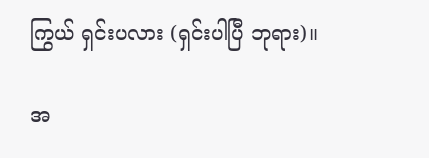ကြွယ် ရှင်းပလား (ရှင်းပါပြီ ဘုရား)။

အ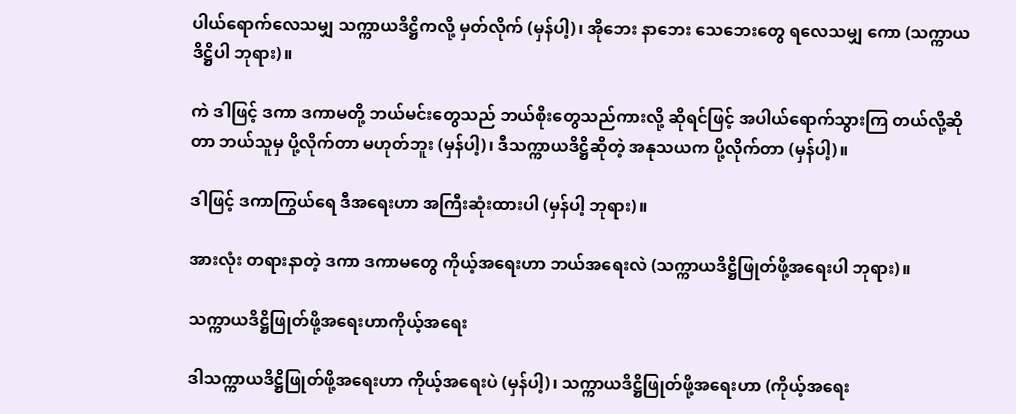ပါယ်ရောက်လေသမျှ သက္ကာယဒိဋ္ဌိကလို့ မှတ်လိုက် (မှန်ပါ့)၊ အိုဘေး နာဘေး သေဘေးတွေ ရလေသမျှ ကော (သက္ကာယဒိဋ္ဌိပါ ဘုရား)။

ကဲ ဒါဖြင့် ဒကာ ဒကာမတို့ ဘယ်မင်းတွေသည် ဘယ်စိုးတွေသည်ကားလို့ ဆိုရင်ဖြင့် အပါယ်ရောက်သွားကြ တယ်လို့ဆိုတာ ဘယ်သူမှ ပို့လိုက်တာ မဟုတ်ဘူး (မှန်ပါ့)၊ ဒီသက္ကာယဒိဋ္ဌိဆိုတဲ့ အနုသယက ပို့လိုက်တာ (မှန်ပါ့)။

ဒါဖြင့် ဒကာကြွယ်ရေ ဒီအရေးဟာ အကြီးဆုံးထားပါ (မှန်ပါ့ ဘုရား)။

အားလုံး တရားနာတဲ့ ဒကာ ဒကာမတွေ ကိုယ့်အရေးဟာ ဘယ်အရေးလဲ (သက္ကာယဒိဋ္ဌိဖြုတ်ဖို့အရေးပါ ဘုရား)။

သက္ကာယဒိဋ္ဌိဖြုတ်ဖို့အရေးဟာကိုယ့်အရေး

ဒါသက္ကာယဒိဋ္ဌိဖြုတ်ဖို့အရေးဟာ ကိုယ့်အရေးပဲ (မှန်ပါ့)၊ သက္ကာယဒိဋ္ဌိဖြုတ်ဖို့အရေးဟာ (ကိုယ့်အရေး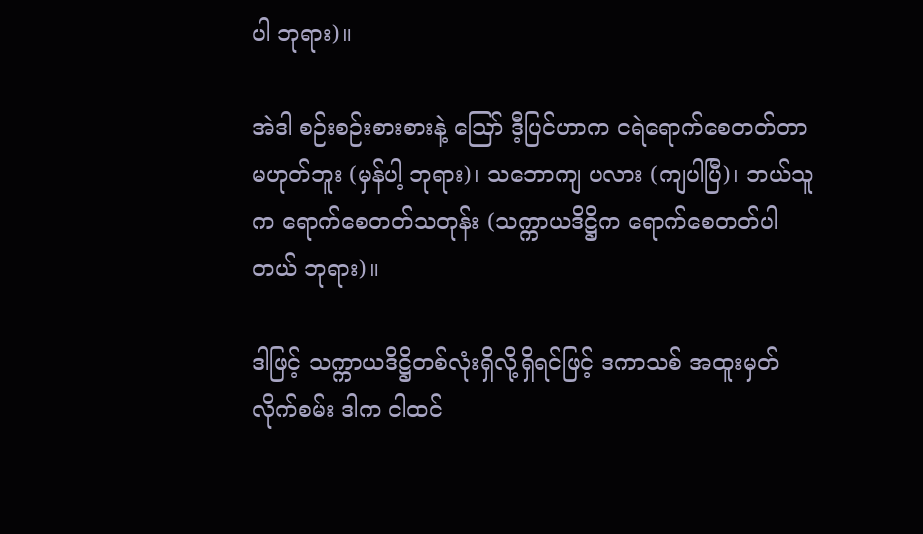ပါ ဘုရား)။

အဲဒါ စဉ်းစဉ်းစားစားနဲ့ ဪ ဒီ့ပြင်ဟာက ငရဲရောက်စေတတ်တာ မဟုတ်ဘူး (မှန်ပါ့ ဘုရား)၊ သဘောကျ ပလား (ကျပါပြီ)၊ ဘယ်သူက ရောက်စေတတ်သတုန်း (သက္ကာယဒိဋ္ဌိက ရောက်စေတတ်ပါတယ် ဘုရား)။

ဒါဖြင့် သက္ကာယဒိဋ္ဌိတစ်လုံးရှိလို့ရှိရင်ဖြင့် ဒကာသစ် အထူးမှတ်လိုက်စမ်း ဒါက ငါထင်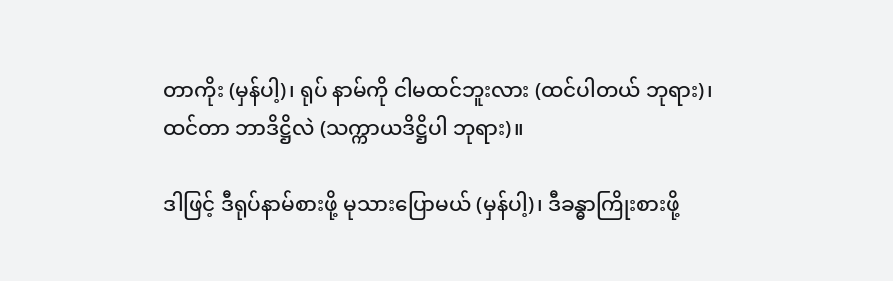တာကိုး (မှန်ပါ့)၊ ရုပ် နာမ်ကို ငါမထင်ဘူးလား (ထင်ပါတယ် ဘုရား)၊ ထင်တာ ဘာဒိဋ္ဌိလဲ (သက္ကာယဒိဋ္ဌိပါ ဘုရား)။

ဒါဖြင့် ဒီရုပ်နာမ်စားဖို့ မုသားပြောမယ် (မှန်ပါ့)၊ ဒီခန္ဓာကြိုးစားဖို့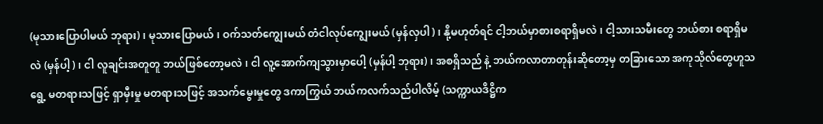(မုသားပြောပါမယ် ဘုရား)၊ မုသားပြောမယ်၊ ဝက်သတ်ကျွေးမယ် တံငါလုပ်ကျွေးမယ် (မှန်လှပါ)၊ နို့မဟုတ်ရင် ငါ့ဘယ်မှာစားစရာရှိမလဲ၊ ငါ့သားသမီးတွေ ဘယ်စား စရာရှိမလဲ (မှန်ပါ့)၊ ငါ လူချင်းအတူတူ ဘယ်ဖြစ်တော့မလဲ၊ ငါ လူ့အောက်ကျသွားမှာပေါ့ (မှန်ပါ့ ဘုရား)၊ အစရှိသည် နဲ့ ဘယ်ကလာတာတုန်းဆိုတော့မှ တခြားသော အကုသိုလ်တွေဟူသရွေ့ မတရားသဖြင့် ရှာမှီးမှု မတရားသဖြင့် အသက်မွေးမှုတွေ ဒကာကြွယ် ဘယ်ကလက်သည်ပါလိမ့် (သက္ကာယဒိဋ္ဌိက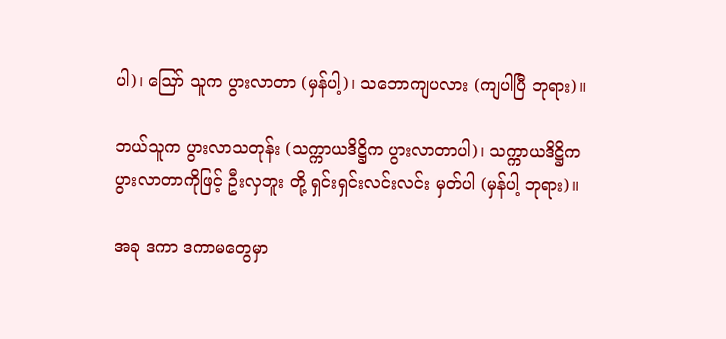ပါ)၊ ဪ သူက ပွားလာတာ (မှန်ပါ့)၊ သဘောကျပလား (ကျပါပြီ ဘုရား)။

ဘယ်သူက ပွားလာသတုန်း (သက္ကာယဒိဋ္ဌိက ပွားလာတာပါ)၊ သက္ကာယဒိဋ္ဌိက ပွားလာတာကိုဖြင့် ဦးလှဘူး တို့ ရှင်းရှင်းလင်းလင်း မှတ်ပါ (မှန်ပါ့ ဘုရား)။

အခု ဒကာ ဒကာမတွေမှာ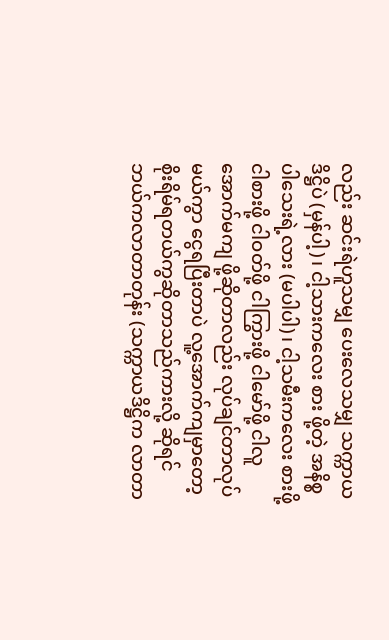လည်း ဆင်းရဲဟူသမျှ ပေးလေသမျှ သက္ကာယဒိဋ္ဌိပဲ (မှန်ပါ့)၊ ငါ့သားကလေး စား ဖို့တဲ့ အနိစ္စ ပါသေးရဲ့လား (မပါပါ)၊ ငါ့သမီးကလေး စားဖို့ ငါစားဖို့ ငါဝတ်ဖို့ ငါကြွားဖို့ ငါမော်ဖို့ ငါလူအောက်မကျ ဖို့ဆိုတာလည်း လုပ်ချင်တာလုပ်မယ်ကွာ ငွေရပြီးတာပဲ လူ့အောက်ကျမှာတော့ စိုးရိမ်ရတယ်ကွဆိုတာသည်ကားလို့ ဆိုရင် ဘယ်ကလာတာတုန်း (သက္ကာယဒိဋ္ဌိက လာတာ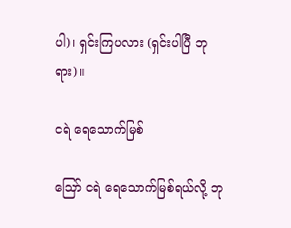ပါ)၊ ရှင်းကြပလား (ရှင်းပါပြီ ဘုရား)။

ငရဲ ရေသောက်မြစ်

ဪ ငရဲ ရေသောက်မြစ်ရယ်လို့ ဘု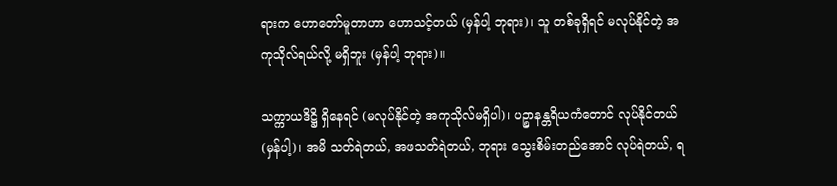ရားက ဟောတော်မူတာဟာ ဟောသင့်တယ် (မှန်ပါ့ ဘုရား)၊ သူ တစ်ခုရှိရင် မလုပ်နိုင်တဲ့ အကုသိုလ်ရယ်လို့ မရှိဘူး (မှန်ပါ့ ဘုရား)။

သက္ကာယဒိဋ္ဌိ ရှိနေရင် (မလုပ်နိုင်တဲ့ အကုသိုလ်မရှိပါ)၊ ပဉ္စာနန္တရိယကံတောင် လုပ်နိုင်တယ် (မှန်ပါ့)၊ အမိ သတ်ရဲတယ်, အဖသတ်ရဲတယ်, ဘုရား သွေးစိမ်းတည်အောင် လုပ်ရဲတယ်, ရ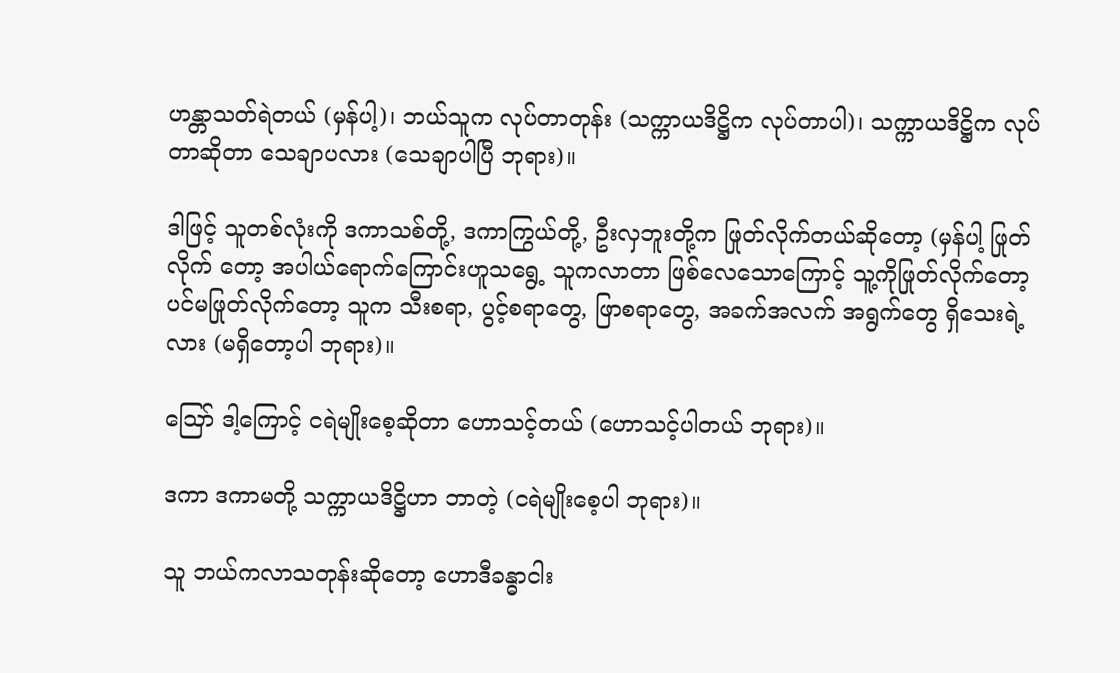ဟန္တာသတ်ရဲတယ် (မှန်ပါ့)၊ ဘယ်သူက လုပ်တာတုန်း (သက္ကာယဒိဋ္ဌိက လုပ်တာပါ)၊ သက္ကာယဒိဋ္ဌိက လုပ်တာဆိုတာ သေချာပလား (သေချာပါပြီ ဘုရား)။

ဒါဖြင့် သူတစ်လုံးကို ဒကာသစ်တို့, ဒကာကြွယ်တို့, ဦးလှဘူးတို့က ဖြုတ်လိုက်တယ်ဆိုတော့ (မှန်ပါ့ ဖြုတ်လိုက် တော့ အပါယ်ရောက်ကြောင်းဟူသရွေ့ သူကလာတာ ဖြစ်လေသောကြောင့် သူ့ကိုဖြုတ်လိုက်တော့ ပင်မဖြုတ်လိုက်တော့ သူက သီးစရာ, ပွင့်စရာတွေ, ဖြာစရာတွေ, အခက်အလက် အရွက်တွေ ရှိသေးရဲ့လား (မရှိတော့ပါ ဘုရား)။

ဪ ဒါ့ကြောင့် ငရဲမျိုးစေ့ဆိုတာ ဟောသင့်တယ် (ဟောသင့်ပါတယ် ဘုရား)။

ဒကာ ဒကာမတို့ သက္ကာယဒိဋ္ဌိဟာ ဘာတဲ့ (ငရဲမျိုးစေ့ပါ ဘုရား)။

သူ ဘယ်ကလာသတုန်းဆိုတော့ ဟောဒီခန္ဓာငါး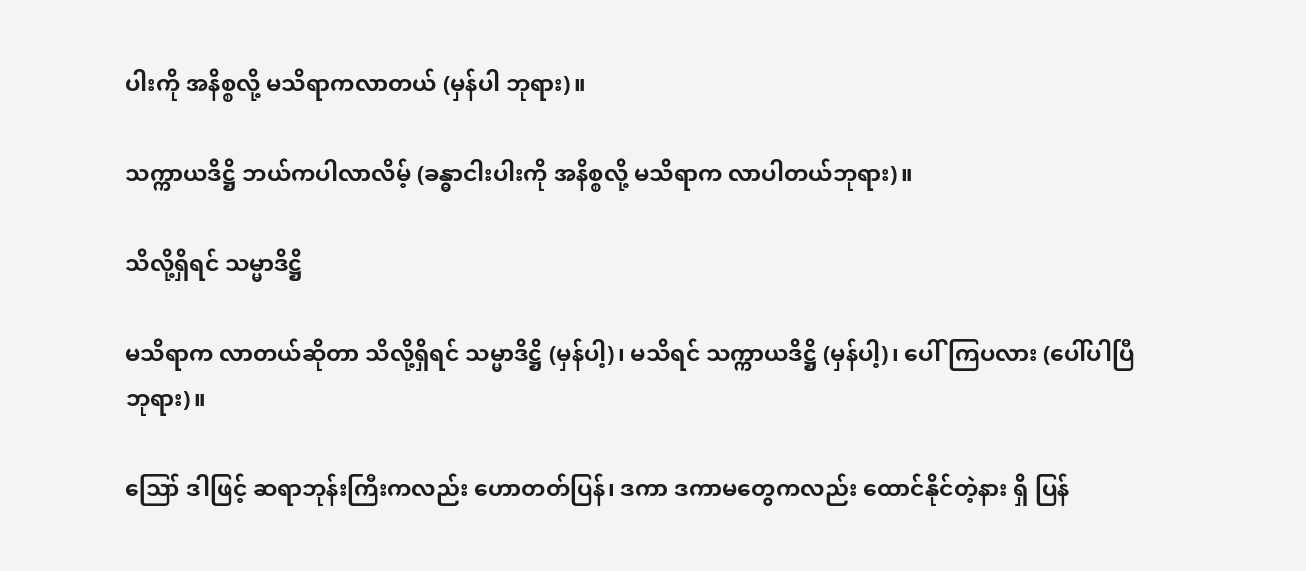ပါးကို အနိစ္စလို့ မသိရာကလာတယ် (မှန်ပါ ဘုရား)။

သက္ကာယဒိဋ္ဌိ ဘယ်ကပါလာလိမ့် (ခန္ဓာငါးပါးကို အနိစ္စလို့ မသိရာက လာပါတယ်ဘုရား)။

သိလို့ရှိရင် သမ္မာဒိဋ္ဌိ

မသိရာက လာတယ်ဆိုတာ သိလို့ရှိရင် သမ္မာဒိဋ္ဌိ (မှန်ပါ့)၊ မသိရင် သက္ကာယဒိဋ္ဌိ (မှန်ပါ့)၊ ပေါ်ကြပလား (ပေါ်ပါပြီ ဘုရား)။

ဪ ဒါဖြင့် ဆရာဘုန်းကြီးကလည်း ဟောတတ်ပြန်၊ ဒကာ ဒကာမတွေကလည်း ထောင်နိုင်တဲ့နား ရှိ ပြန်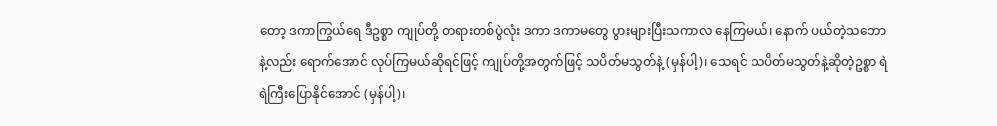တော့ ဒကာကြွယ်ရေ ဒီဥစ္စာ ကျုပ်တို့ တရားတစ်ပွဲလုံး ဒကာ ဒကာမတွေ ပွားများပြီးသကာလ နေကြမယ်၊ နောက် ပယ်တဲ့သဘောနဲ့လည်း ရောက်အောင် လုပ်ကြမယ်ဆိုရင်ဖြင့် ကျုပ်တို့အတွက်ဖြင့် သပိတ်မသွတ်နဲ့ (မှန်ပါ့)၊ သေရင် သပိတ်မသွတ်နဲ့ဆိုတဲ့ဥစ္စာ ရဲရဲကြီးပြောနိုင်အောင် (မှန်ပါ့)၊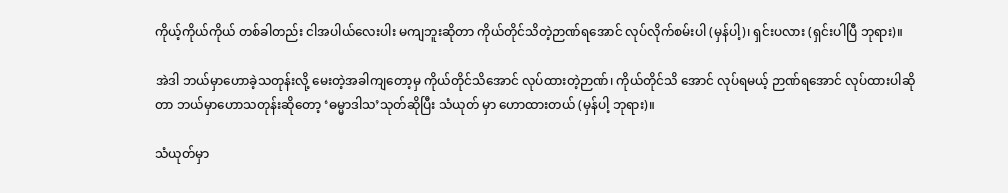ကိုယ့်ကိုယ်ကိုယ် တစ်ခါတည်း ငါအပါယ်လေးပါး မကျဘူးဆိုတာ ကိုယ်တိုင်သိတဲ့ဉာဏ်ရအောင် လုပ်လိုက်စမ်းပါ (မှန်ပါ့)၊ ရှင်းပလား (ရှင်းပါပြီ ဘုရား)။

အဲဒါ ဘယ်မှာဟောခဲ့သတုန်းလို့ မေးတဲ့အခါကျတော့မှ ကိုယ်တိုင်သိအောင် လုပ်ထားတဲ့ဉာဏ်၊ ကိုယ်တိုင်သိ အောင် လုပ်ရမယ့် ဉာဏ်ရအောင် လုပ်ထားပါဆိုတာ ဘယ်မှာဟောသတုန်းဆိုတော့ ‘ဓမ္မာဒါသ’သုတ်ဆိုပြီး သံယုတ် မှာ ဟောထားတယ် (မှန်ပါ့ ဘုရား)။

သံယုတ်မှာ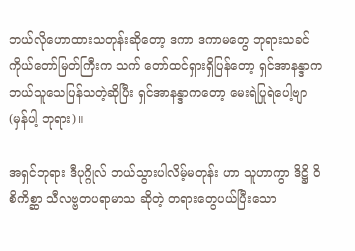ဘယ်လိုဟောထားသတုန်းဆိုတော့ ဒကာ ဒကာမတွေ ဘုရားသခင် ကိုယ်တော်မြတ်ကြီးက သက် တော်ထင်ရှားရှိပြန်တော့ ရှင်အာနန္ဒာက ဘယ်သူသေပြန်သတဲ့ဆိုပြီး ရှင်အာနန္ဒာကတော့ မေးရဲပြုရဲပေါ့ဗျာ (မှန်ပါ့ ဘုရား)။

အရှင်ဘုရား ဒီပုဂ္ဂိုလ် ဘယ်သွားပါလိမ့်မတုန်း ဟာ သူဟာကွာ ဒိဋ္ဌိ ဝိစိကိစ္ဆာ သီလဗ္ဗတပရာမာသ ဆိုတဲ့ တရားတွေပယ်ပြီးသော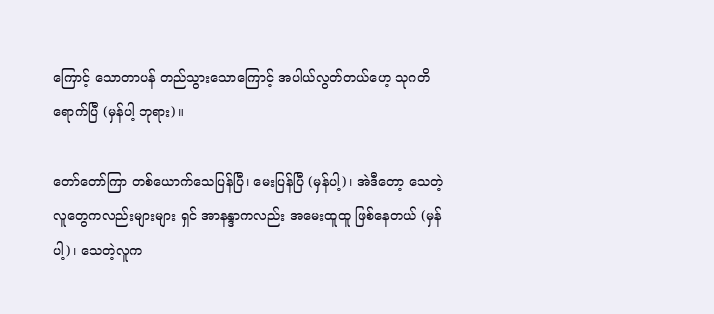ကြောင့် သောတာပန် တည်သွားသောကြောင့် အပါယ်လွတ်တယ်ဟေ့ သုဂတိရောက်ပြီ (မှန်ပါ့ ဘုရား)။

တော်တော်ကြာ တစ်ယောက်သေပြန်ပြီ၊ မေးပြန်ပြီ (မှန်ပါ့)၊ အဲဒီတော့ သေတဲ့လူတွေကလည်းများများ ရှင် အာနန္ဒာကလည်း အမေးထူထူ ဖြစ်နေတယ် (မှန်ပါ့)၊ သေတဲ့လူက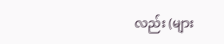လည်း (များ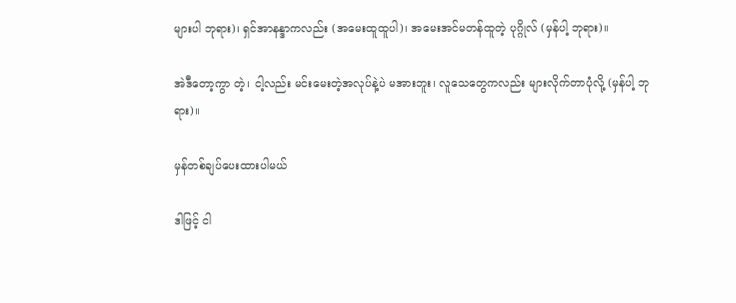များပါ ဘုရား)၊ ရှင်အာနန္ဒာကလည်း (အမေးထူထူပါ)၊ အမေးအင်မတန်ထူတဲ့ ပုဂ္ဂိုလ် (မှန်ပါ့ ဘုရား)။

အဲဒီတော့ကွာ တဲ့၊ ငါ့လည်း မင်းမေးတဲ့အလုပ်နဲ့ပဲ မအားဘူး၊ လူသေတွေကလည်း များလိုက်တာပုံလို့ (မှန်ပါ့ ဘုရား)။

မှန်တစ်ချပ်ပေးထားပါမယ်

ဒါဖြင့် ငါ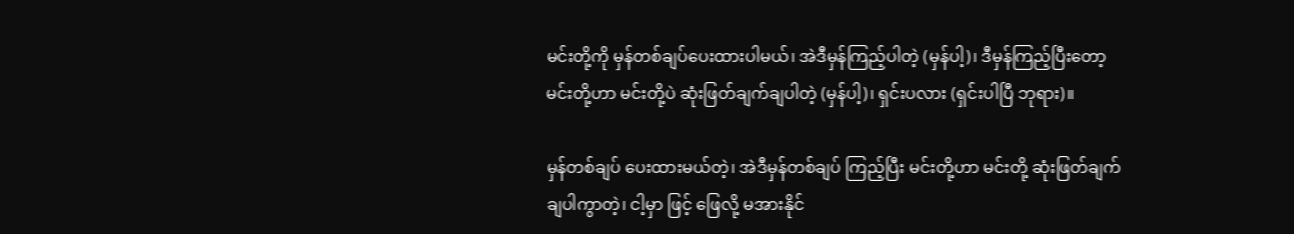မင်းတို့ကို မှန်တစ်ချပ်ပေးထားပါမယ်၊ အဲဒီမှန်ကြည့်ပါတဲ့ (မှန်ပါ့)၊ ဒီမှန်ကြည့်ပြီးတော့ မင်းတို့ဟာ မင်းတို့ပဲ ဆုံးဖြတ်ချက်ချပါတဲ့ (မှန်ပါ့)၊ ရှင်းပလား (ရှင်းပါပြီ ဘုရား)။

မှန်တစ်ချပ် ပေးထားမယ်တဲ့၊ အဲဒီမှန်တစ်ချပ် ကြည့်ပြီး မင်းတို့ဟာ မင်းတို့ ဆုံးဖြတ်ချက် ချပါကွာတဲ့၊ ငါ့မှာ ဖြင့် ဖြေလို့ မအားနိုင်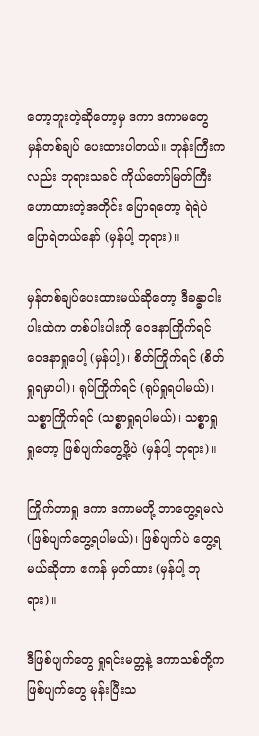တော့ဘူးတဲ့ဆိုတော့မှ ဒကာ ဒကာမတွေ မှန်တစ်ချပ် ပေးထားပါတယ်။ ဘုန်းကြီးကလည်း ဘုရားသခင် ကိုယ်တော်မြတ်ကြီး ဟောထားတဲ့အတိုင်း ပြောရတော့ ရဲရဲပဲ ပြောရဲတယ်နော် (မှန်ပါ့ ဘုရား)။

မှန်တစ်ချပ်ပေးထားမယ်ဆိုတော့ ဒီခန္ဓာငါးပါးထဲက တစ်ပါးပါးကို ဝေဒနာကြိုက်ရင် ဝေဒနာရှုပေါ့ (မှန်ပါ့)၊ စိတ်ကြိုက်ရင် (စိတ်ရှုရမှာပါ)၊ ရုပ်ကြိုက်ရင် (ရုပ်ရှုရပါမယ်)၊ သစ္စာကြိုက်ရင် (သစ္စာရှုရပါမယ်)၊ သစ္စာရှု ရှုတော့ ဖြစ်ပျက်တွေ့ဖို့ပဲ (မှန်ပါ့ ဘုရား)။

ကြိုက်တာရှု ဒကာ ဒကာမတို့ ဘာတွေ့ရမလဲ (ဖြစ်ပျက်တွေ့ရပါမယ်)၊ ဖြစ်ပျက်ပဲ တွေ့ရမယ်ဆိုတာ ဧကန် မှတ်ထား (မှန်ပါ့ ဘုရား)။

ဒီဖြစ်ပျက်တွေ ရှုရင်းမတ္တနဲ့ ဒကာသစ်တို့က ဖြစ်ပျက်တွေ မုန်းပြီးသ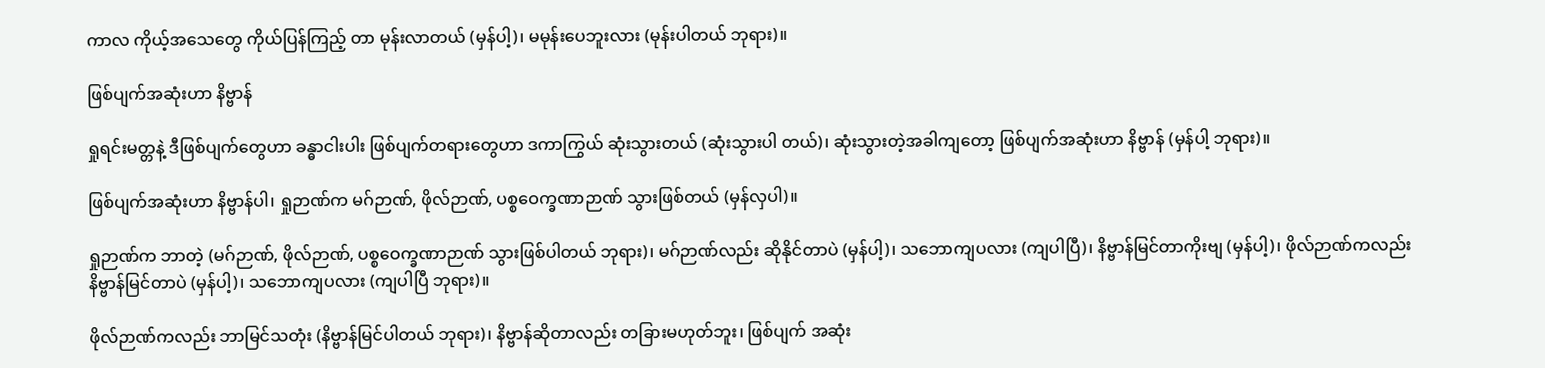ကာလ ကိုယ့်အသေတွေ ကိုယ်ပြန်ကြည့် တာ မုန်းလာတယ် (မှန်ပါ့)၊ မမုန်းပေဘူးလား (မုန်းပါတယ် ဘုရား)။

ဖြစ်ပျက်အဆုံးဟာ နိဗ္ဗာန်

ရှုရင်းမတ္တနဲ့ ဒီဖြစ်ပျက်တွေဟာ ခန္ဓာငါးပါး ဖြစ်ပျက်တရားတွေဟာ ဒကာကြွယ် ဆုံးသွားတယ် (ဆုံးသွားပါ တယ်)၊ ဆုံးသွားတဲ့အခါကျတော့ ဖြစ်ပျက်အဆုံးဟာ နိဗ္ဗာန် (မှန်ပါ့ ဘုရား)။

ဖြစ်ပျက်အဆုံးဟာ နိဗ္ဗာန်ပါ၊ ရှုဉာဏ်က မဂ်ဉာဏ်, ဖိုလ်ဉာဏ်, ပစ္စဝေက္ခဏာဉာဏ် သွားဖြစ်တယ် (မှန်လှပါ)။

ရှုဉာဏ်က ဘာတဲ့ (မဂ်ဉာဏ်, ဖိုလ်ဉာဏ်, ပစ္စဝေက္ခဏာဉာဏ် သွားဖြစ်ပါတယ် ဘုရား)၊ မဂ်ဉာဏ်လည်း ဆိုနိုင်တာပဲ (မှန်ပါ့)၊ သဘောကျပလား (ကျပါပြီ)၊ နိဗ္ဗာန်မြင်တာကိုးဗျ (မှန်ပါ့)၊ ဖိုလ်ဉာဏ်ကလည်း နိဗ္ဗာန်မြင်တာပဲ (မှန်ပါ့)၊ သဘောကျပလား (ကျပါပြီ ဘုရား)။

ဖိုလ်ဉာဏ်ကလည်း ဘာမြင်သတုံး (နိဗ္ဗာန်မြင်ပါတယ် ဘုရား)၊ နိဗ္ဗာန်ဆိုတာလည်း တခြားမဟုတ်ဘူး၊ ဖြစ်ပျက် အဆုံး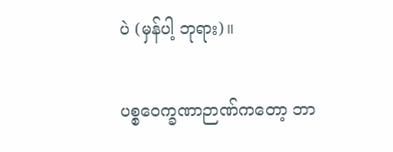ပဲ (မှန်ပါ့ ဘုရား)။

ပစ္စဝေက္ခဏာဉာဏ်ကတော့ ဘာ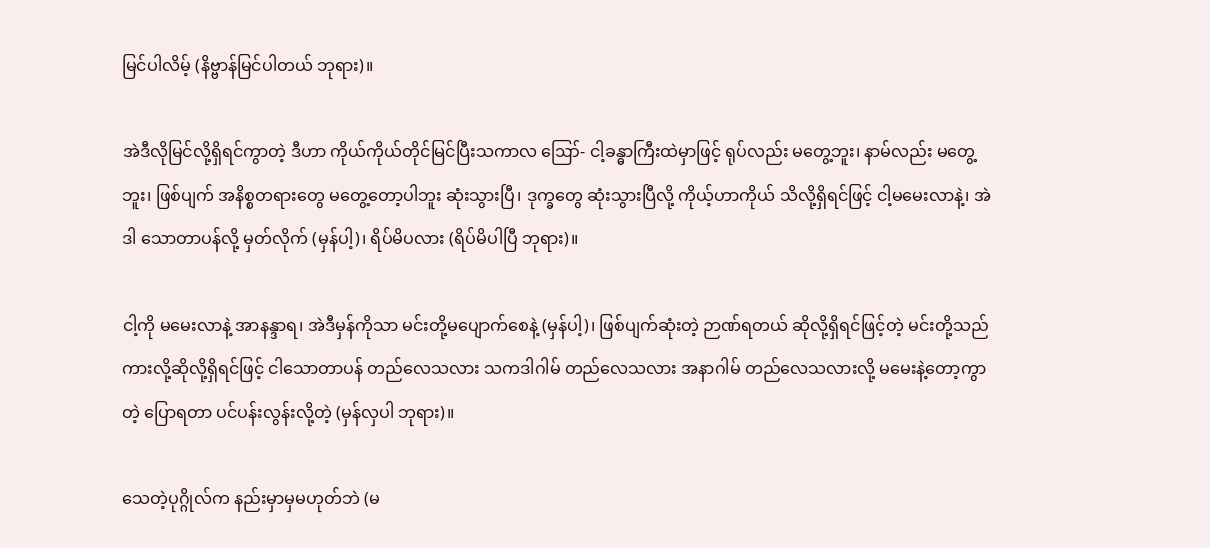မြင်ပါလိမ့် (နိဗ္ဗာန်မြင်ပါတယ် ဘုရား)။

အဲဒီလိုမြင်လို့ရှိရင်ကွာတဲ့ ဒီဟာ ကိုယ်ကိုယ်တိုင်မြင်ပြီးသကာလ ဪ- ငါ့ခန္ဓာကြီးထဲမှာဖြင့် ရုပ်လည်း မတွေ့ဘူး၊ နာမ်လည်း မတွေ့ဘူး၊ ဖြစ်ပျက် အနိစ္စတရားတွေ မတွေ့တော့ပါဘူး ဆုံးသွားပြီ၊ ဒုက္ခတွေ ဆုံးသွားပြီလို့ ကိုယ့်ဟာကိုယ် သိလို့ရှိရင်ဖြင့် ငါ့မမေးလာနဲ့၊ အဲဒါ သောတာပန်လို့ မှတ်လိုက် (မှန်ပါ့)၊ ရိပ်မိပလား (ရိပ်မိပါပြီ ဘုရား)။

ငါ့ကို မမေးလာနဲ့ အာနန္ဒာရ၊ အဲဒီမှန်ကိုသာ မင်းတို့မပျောက်စေနဲ့ (မှန်ပါ့)၊ ဖြစ်ပျက်ဆုံးတဲ့ ဉာဏ်ရတယ် ဆိုလို့ရှိရင်ဖြင့်တဲ့ မင်းတို့သည်ကားလို့ဆိုလို့ရှိရင်ဖြင့် ငါသောတာပန် တည်လေသလား သကဒါဂါမ် တည်လေသလား အနာဂါမ် တည်လေသလားလို့ မမေးနဲ့တော့ကွာတဲ့ ပြောရတာ ပင်ပန်းလွန်းလို့တဲ့ (မှန်လှပါ ဘုရား)။

သေတဲ့ပုဂ္ဂိုလ်က နည်းမှာမှမဟုတ်ဘဲ (မ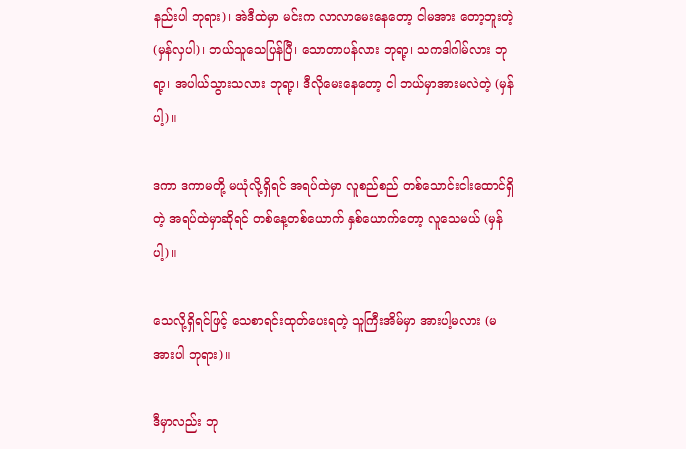နည်းပါ ဘုရား)၊ အဲဒီထဲမှာ မင်းက လာလာမေးနေတော့ ငါမအား တော့ဘူးတဲ့ (မှန်လှပါ)၊ ဘယ်သူသေပြန်ပြီ၊ သောတာပန်လား ဘုရာ့၊ သကဒါဂါမ်လား ဘုရာ့၊ အပါယ်သွားသလား ဘုရာ့၊ ဒီလိုမေးနေတော့ ငါ ဘယ်မှာအားမလဲတဲ့ (မှန်ပါ့)။

ဒကာ ဒကာမတို့ မယုံလို့ရှိရင် အရပ်ထဲမှာ လူစည်စည် တစ်သောင်းငါးထောင်ရှိတဲ့ အရပ်ထဲမှာဆိုရင် တစ်နေ့တစ်ယောက် နှစ်ယောက်တော့ လူသေမယ် (မှန်ပါ့)။

သေလို့ရှိရင်ဖြင့် သေစာရင်းထုတ်ပေးရတဲ့ သူကြီးအိမ်မှာ အားပါ့မလား (မအားပါ ဘုရား)။

ဒီမှာလည်း ဘု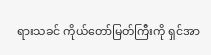ရားသခင် ကိုယ်တော်မြတ်ကြီးကို ရှင်အာ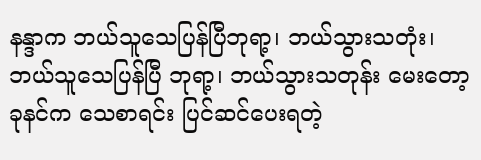နန္ဒာက ဘယ်သူသေပြန်ပြီဘုရာ့၊ ဘယ်သွားသတုံး၊ ဘယ်သူသေပြန်ပြီ ဘုရာ့၊ ဘယ်သွားသတုန်း မေးတော့ ခုနင်က သေစာရင်း ပြင်ဆင်ပေးရတဲ့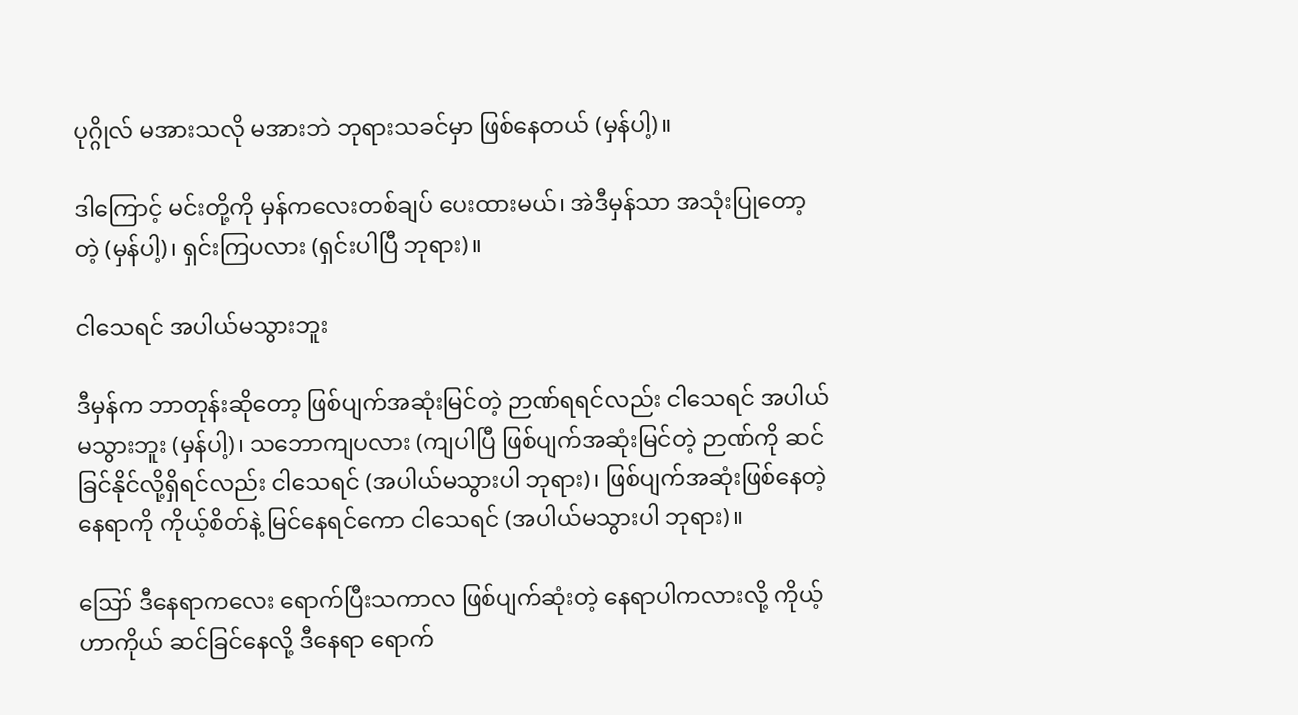ပုဂ္ဂိုလ် မအားသလို မအားဘဲ ဘုရားသခင်မှာ ဖြစ်နေတယ် (မှန်ပါ့)။

ဒါကြောင့် မင်းတို့ကို မှန်ကလေးတစ်ချပ် ပေးထားမယ်၊ အဲဒီမှန်သာ အသုံးပြုတော့တဲ့ (မှန်ပါ့)၊ ရှင်းကြပလား (ရှင်းပါပြီ ဘုရား)။

ငါသေရင် အပါယ်မသွားဘူး

ဒီမှန်က ဘာတုန်းဆိုတော့ ဖြစ်ပျက်အဆုံးမြင်တဲ့ ဉာဏ်ရရင်လည်း ငါသေရင် အပါယ်မသွားဘူး (မှန်ပါ့)၊ သဘောကျပလား (ကျပါပြီ ဖြစ်ပျက်အဆုံးမြင်တဲ့ ဉာဏ်ကို ဆင်ခြင်နိုင်လို့ရှိရင်လည်း ငါသေရင် (အပါယ်မသွားပါ ဘုရား)၊ ဖြစ်ပျက်အဆုံးဖြစ်နေတဲ့ နေရာကို ကိုယ့်စိတ်နဲ့ မြင်နေရင်ကော ငါသေရင် (အပါယ်မသွားပါ ဘုရား)။

ဪ ဒီနေရာကလေး ရောက်ပြီးသကာလ ဖြစ်ပျက်ဆုံးတဲ့ နေရာပါကလားလို့ ကိုယ့်ဟာကိုယ် ဆင်ခြင်နေလို့ ဒီနေရာ ရောက်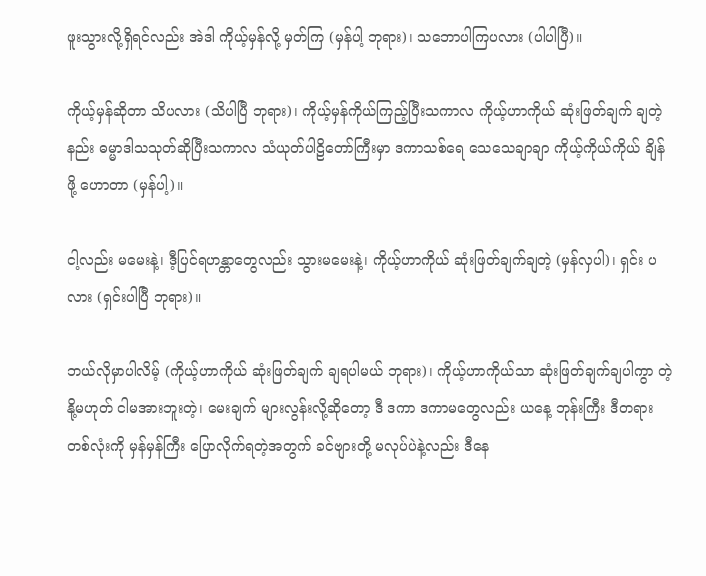ဖူးသွားလို့ရှိရင်လည်း အဲဒါ ကိုယ့်မှန်လို့ မှတ်ကြ (မှန်ပါ့ ဘုရား)၊ သဘောပါကြပလား (ပါပါပြီ)။

ကိုယ့်မှန်ဆိုတာ သိပလား (သိပါပြီ ဘုရား)၊ ကိုယ့်မှန်ကိုယ်ကြည့်ပြီးသကာလ ကိုယ့်ဟာကိုယ် ဆုံးဖြတ်ချက် ချတဲ့နည်း ဓမ္မာဒါသသုတ်ဆိုပြီးသကာလ သံယုတ်ပါဠိတော်ကြီးမှာ ဒကာသစ်ရေ သေသေချာချာ ကိုယ့်ကိုယ်ကိုယ် ချိန်ဖို့ ဟောတာ (မှန်ပါ့)။

ငါ့လည်း မမေးနဲ့၊ ဒီ့ပြင်ရဟန္တာတွေလည်း သွားမမေးနဲ့၊ ကိုယ့်ဟာကိုယ် ဆုံးဖြတ်ချက်ချတဲ့ (မှန်လှပါ)၊ ရှင်း ပလား (ရှင်းပါပြီ ဘုရား)။

ဘယ်လိုမှာပါလိမ့် (ကိုယ့်ဟာကိုယ် ဆုံးဖြတ်ချက် ချရပါမယ် ဘုရား)၊ ကိုယ့်ဟာကိုယ်သာ ဆုံးဖြတ်ချက်ချပါကွာ တဲ့ နို့မဟုတ် ငါမအားဘူးတဲ့၊ မေးချက် များလွန်းလို့ဆိုတော့ ဒီ ဒကာ ဒကာမတွေလည်း ယနေ့ ဘုန်းကြီး ဒီတရား တစ်လုံးကို မှန်မှန်ကြီး ပြောလိုက်ရတဲ့အတွက် ခင်ဗျားတို့ မလုပ်ပဲနဲ့လည်း ဒီနေ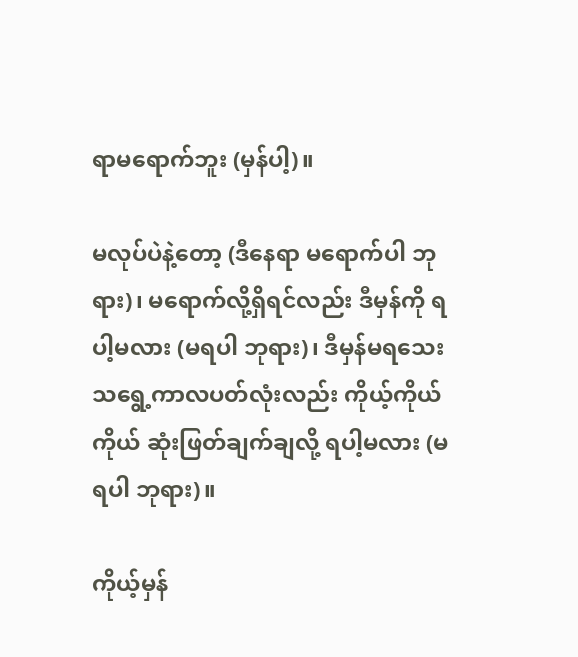ရာမရောက်ဘူး (မှန်ပါ့)။

မလုပ်ပဲနဲ့တော့ (ဒီနေရာ မရောက်ပါ ဘုရား)၊ မရောက်လို့ရှိရင်လည်း ဒီမှန်ကို ရပါ့မလား (မရပါ ဘုရား)၊ ဒီမှန်မရသေးသရွေ့ကာလပတ်လုံးလည်း ကိုယ့်ကိုယ်ကိုယ် ဆုံးဖြတ်ချက်ချလို့ ရပါ့မလား (မရပါ ဘုရား)။

ကိုယ့်မှန်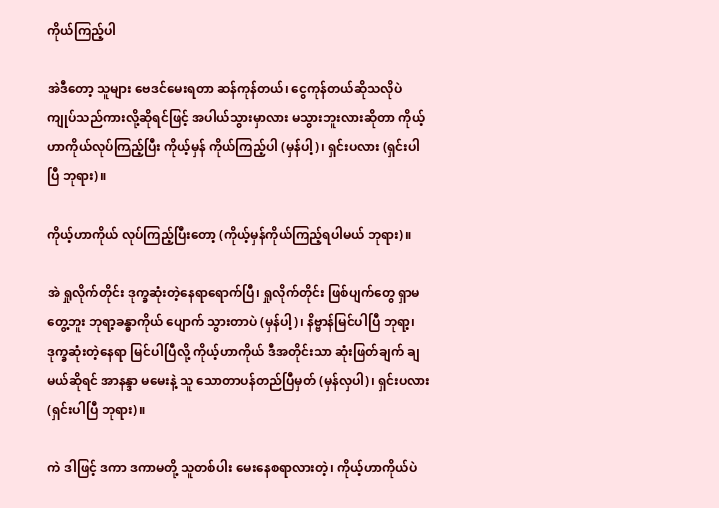ကိုယ်ကြည့်ပါ

အဲဒီတော့ သူများ ဗေဒင်မေးရတာ ဆန်ကုန်တယ်၊ ငွေကုန်တယ်ဆိုသလိုပဲ ကျုပ်သည်ကားလို့ဆိုရင်ဖြင့် အပါယ်သွားမှာလား မသွားဘူးလားဆိုတာ ကိုယ့်ဟာကိုယ်လုပ်ကြည့်ပြီး ကိုယ့်မှန် ကိုယ်ကြည့်ပါ (မှန်ပါ့)၊ ရှင်းပလား (ရှင်းပါပြီ ဘုရား)။

ကိုယ့်ဟာကိုယ် လုပ်ကြည့်ပြီးတော့ (ကိုယ့်မှန်ကိုယ်ကြည့်ရပါမယ် ဘုရား)။

အဲ ရှုလိုက်တိုင်း ဒုက္ခဆုံးတဲ့နေရာရောက်ပြီ၊ ရှုလိုက်တိုင်း ဖြစ်ပျက်တွေ ရှာမတွေ့ဘူး ဘုရာ့ခန္ဓာကိုယ် ပျောက် သွားတာပဲ (မှန်ပါ့)၊ နိဗ္ဗာန်မြင်ပါပြီ ဘုရာ့၊ ဒုက္ခဆုံးတဲ့နေရာ မြင်ပါပြီလို့ ကိုယ့်ဟာကိုယ် ဒီအတိုင်းသာ ဆုံးဖြတ်ချက် ချမယ်ဆိုရင် အာနန္ဒာ မမေးနဲ့ သူ သောတာပန်တည်ပြီမှတ် (မှန်လှပါ)၊ ရှင်းပလား (ရှင်းပါပြီ ဘုရား)။

ကဲ ဒါဖြင့် ဒကာ ဒကာမတို့ သူတစ်ပါး မေးနေစရာလားတဲ့၊ ကိုယ့်ဟာကိုယ်ပဲ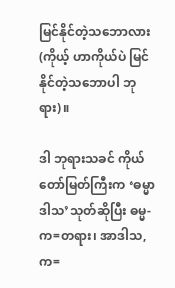မြင်နိုင်တဲ့သဘောလား (ကိုယ့် ဟာကိုယ်ပဲ မြင်နိုင်တဲ့သဘောပါ ဘုရား)။

ဒါ ဘုရားသခင် ကိုယ်တော်မြတ်ကြီးက ‘ဓမ္မာဒါသ’သုတ်ဆိုပြီး ဓမ္မ-က=တရား၊ အာဒါသ,က=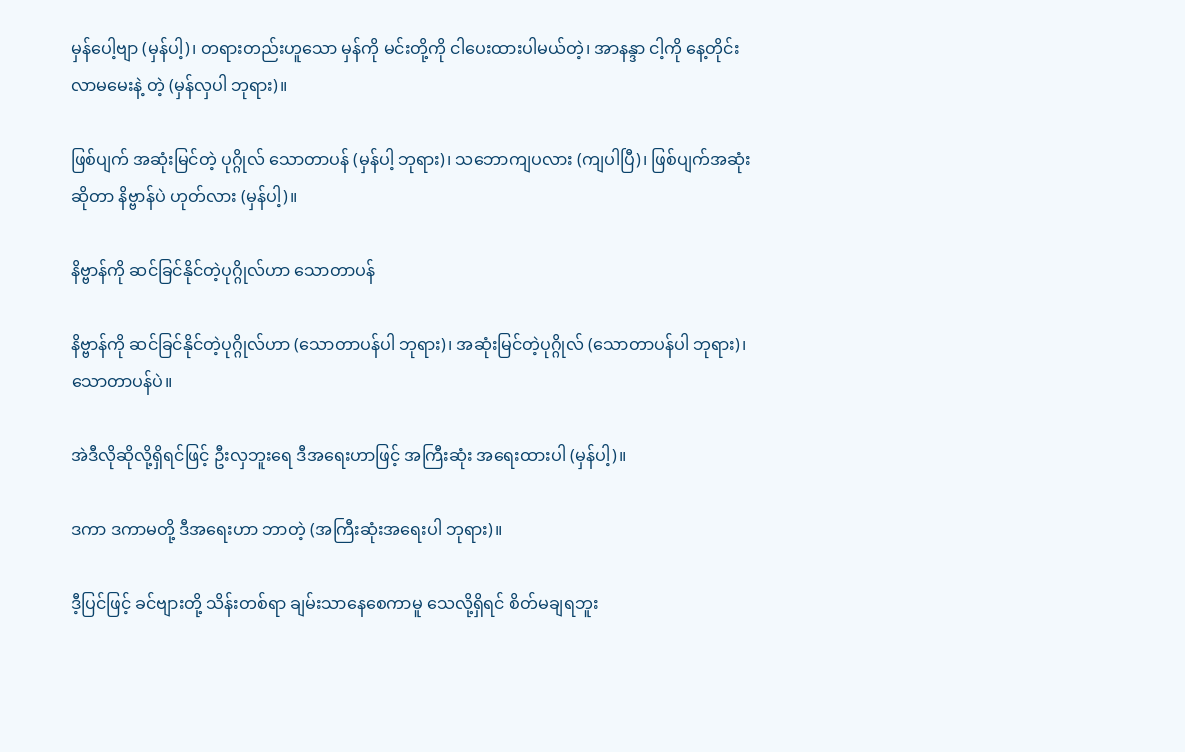မှန်ပေါ့ဗျာ (မှန်ပါ့)၊ တရားတည်းဟူသော မှန်ကို မင်းတို့ကို ငါပေးထားပါမယ်တဲ့၊ အာနန္ဒာ ငါ့ကို နေ့တိုင်း လာမမေးနဲ့ တဲ့ (မှန်လှပါ ဘုရား)။

ဖြစ်ပျက် အဆုံးမြင်တဲ့ ပုဂ္ဂိုလ် သောတာပန် (မှန်ပါ့ ဘုရား)၊ သဘောကျပလား (ကျပါပြီ)၊ ဖြစ်ပျက်အဆုံး ဆိုတာ နိဗ္ဗာန်ပဲ ဟုတ်လား (မှန်ပါ့)။

နိဗ္ဗာန်ကို ဆင်ခြင်နိုင်တဲ့ပုဂ္ဂိုလ်ဟာ သောတာပန်

နိဗ္ဗာန်ကို ဆင်ခြင်နိုင်တဲ့ပုဂ္ဂိုလ်ဟာ (သောတာပန်ပါ ဘုရား)၊ အဆုံးမြင်တဲ့ပုဂ္ဂိုလ် (သောတာပန်ပါ ဘုရား)၊ သောတာပန်ပဲ။

အဲဒီလိုဆိုလို့ရှိရင်ဖြင့် ဦးလှဘူးရေ ဒီအရေးဟာဖြင့် အကြီးဆုံး အရေးထားပါ (မှန်ပါ့)။

ဒကာ ဒကာမတို့ ဒီအရေးဟာ ဘာတဲ့ (အကြီးဆုံးအရေးပါ ဘုရား)။

ဒီ့ပြင်ဖြင့် ခင်ဗျားတို့ သိန်းတစ်ရာ ချမ်းသာနေစေကာမူ သေလို့ရှိရင် စိတ်မချရဘူး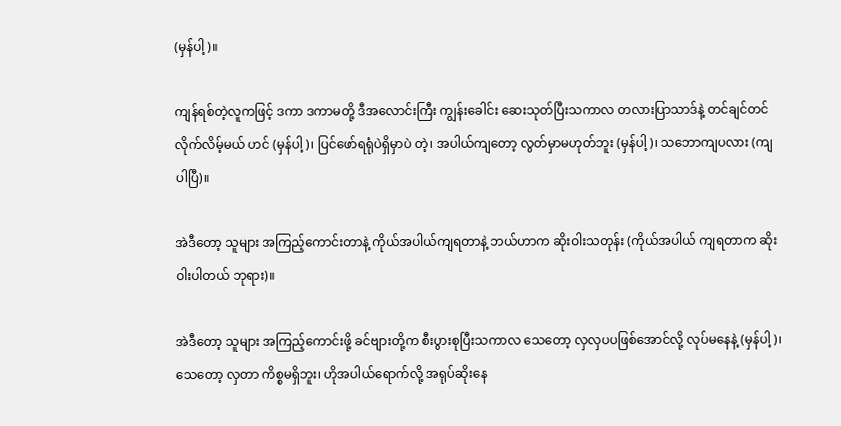(မှန်ပါ့)။

ကျန်ရစ်တဲ့လူကဖြင့် ဒကာ ဒကာမတို့ ဒီအလောင်းကြီး ကျွန်းခေါင်း ဆေးသုတ်ပြီးသကာလ တလားပြာသာဒ်နဲ့ တင်ချင်တင်လိုက်လိမ့်မယ် ဟင် (မှန်ပါ့)၊ ပြင်ဖော်ရရုံပဲရှိမှာပဲ တဲ့၊ အပါယ်ကျတော့ လွတ်မှာမဟုတ်ဘူး (မှန်ပါ့)၊ သဘောကျပလား (ကျပါပြီ)။

အဲဒီတော့ သူများ အကြည့်ကောင်းတာနဲ့ ကိုယ်အပါယ်ကျရတာနဲ့ ဘယ်ဟာက ဆိုးဝါးသတုန်း (ကိုယ်အပါယ် ကျရတာက ဆိုးဝါးပါတယ် ဘုရား)။

အဲဒီတော့ သူများ အကြည့်ကောင်းဖို့ ခင်ဗျားတို့က စီးပွားစုပြီးသကာလ သေတော့ လှလှပပဖြစ်အောင်လို့ လုပ်မနေနဲ့ (မှန်ပါ့)၊ သေတော့ လှတာ ကိစ္စမရှိဘူး၊ ဟိုအပါယ်ရောက်လို့ အရုပ်ဆိုးနေ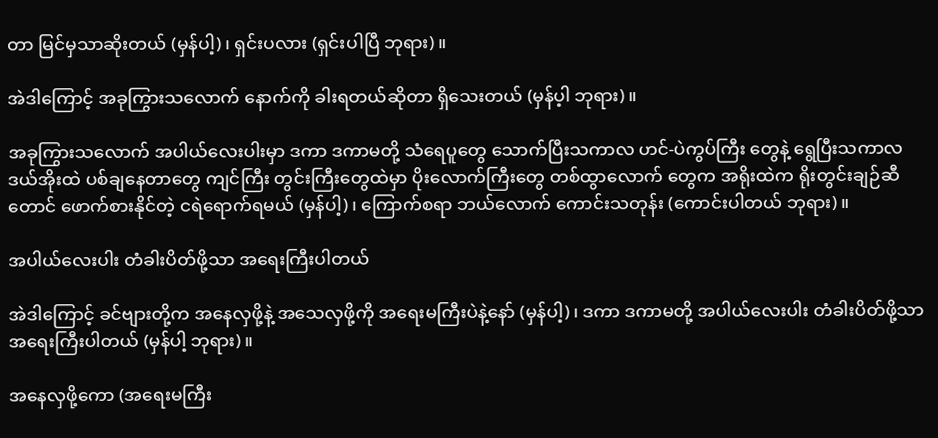တာ မြင်မှသာဆိုးတယ် (မှန်ပါ့)၊ ရှင်းပလား (ရှင်းပါပြီ ဘုရား)။

အဲဒါကြောင့် အခုကြွားသလောက် နောက်ကို ခါးရတယ်ဆိုတာ ရှိသေးတယ် (မှန်ပ့ါ ဘုရား)။

အခုကြွားသလောက် အပါယ်လေးပါးမှာ ဒကာ ဒကာမတို့ သံရေပူတွေ သောက်ပြီးသကာလ ဟင်-ပဲကွပ်ကြီး တွေနဲ့ ရွေပြီးသကာလ ဒယ်အိုးထဲ ပစ်ချနေတာတွေ ကျင်ကြီး တွင်းကြီးတွေထဲမှာ ပိုးလောက်ကြီးတွေ တစ်ထွာလောက် တွေက အရိုးထဲက ရိုးတွင်းချဉ်ဆီတောင် ဖောက်စားနိုင်တဲ့ ငရဲရောက်ရမယ် (မှန်ပါ့)၊ ကြောက်စရာ ဘယ်လောက် ကောင်းသတုန်း (ကောင်းပါတယ် ဘုရား)။

အပါယ်လေးပါး တံခါးပိတ်ဖို့သာ အရေးကြီးပါတယ်

အဲဒါကြောင့် ခင်ဗျားတို့က အနေလှဖို့နဲ့ အသေလှဖို့ကို အရေးမကြီးပဲနဲ့နော် (မှန်ပါ့)၊ ဒကာ ဒကာမတို့ အပါယ်လေးပါး တံခါးပိတ်ဖို့သာ အရေးကြီးပါတယ် (မှန်ပါ့ ဘုရား)။

အနေလှဖို့ကော (အရေးမကြီး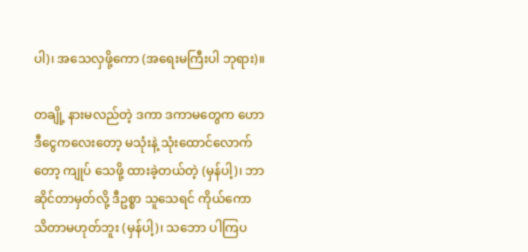ပါ)၊ အသေလှဖို့ကော (အရေးမကြီးပါ ဘုရား)။

တချို့ နားမလည်တဲ့ ဒကာ ဒကာမတွေက ဟောဒီငွေကလေးတော့ မသုံးနဲ့ သုံးထောင်လောက်တော့ ကျုပ် သေဖို့ ထားခဲ့တယ်တဲ့ (မှန်ပါ့)၊ ဘာဆိုင်တာမှတ်လို့ ဒီဥစ္စာ သူသေရင် ကိုယ်ကော သိတာမဟုတ်ဘူး (မှန်ပါ့)၊ သဘော ပါကြပ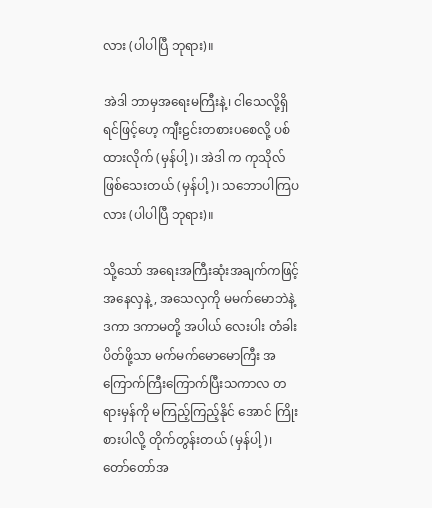လား (ပါပါပြီ ဘုရား)။

အဲဒါ ဘာမှအရေးမကြီးနဲ့၊ ငါသေလို့ရှိရင်ဖြင့်ဟေ့ ကျီးဠင်းတစားပစေလို့ ပစ်ထားလိုက် (မှန်ပါ့)၊ အဲဒါ က ကုသိုလ်ဖြစ်သေးတယ် (မှန်ပါ့)၊ သဘောပါကြပလား (ပါပါပြီ ဘုရား)။

သို့သော် အရေးအကြီးဆုံးအချက်ကဖြင့် အနေလှနဲ့, အသေလှကို မမက်မောဘဲနဲ့ ဒကာ ဒကာမတို့ အပါယ် လေးပါး တံခါးပိတ်ဖို့သာ မက်မက်မောမောကြီး အကြောက်ကြီးကြောက်ပြီးသကာလ တရားမှန်ကို မကြည့်ကြည့်နိုင် အောင် ကြိုးစားပါလို့ တိုက်တွန်းတယ် (မှန်ပါ့)၊ တော်တော်အ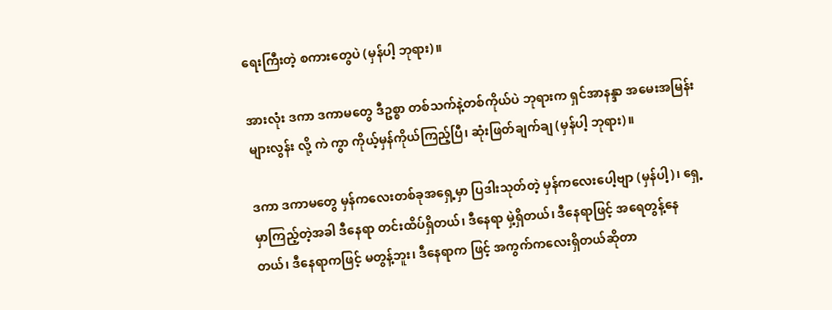ရေးကြီးတဲ့ စကားတွေပဲ (မှန်ပါ့ ဘုရား)။

အားလုံး ဒကာ ဒကာမတွေ ဒီဥစ္စာ တစ်သက်နဲ့တစ်ကိုယ်ပဲ ဘုရားက ရှင်အာနန္ဒာ အမေးအမြန်းများလွန်း လို့ ကဲ ကွာ ကိုယ့်မှန်ကိုယ်ကြည့်ပြီ၊ ဆုံးဖြတ်ချက်ချ (မှန်ပါ့ ဘုရား)။

ဒကာ ဒကာမတွေ မှန်ကလေးတစ်ခုအရှေ့မှာ ပြဒါးသုတ်တဲ့ မှန်ကလေးပေါ့ဗျာ (မှန်ပါ့)၊ ရှေ့မှာကြည့်တဲ့အခါ ဒီနေရာ တင်းထိပ်ရှိတယ်၊ ဒီနေရာ မှဲ့ရှိတယ်၊ ဒီနေရာဖြင့် အရေတွန့်နေတယ်၊ ဒီနေရာကဖြင့် မတွန့်ဘူး၊ ဒီနေရာက ဖြင့် အကွက်ကလေးရှိတယ်ဆိုတာ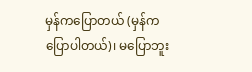မှန်ကပြောတယ် (မှန်က ပြောပါတယ်)၊ မပြောဘူး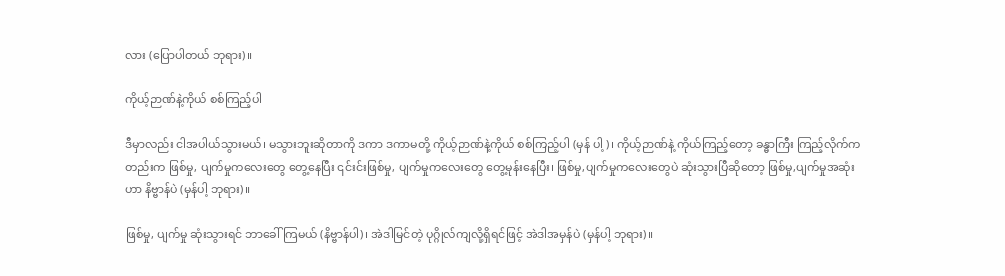လား (ပြောပါတယ် ဘုရား)။

ကိုယ့်ဉာဏ်နဲ့ကိုယ် စစ်ကြည့်ပါ

ဒီမှာလည်း ငါအပါယ်သွားမယ်၊ မသွားဘူးဆိုတာကို ဒကာ ဒကာမတို့ ကိုယ့်ဉာဏ်နဲ့ကိုယ် စစ်ကြည့်ပါ (မှန် ပါ့)၊ ကိုယ့်ဉာဏ်နဲ့ ကိုယ်ကြည့်တော့ ခန္ဓာကြီး ကြည့်လိုက်ကတည်းက ဖြစ်မှု, ပျက်မှုကလေးတွေ တွေ့နေပြီး ၎င်းင်းဖြစ်မှု, ပျက်မှုကလေးတွေ တွေ့မုန်းနေပြီး၊ ဖြစ်မှု,ပျက်မှုကလေးတွေပဲ ဆုံးသွားပြီဆိုတော့ ဖြစ်မှု,ပျက်မှုအဆုံးဟာ နိဗ္ဗာန်ပဲ (မှန်ပါ့ ဘုရား)။

ဖြစ်မှု, ပျက်မှု ဆုံးသွားရင် ဘာခေါ်ကြမယ် (နိဗ္ဗာန်ပါ)၊ အဲဒါမြင်တဲ့ ပုဂ္ဂိုလ်ကျလို့ရှိရင်ဖြင့် အဲဒါအမှန်ပဲ (မှန်ပါ့ ဘုရား)။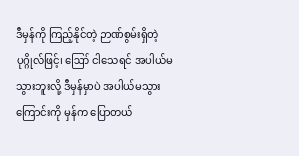ဒီမှန်ကို ကြည့်နိုင်တဲ့ ဉာဏ်စွမ်းရှိတဲ့ ပုဂ္ဂိုလ်ဖြင့်၊ ဪ ငါသေရင် အပါယ်မသွားဘူးလို့ ဒီမှန်မှာပဲ အပါယ်မသွားကြောင်းကို မှန်က ပြောတယ်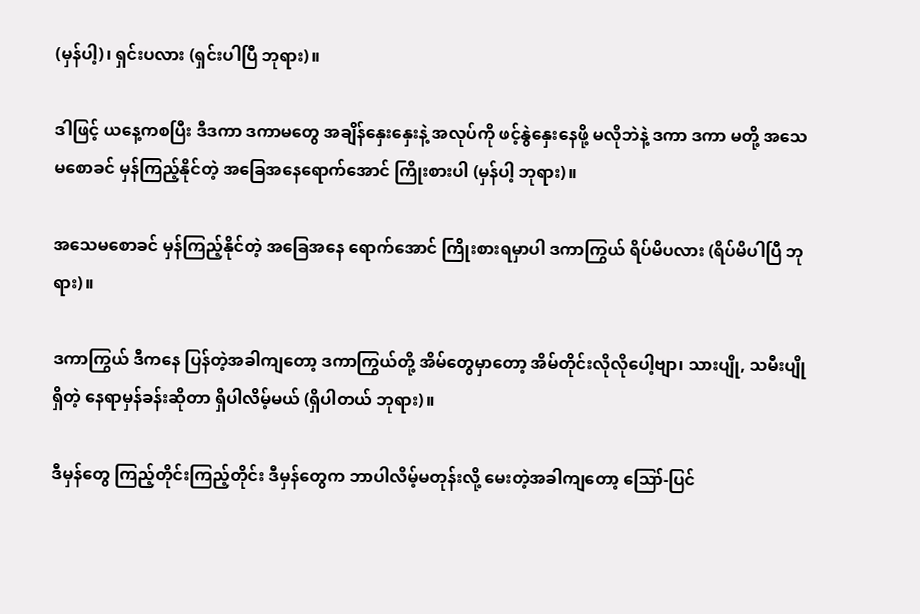(မှန်ပါ့)၊ ရှင်းပလား (ရှင်းပါပြီ ဘုရား)။

ဒါဖြင့် ယနေ့ကစပြီး ဒီဒကာ ဒကာမတွေ အချိန်နှေးနှေးနဲ့ အလုပ်ကို ဖင့်နွဲနှေးနေဖို့ မလိုဘဲနဲ့ ဒကာ ဒကာ မတို့ အသေမစောခင် မှန်ကြည့်နိုင်တဲ့ အခြေအနေရောက်အောင် ကြိုးစားပါ (မှန်ပါ့ ဘုရား)။

အသေမစောခင် မှန်ကြည့်နိုင်တဲ့ အခြေအနေ ရောက်အောင် ကြိုးစားရမှာပါ ဒကာကြွယ် ရိပ်မိပလား (ရိပ်မိပါပြီ ဘုရား)။

ဒကာကြွယ် ဒီကနေ ပြန်တဲ့အခါကျတော့ ဒကာကြွယ်တို့ အိမ်တွေမှာတော့ အိမ်တိုင်းလိုလိုပေါ့ဗျာ၊ သားပျို, သမီးပျိုရှိတဲ့ နေရာမှန်ခန်းဆိုတာ ရှိပါလိမ့်မယ် (ရှိပါတယ် ဘုရား)။

ဒီမှန်တွေ ကြည့်တိုင်းကြည့်တိုင်း ဒီမှန်တွေက ဘာပါလိမ့်မတုန်းလို့ မေးတဲ့အခါကျတော့ ဪ-ပြင်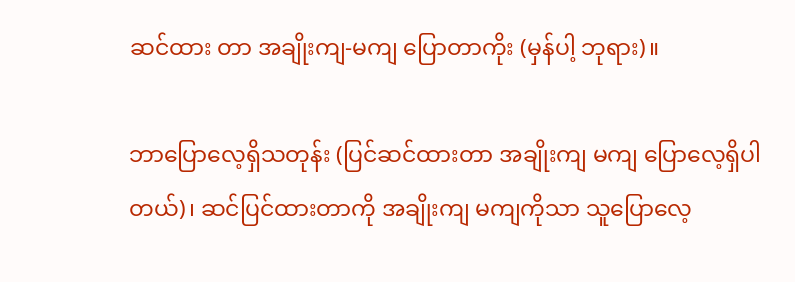ဆင်ထား တာ အချိုးကျ-မကျ ပြောတာကိုး (မှန်ပါ့ ဘုရား)။

ဘာပြောလေ့ရှိသတုန်း (ပြင်ဆင်ထားတာ အချိုးကျ မကျ ပြောလေ့ရှိပါတယ်)၊ ဆင်ပြင်ထားတာကို အချိုးကျ မကျကိုသာ သူပြောလေ့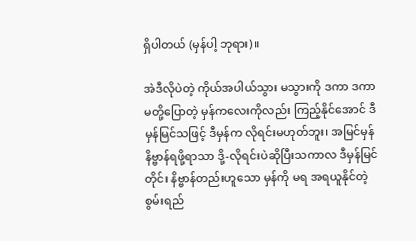ရှိပါတယ် (မှန်ပါ့ ဘုရား)။

အဲဒီလိုပဲတဲ့ ကိုယ်အပါယ်သွား မသွားကို ဒကာ ဒကာမတို့ပြောတဲ့ မှန်ကလေးကိုလည်း ကြည့်နိုင်အောင် ဒီမှန်မြင်သဖြင့် ဒီမှန်က လိုရင်းမဟုတ်ဘူး၊ အမြင်မှန် နိဗ္ဗာန်ရဖို့ရာသာ ဒို့-လိုရင်းပဲဆိုပြီးသကာလ ဒီမှန်မြင်တိုင်း နိဗ္ဗာန်တည်းဟူသော မှန်ကို မရ အရယူနိုင်တဲ့ စွမ်းရည်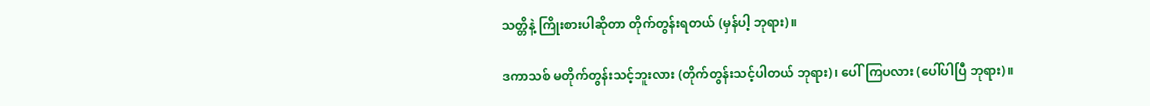သတ္တိနဲ့ ကြိုးစားပါဆိုတာ တိုက်တွန်းရတယ် (မှန်ပါ့ ဘုရား)။

ဒကာသစ် မတိုက်တွန်းသင့်ဘူးလား (တိုက်တွန်းသင့်ပါတယ် ဘုရား)၊ ပေါ်ကြပလား (ပေါ်ပါပြီ ဘုရား)။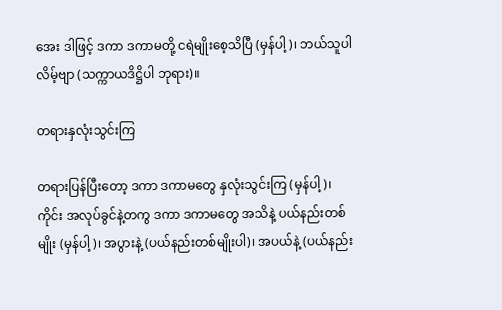အေး ဒါဖြင့် ဒကာ ဒကာမတို့ ငရဲမျိုးစေ့သိပြီ (မှန်ပါ့)၊ ဘယ်သူပါလိမ့်ဗျာ (သက္ကာယဒိဋ္ဌိပါ ဘုရား)။

တရားနှလုံးသွင်းကြ

တရားပြန်ပြီးတော့ ဒကာ ဒကာမတွေ နှလုံးသွင်းကြ (မှန်ပါ့)၊ ကိုင်း အလုပ်ခွင်နဲ့တကွ ဒကာ ဒကာမတွေ အသိနဲ့ ပယ်နည်းတစ်မျိုး (မှန်ပါ့)၊ အပွားနဲ့ (ပယ်နည်းတစ်မျိုးပါ)၊ အပယ်နဲ့ (ပယ်နည်း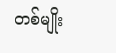တစ်မျိုး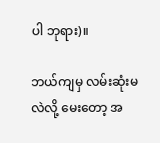ပါ ဘုရား)။

ဘယ်ကျမှ လမ်းဆုံးမလဲလို့ မေးတော့ အ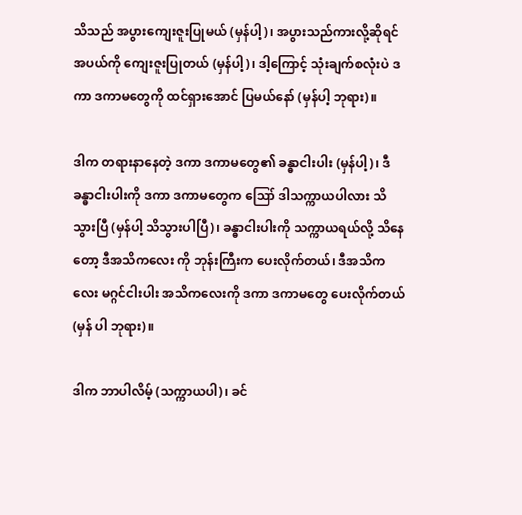သိသည် အပွားကျေးဇူးပြုမယ် (မှန်ပါ့)၊ အပွားသည်ကားလို့ဆိုရင် အပယ်ကို ကျေးဇူးပြုတယ် (မှန်ပါ့)၊ ဒါ့ကြောင့် သုံးချက်စလုံးပဲ ဒကာ ဒကာမတွေကို ထင်ရှားအောင် ပြမယ်နော် (မှန်ပါ့ ဘုရား)။

ဒါက တရားနာနေတဲ့ ဒကာ ဒကာမတွေ၏ ခန္ဓာငါးပါး (မှန်ပါ့)၊ ဒီခန္ဓာငါးပါးကို ဒကာ ဒကာမတွေက ဪ ဒါသက္ကာယပါလား သိသွားပြီ (မှန်ပါ့ သိသွားပါပြီ)၊ ခန္ဓာငါးပါးကို သက္ကာယရယ်လို့ သိနေတော့ ဒီအသိကလေး ကို ဘုန်းကြီးက ပေးလိုက်တယ်၊ ဒီအသိကလေး မဂ္ဂင်ငါးပါး အသိကလေးကို ဒကာ ဒကာမတွေ ပေးလိုက်တယ် (မှန် ပါ ဘုရား)။

ဒါက ဘာပါလိမ့် (သက္ကာယပါ)၊ ခင်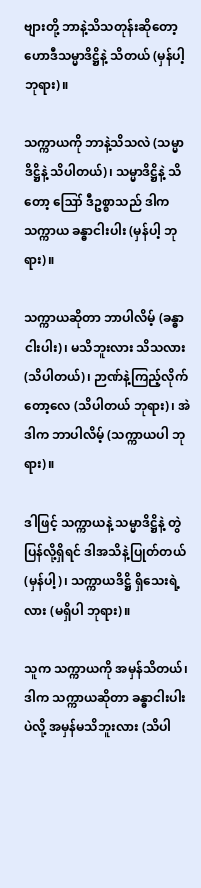ဗျားတို့ ဘာနဲ့သိသတုန်းဆိုတော့ ဟောဒီသမ္မာဒိဋ္ဌိနဲ့ သိတယ် (မှန်ပါ့ ဘုရား)။

သက္ကာယကို ဘာနဲ့သိသလဲ (သမ္မာဒိဋ္ဌိနဲ့ သိပါတယ်)၊ သမ္မာဒိဋ္ဌိနဲ့ သိတော့ ဪ ဒီဥစ္စာသည် ဒါက သက္ကာယ ခန္ဓာငါးပါး (မှန်ပါ့ ဘုရား)။

သက္ကာယဆိုတာ ဘာပါလိမ့် (ခန္ဓာငါးပါး)၊ မသိဘူးလား သိသလား (သိပါတယ်)၊ ဉာဏ်နဲ့ကြည့်လိုက်တော့လေ (သိပါတယ် ဘုရား)၊ အဲဒါက ဘာပါလိမ့် (သက္ကာယပါ ဘုရား)။

ဒါဖြင့် သက္ကာယနဲ့ သမ္မာဒိဋ္ဌိနဲ့ တွဲပြန်လို့ရှိရင် ဒါအသိနဲ့ပြုတ်တယ် (မှန်ပါ့)၊ သက္ကာယဒိဋ္ဌိ ရှိသေးရဲ့လား (မရှိပါ ဘုရား)။

သူက သက္ကာယကို အမှန်သိတယ်၊ ဒါက သက္ကာယဆိုတာ ခန္ဓာငါးပါးပဲလို့ အမှန်မသိဘူးလား (သိပါ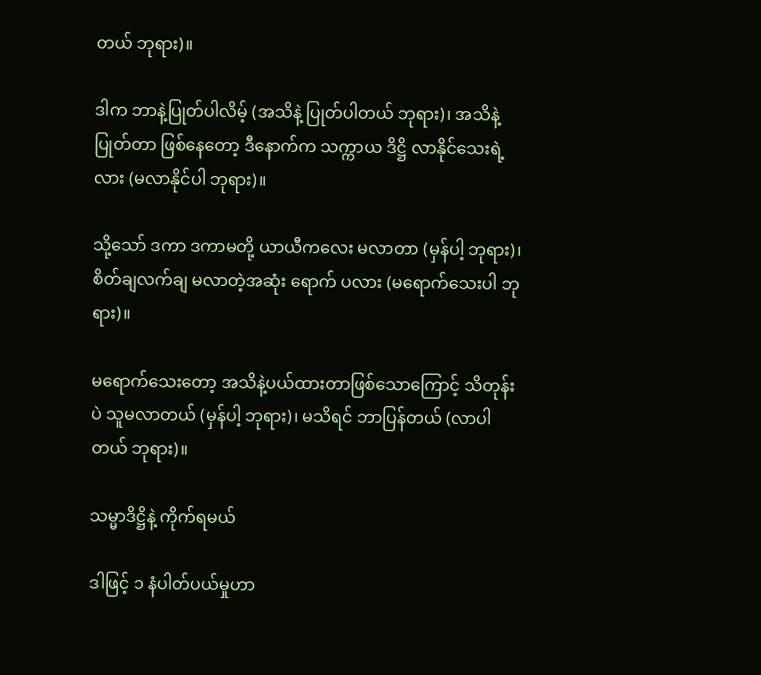တယ် ဘုရား)။

ဒါက ဘာနဲ့ပြုတ်ပါလိမ့် (အသိနဲ့ ပြုတ်ပါတယ် ဘုရား)၊ အသိနဲ့ပြုတ်တာ ဖြစ်နေတော့ ဒီနောက်က သက္ကာယ ဒိဋ္ဌိ လာနိုင်သေးရဲ့လား (မလာနိုင်ပါ ဘုရား)။

သို့သော် ဒကာ ဒကာမတို့ ယာယီကလေး မလာတာ (မှန်ပါ့ ဘုရား)၊ စိတ်ချလက်ချ မလာတဲ့အဆုံး ရောက် ပလား (မရောက်သေးပါ ဘုရား)။

မရောက်သေးတော့ အသိနဲ့ပယ်ထားတာဖြစ်သောကြောင့် သိတုန်းပဲ သူမလာတယ် (မှန်ပါ့ ဘုရား)၊ မသိရင် ဘာပြန်တယ် (လာပါတယ် ဘုရား)။

သမ္မာဒိဋ္ဌိနဲ့ ကိုက်ရမယ်

ဒါဖြင့် ၁ နံပါတ်ပယ်မှုဟာ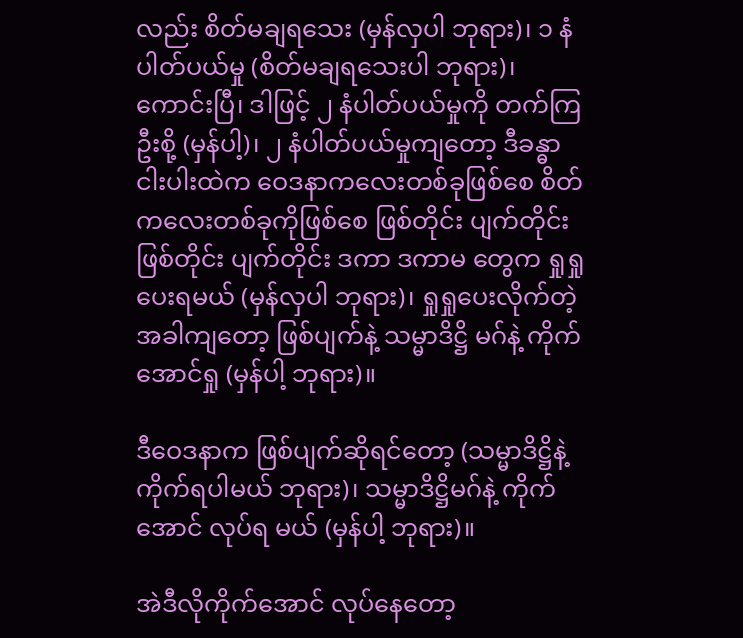လည်း စိတ်မချရသေး (မှန်လှပါ ဘုရား)၊ ၁ နံပါတ်ပယ်မှု (စိတ်မချရသေးပါ ဘုရား)၊ ကောင်းပြီ၊ ဒါဖြင့် ၂ နံပါတ်ပယ်မှုကို တက်ကြဦးစို့ (မှန်ပါ့)၊ ၂ နံပါတ်ပယ်မှုကျတော့ ဒီခန္ဓာငါးပါးထဲက ဝေဒနာကလေးတစ်ခုဖြစ်စေ စိတ်ကလေးတစ်ခုကိုဖြစ်စေ ဖြစ်တိုင်း ပျက်တိုင်း ဖြစ်တိုင်း ပျက်တိုင်း ဒကာ ဒကာမ တွေက ရှုရှုပေးရမယ် (မှန်လှပါ ဘုရား)၊ ရှုရှုပေးလိုက်တဲ့အခါကျတော့ ဖြစ်ပျက်နဲ့ သမ္မာဒိဋ္ဌိ မဂ်နဲ့ ကိုက်အောင်ရှု (မှန်ပါ့ ဘုရား)။

ဒီဝေဒနာက ဖြစ်ပျက်ဆိုရင်တော့ (သမ္မာဒိဋ္ဌိနဲ့ ကိုက်ရပါမယ် ဘုရား)၊ သမ္မာဒိဋ္ဌိမဂ်နဲ့ ကိုက်အောင် လုပ်ရ မယ် (မှန်ပါ့ ဘုရား)။

အဲဒီလိုကိုက်အောင် လုပ်နေတော့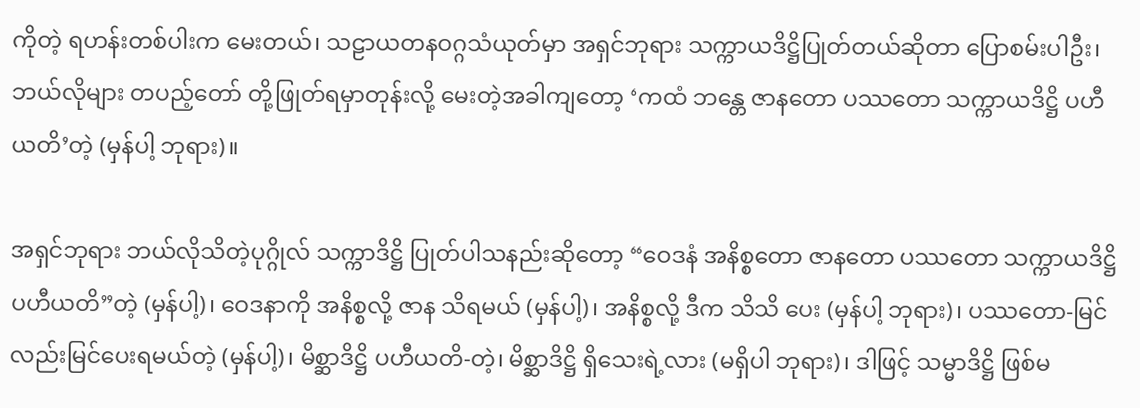ကိုတဲ့ ရဟန်းတစ်ပါးက မေးတယ်၊ သဠာယတနဝဂ္ဂသံယုတ်မှာ အရှင်ဘုရား သက္ကာယဒိဋ္ဌိပြုတ်တယ်ဆိုတာ ပြောစမ်းပါဦး၊ ဘယ်လိုများ တပည့်တော် တို့ဖြုတ်ရမှာတုန်းလို့ မေးတဲ့အခါကျတော့ ‘ကထံ ဘန္တေ ဇာနတော ပဿတော သက္ကာယဒိဋ္ဌိ ပဟီယတိ’တဲ့ (မှန်ပါ့ ဘုရား)။

အရှင်ဘုရား ဘယ်လိုသိတဲ့ပုဂ္ဂိုလ် သက္ကာဒိဋ္ဌိ ပြုတ်ပါသနည်းဆိုတော့ “ဝေဒနံ အနိစ္စတော ဇာနတော ပဿတော သက္ကာယဒိဋ္ဌိ ပဟီယတိ”တဲ့ (မှန်ပါ့)၊ ဝေဒနာကို အနိစ္စလို့ ဇာန သိရမယ် (မှန်ပါ့)၊ အနိစ္စလို့ ဒီက သိသိ ပေး (မှန်ပါ့ ဘုရား)၊ ပဿတော-မြင်လည်းမြင်ပေးရမယ်တဲ့ (မှန်ပါ့)၊ မိစ္ဆာဒိဋ္ဌိ ပဟီယတိ-တဲ့၊ မိစ္ဆာဒိဋ္ဌိ ရှိသေးရဲ့လား (မရှိပါ ဘုရား)၊ ဒါဖြင့် သမ္မာဒိဋ္ဌိ ဖြစ်မ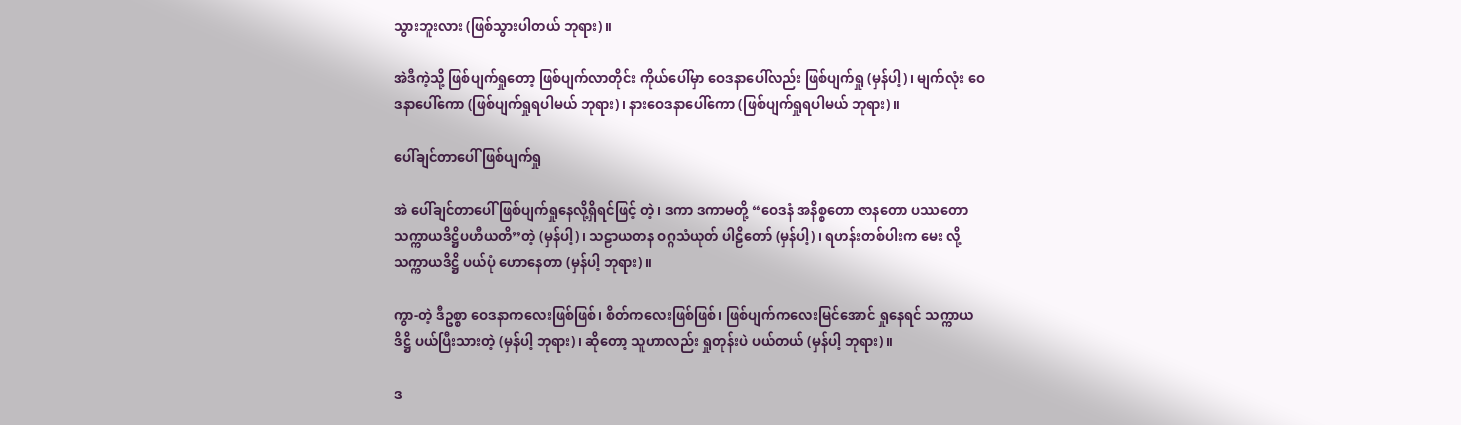သွားဘူးလား (ဖြစ်သွားပါတယ် ဘုရား)။

အဲဒီကဲ့သို့ ဖြစ်ပျက်ရှုတော့ ဖြစ်ပျက်လာတိုင်း ကိုယ်ပေါ်မှာ ဝေဒနာပေါ်လည်း ဖြစ်ပျက်ရှု (မှန်ပါ့)၊ မျက်လုံး ဝေဒနာပေါ်ကော (ဖြစ်ပျက်ရှုရပါမယ် ဘုရား)၊ နားဝေဒနာပေါ်ကော (ဖြစ်ပျက်ရှုရပါမယ် ဘုရား)။

ပေါ်ချင်တာပေါ် ဖြစ်ပျက်ရှု

အဲ ပေါ်ချင်တာပေါ် ဖြစ်ပျက်ရှုနေလို့ရှိရင်ဖြင့် တဲ့၊ ဒကာ ဒကာမတို့ “ဝေဒနံ အနိစ္စတော ဇာနတော ပဿတော သက္ကာယဒိဋ္ဌိပဟီယတိ”တဲ့ (မှန်ပါ့)၊ သဠာယတန ဝဂ္ဂသံယုတ် ပါဠိတော် (မှန်ပါ့)၊ ရဟန်းတစ်ပါးက မေး လို့ သက္ကာယဒိဋ္ဌိ ပယ်ပုံ ဟောနေတာ (မှန်ပါ့ ဘုရား)။

ကွာ-တဲ့ ဒီဥစ္စာ ဝေဒနာကလေးဖြစ်ဖြစ်၊ စိတ်ကလေးဖြစ်ဖြစ်၊ ဖြစ်ပျက်ကလေးမြင်အောင် ရှုနေရင် သက္ကာယ ဒိဋ္ဌိ ပယ်ပြီးသားတဲ့ (မှန်ပါ့ ဘုရား)၊ ဆိုတော့ သူဟာလည်း ရှုတုန်းပဲ ပယ်တယ် (မှန်ပါ့ ဘုရား)။

ဒ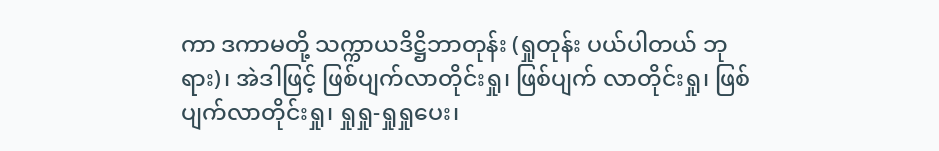ကာ ဒကာမတို့ သက္ကာယဒိဋ္ဌိဘာတုန်း (ရှုတုန်း ပယ်ပါတယ် ဘုရား)၊ အဲဒါဖြင့် ဖြစ်ပျက်လာတိုင်းရှု၊ ဖြစ်ပျက် လာတိုင်းရှု၊ ဖြစ်ပျက်လာတိုင်းရှု၊ ရှုရှု-ရှုရှုပေး၊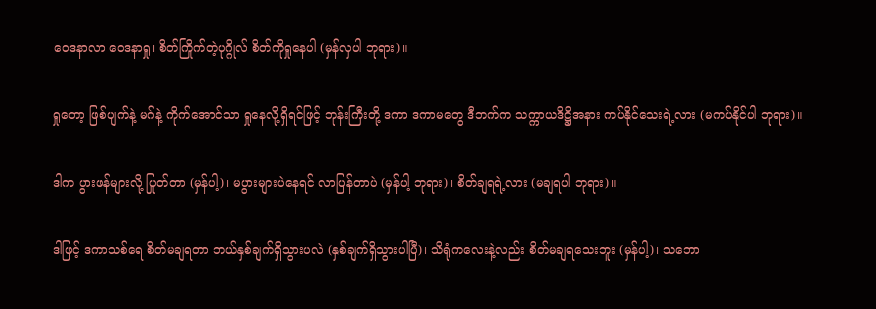ဝေဒနာလာ ဝေဒနာရှု၊ စိတ်ကြိုက်တဲ့ပုဂ္ဂိုလ် စိတ်ကိုရှုနေပါ (မှန်လှပါ ဘုရား)။

ရှုတော့ ဖြစ်ပျက်နဲ့ မဂ်နဲ့ ကိုက်အောင်သာ ရှုနေလို့ရှိရင်ဖြင့် ဘုန်းကြီးတို့ ဒကာ ဒကာမတွေ ဒီဘက်က သက္ကာယဒိဋ္ဌိအနား ကပ်နိုင်သေးရဲ့လား (မကပ်နိုင်ပါ ဘုရား)။

ဒါက ပွားဖန်များလို့ ပြုတ်တာ (မှန်ပါ့)၊ မပွားများပဲနေရင် လာပြန်တာပဲ (မှန်ပါ့ ဘုရား)၊ စိတ်ချရရဲ့လား (မချရပါ ဘုရား)။

ဒါဖြင့် ဒကာသစ်ရေ စိတ်မချရတာ ဘယ်နှစ်ချက်ရှိသွားပလဲ (နှစ်ချက်ရှိသွားပါပြီ)၊ သိရုံကလေးနဲ့လည်း စိတ်မချရသေးဘူး (မှန်ပါ့)၊ သဘော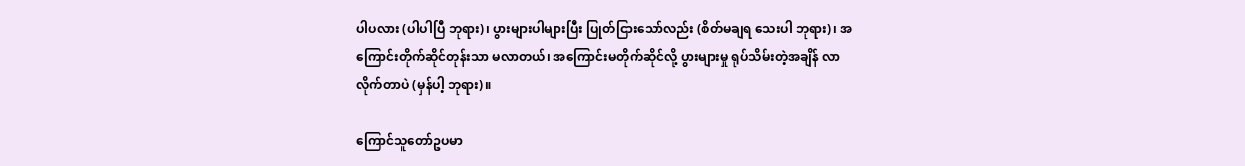ပါပလား (ပါပါပြီ ဘုရား)၊ ပွားများပါများပြီး ပြုတ်ငြားသော်လည်း (စိတ်မချရ သေးပါ ဘုရား)၊ အကြောင်းတိုက်ဆိုင်တုန်းသာ မလာတယ်၊ အကြောင်းမတိုက်ဆိုင်လို့ ပွားများမှု ရုပ်သိမ်းတဲ့အချိန် လာလိုက်တာပဲ (မှန်ပါ့ ဘုရား)။

ကြောင်သူတော်ဥပမာ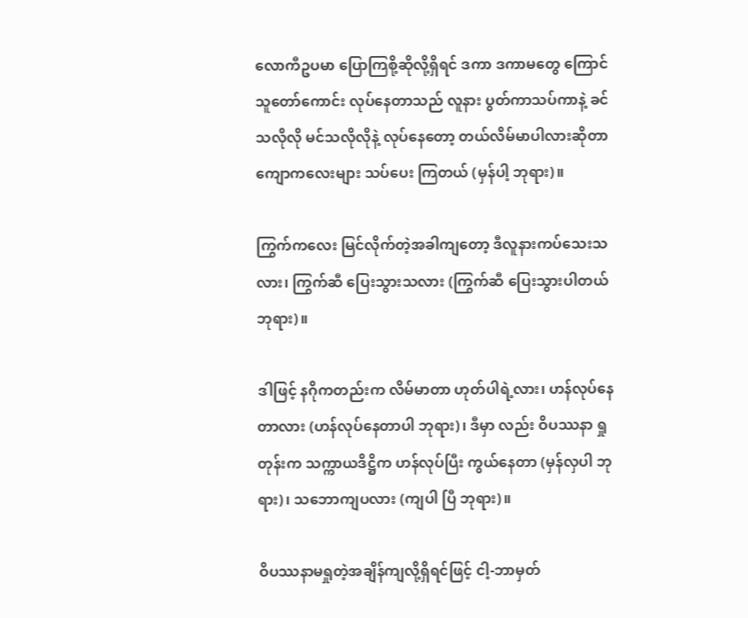လောကီဥပမာ ပြောကြစို့ဆိုလို့ရှိရင် ဒကာ ဒကာမတွေ ကြောင်သူတော်ကောင်း လုပ်နေတာသည် လူနား ပွတ်ကာသပ်ကာနဲ့ ခင်သလိုလို မင်သလိုလိုနဲ့ လုပ်နေတော့ တယ်လိမ်မာပါလားဆိုတာ ကျောကလေးများ သပ်ပေး ကြတယ် (မှန်ပါ့ ဘုရား)။

ကြွက်ကလေး မြင်လိုက်တဲ့အခါကျတော့ ဒီလူနားကပ်သေးသလား၊ ကြွက်ဆီ ပြေးသွားသလား (ကြွက်ဆီ ပြေးသွားပါတယ် ဘုရား)။

ဒါဖြင့် နဂိုကတည်းက လိမ်မာတာ ဟုတ်ပါရဲ့လား၊ ဟန်လုပ်နေတာလား (ဟန်လုပ်နေတာပါ ဘုရား)၊ ဒီမှာ လည်း ဝိပဿနာ ရှုတုန်းက သက္ကာယဒိဋ္ဌိက ဟန်လုပ်ပြီး ကွယ်နေတာ (မှန်လှပါ ဘုရား)၊ သဘောကျပလား (ကျပါ ပြီ ဘုရား)။

ဝိပဿနာမရှုတဲ့အချိန်ကျလို့ရှိရင်ဖြင့် ငါ့-ဘာမှတ်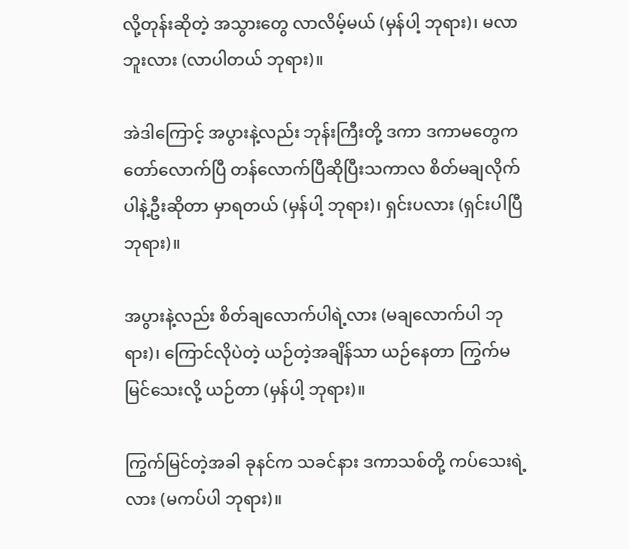လို့တုန်းဆိုတဲ့ အသွားတွေ လာလိမ့်မယ် (မှန်ပါ့ ဘုရား)၊ မလာဘူးလား (လာပါတယ် ဘုရား)။

အဲဒါကြောင့် အပွားနဲ့လည်း ဘုန်းကြီးတို့ ဒကာ ဒကာမတွေက တော်လောက်ပြီ တန်လောက်ပြီဆိုပြီးသကာလ စိတ်မချလိုက်ပါနဲ့ဦးဆိုတာ မှာရတယ် (မှန်ပါ့ ဘုရား)၊ ရှင်းပလား (ရှင်းပါပြီ ဘုရား)။

အပွားနဲ့လည်း စိတ်ချလောက်ပါရဲ့လား (မချလောက်ပါ ဘုရား)၊ ကြောင်လိုပဲတဲ့ ယဉ်တဲ့အချိန်သာ ယဉ်နေတာ ကြွက်မမြင်သေးလို့ ယဉ်တာ (မှန်ပါ့ ဘုရား)။

ကြွက်မြင်တဲ့အခါ ခုနင်က သခင်နား ဒကာသစ်တို့ ကပ်သေးရဲ့လား (မကပ်ပါ ဘုရား)။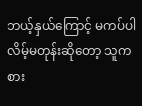ဘယ့်နှယ်ကြောင့် မကပ်ပါလိမ့်မတုန်းဆိုတော့ သူက စား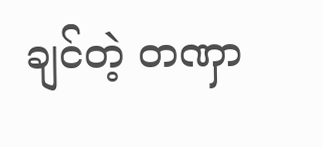ချင်တဲ့ တဏှာ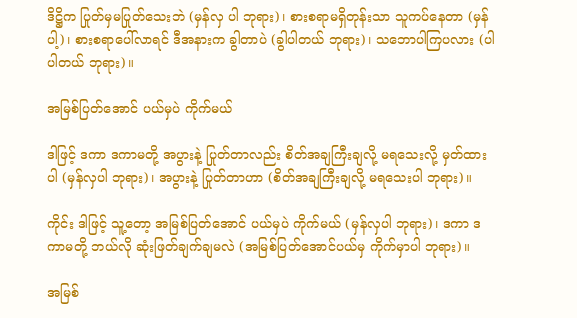ဒိဋ္ဌိက ပြုတ်မှမပြုတ်သေးဘဲ (မှန်လှ ပါ ဘုရား)၊ စားစရာမရှိတုန်းသာ သူကပ်နေတာ (မှန်ပါ့)၊ စားစရာပေါ်လာရင် ဒီအနားက ခွါတာပဲ (ခွါပါတယ် ဘုရား)၊ သဘောပါကြပလား (ပါပါတယ် ဘုရား)။

အမြစ်ပြတ်အောင် ပယ်မှပဲ ကိုက်မယ်

ဒါဖြင့် ဒကာ ဒကာမတို့ အပွားနဲ့ ပြုတ်တာလည်း စိတ်အချကြီးချလို့ မရသေးလို့ မှတ်ထားပါ (မှန်လှပါ ဘုရား)၊ အပွားနဲ့ ပြုတ်တာဟာ (စိတ်အချကြီးချလို့ မရသေးပါ ဘုရား)။

ကိုင်း ဒါဖြင့် သူ့တော့ အမြစ်ပြတ်အောင် ပယ်မှပဲ ကိုက်မယ် (မှန်လှပါ ဘုရား)၊ ဒကာ ဒကာမတို့ ဘယ်လို ဆုံးဖြတ်ချက်ချမလဲ (အမြစ်ပြတ်အောင်ပယ်မှ ကိုက်မှာပါ ဘုရား)။

အမြစ်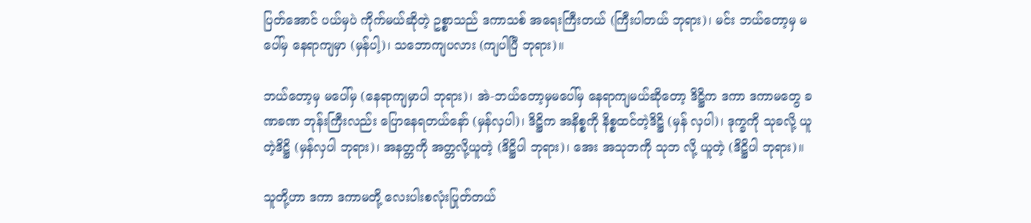ပြတ်အောင် ပယ်မှပဲ ကိုက်မယ်ဆိုတဲ့ ဥစ္စာသည် ဒကာသစ် အရေးကြီးတယ် (ကြီးပါတယ် ဘုရား)၊ မင်း ဘယ်တော့မှ မပေါ်မှ နေရာကျမှာ (မှန်ပါ့)၊ သဘောကျပလား (ကျပါပြီ ဘုရား)။

ဘယ်တော့မှ မပေါ်မှ (နေရာကျမှာပါ ဘုရား)၊ အဲ-ဘယ်တော့မှမပေါ်မှ နေရာကျမယ်ဆိုတော့ ဒိဋ္ဌိက ဒကာ ဒကာမတွေ ခဏခဏ ဘုန်းကြီးလည်း ပြောနေရတယ်နော် (မှန်လှပါ)၊ ဒိဋ္ဌိက အနိစ္စကို နိစ္စထင်တဲ့ဒိဋ္ဌိ (မှန် လှပါ)၊ ဒုက္ခကို သုခလို့ ယူတဲ့ဒိဋ္ဌိ (မှန်လှပါ ဘုရား)၊ အနတ္တကို အတ္တလို့ယူတဲ့ (ဒိဋ္ဌိပါ ဘုရား)၊ အေး အသုဘကို သုဘ လို့ ယူတဲ့ (ဒိဋ္ဌိပါ ဘုရား)။

သူတို့ဟာ ဒကာ ဒကာမတို့ လေးပါးစလုံးပြုတ်တယ်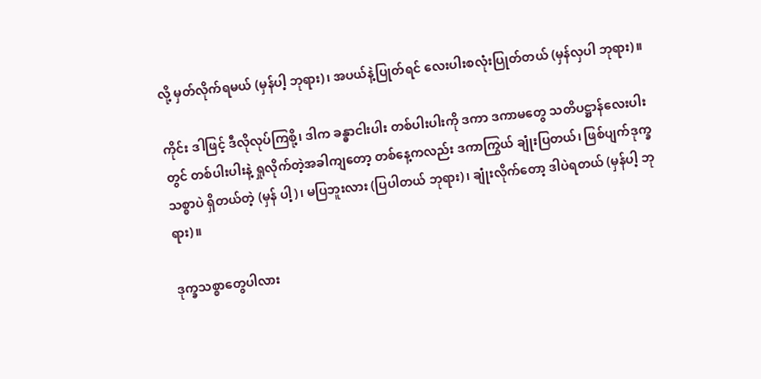လို့ မှတ်လိုက်ရမယ် (မှန်ပါ့ ဘုရား)၊ အပယ်နဲ့ပြုတ်ရင် လေးပါးစလုံးပြုတ်တယ် (မှန်လှပါ ဘုရား)။

ကိုင်း ဒါဖြင့် ဒီလိုလုပ်ကြစို့၊ ဒါက ခန္ဓာငါးပါး တစ်ပါးပါးကို ဒကာ ဒကာမတွေ သတိပဋ္ဌာန်လေးပါးတွင် တစ်ပါးပါးနဲ့ ရှုလိုက်တဲ့အခါကျတော့ တစ်နေ့ကလည်း ဒကာကြွယ် ချုံးပြတယ်၊ ဖြစ်ပျက်ဒုက္ခသစ္စာပဲ ရှိတယ်တဲ့ (မှန် ပါ့)၊ မပြဘူးလား (ပြပါတယ် ဘုရား)၊ ချုံးလိုက်တော့ ဒါပဲရတယ် (မှန်ပါ့ ဘုရား)။

ဒုက္ခသစ္စာတွေပါလား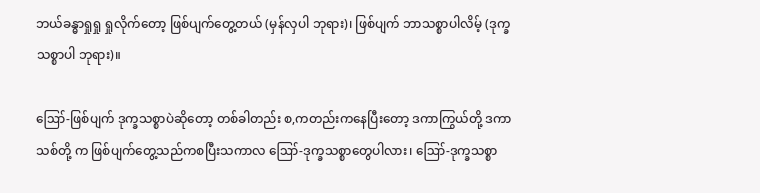ဘယ်ခန္ဓာရှုရှု ရှုလိုက်တော့ ဖြစ်ပျက်တွေ့တယ် (မှန်လှပါ ဘုရား)၊ ဖြစ်ပျက် ဘာသစ္စာပါလိမ့် (ဒုက္ခသစ္စာပါ ဘုရား)။

ဪ-ဖြစ်ပျက် ဒုက္ခသစ္စာပဲဆိုတော့ တစ်ခါတည်း စ,ကတည်းကနေပြီးတော့ ဒကာကြွယ်တို့ ဒကာသစ်တို့ က ဖြစ်ပျက်တွေ့သည်ကစပြီးသကာလ ဪ-ဒုက္ခသစ္စာတွေပါလား၊ ဪ-ဒုက္ခသစ္စာ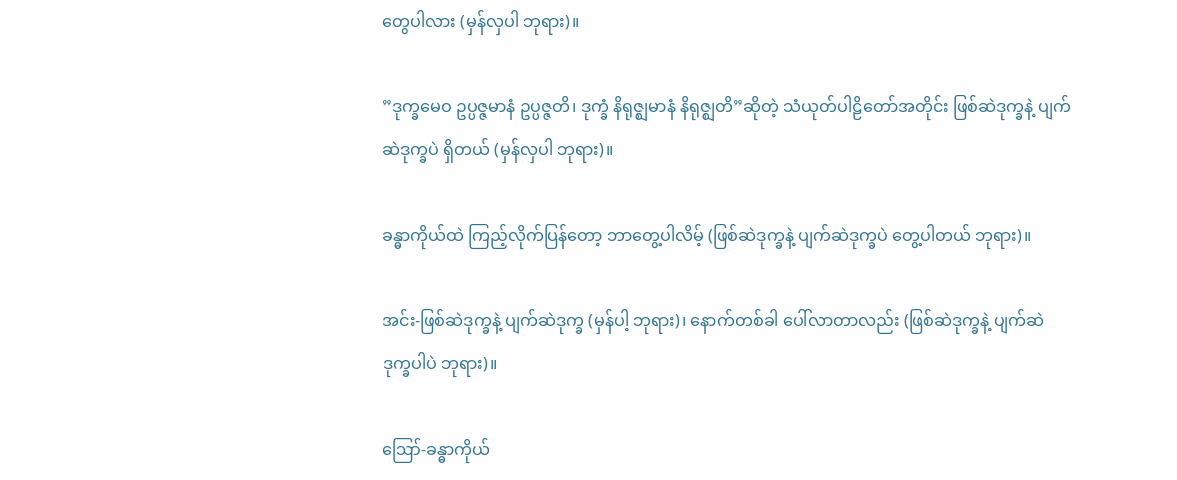တွေပါလား (မှန်လှပါ ဘုရား)။

”ဒုက္ခမေဝ ဥပ္ပဇ္ဇမာနံ ဥပ္ပဇ္ဇတိ၊ ဒုက္ခံ နိရုဇ္ဈမာနံ နိရုဇ္ဈတိ”ဆိုတဲ့ သံယုတ်ပါဠိတော်အတိုင်း ဖြစ်ဆဲဒုက္ခနဲ့ ပျက်ဆဲဒုက္ခပဲ ရှိတယ် (မှန်လှပါ ဘုရား)။

ခန္ဓာကိုယ်ထဲ ကြည့်လိုက်ပြန်တော့ ဘာတွေ့ပါလိမ့် (ဖြစ်ဆဲဒုက္ခနဲ့ ပျက်ဆဲဒုက္ခပဲ တွေ့ပါတယ် ဘုရား)။

အင်း-ဖြစ်ဆဲဒုက္ခနဲ့ ပျက်ဆဲဒုက္ခ (မှန်ပါ့ ဘုရား)၊ နောက်တစ်ခါ ပေါ်လာတာလည်း (ဖြစ်ဆဲဒုက္ခနဲ့ ပျက်ဆဲ ဒုက္ခပါပဲ ဘုရား)။

ဪ-ခန္ဓာကိုယ်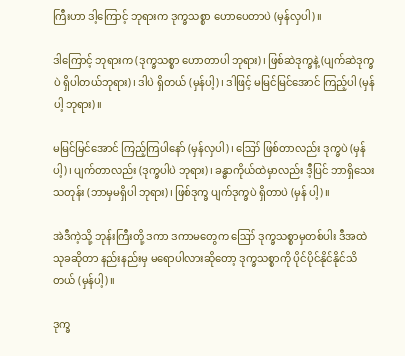ကြီးဟာ ဒါ့ကြောင့် ဘုရားက ဒုက္ခသစ္စာ ဟောပေတာပဲ (မှန်လှပါ)။

ဒါကြောင့် ဘုရားက (ဒုက္ခသစ္စာ ဟောတာပါ ဘုရား)၊ ဖြစ်ဆဲဒုက္ခနဲ့ (ပျက်ဆဲဒုက္ခပဲ ရှိပါတယ်ဘုရား)၊ ဒါပဲ ရှိတယ် (မှန်ပါ့)၊ ဒါဖြင့် မမြင်မြင်အောင် ကြည့်ပါ (မှန်ပါ့ ဘုရား)။

မမြင်မြင်အောင် ကြည့်ကြပါနော် (မှန်လှပါ)၊ ဪ ဖြစ်တာလည်း ဒုက္ခပဲ (မှန်ပါ့)၊ ပျက်တာလည်း (ဒုက္ခပါပဲ ဘုရား)၊ ခန္ဓာကိုယ်ထဲမှာလည်း ဒီ့ပြင် ဘာရှိသေးသတုန်း (ဘာမှမရှိပါ ဘုရား)၊ ဖြစ်ဒုက္ခ ပျက်ဒုက္ခပဲ ရှိတာပဲ (မှန် ပါ့)။

အဲဒီကဲ့သို့ ဘုန်းကြီးတို့ ဒကာ ဒကာမတွေက ဪ ဒုက္ခသစ္စာမှတစ်ပါး ဒီအထဲ သုခဆိုတာ နည်းနည်းမှ မရောပါလားဆိုတော့ ဒုက္ခသစ္စာကို ပိုင်ပိုင်နိုင်နိုင်သိတယ် (မှန်ပါ့)။

ဒုက္ခ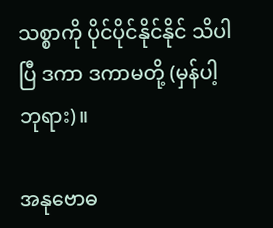သစ္စာကို ပိုင်ပိုင်နိုင်နိုင် သိပါပြီ ဒကာ ဒကာမတို့ (မှန်ပါ့ ဘုရား)။

အနုဗောဓ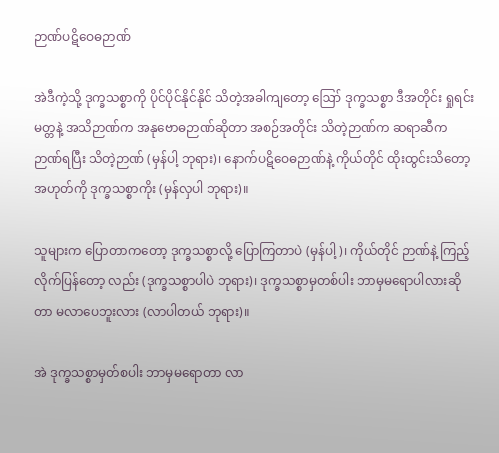ဉာဏ်ပဋိဝေဓဉာဏ်

အဲဒီကဲ့သို့ ဒုက္ခသစ္စာကို ပိုင်ပိုင်နိုင်နိုင် သိတဲ့အခါကျတော့ ဪ ဒုက္ခသစ္စာ ဒီအတိုင်း ရှုရင်းမတ္တနဲ့ အသိဉာဏ်က အနုဗောဓဉာဏ်ဆိုတာ အစဉ်အတိုင်း သိတဲ့ဉာဏ်က ဆရာဆီက ဉာဏ်ရပြီး သိတဲ့ဉာဏ် (မှန်ပါ့ ဘုရား)၊ နောက်ပဋိဝေဓဉာဏ်နဲ့ ကိုယ်တိုင် ထိုးထွင်းသိတော့ အဟုတ်ကို ဒုက္ခသစ္စာကိုး (မှန်လှပါ ဘုရား)။

သူများက ပြောတာကတော့ ဒုက္ခသစ္စာလို့ ပြောကြတာပဲ (မှန်ပါ့)၊ ကိုယ်တိုင် ဉာဏ်နဲ့ ကြည့်လိုက်ပြန်တော့ လည်း (ဒုက္ခသစ္စာပါပဲ ဘုရား)၊ ဒုက္ခသစ္စာမှတစ်ပါး ဘာမှမရောပါလားဆိုတာ မလာပေဘူးလား (လာပါတယ် ဘုရား)။

အဲ ဒုက္ခသစ္စာမှတ်စပါး ဘာမှမရောတာ လာ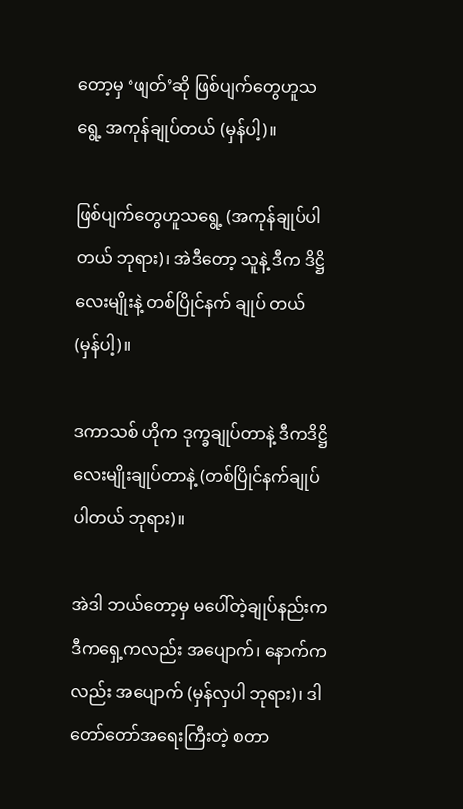တော့မှ ‘ဖျတ်’ဆို ဖြစ်ပျက်တွေဟူသရွေ့ အကုန်ချုပ်တယ် (မှန်ပါ့)။

ဖြစ်ပျက်တွေဟူသရွေ့ (အကုန်ချုပ်ပါတယ် ဘုရား)၊ အဲဒီတော့ သူနဲ့ ဒီက ဒိဋ္ဌိလေးမျိုးနဲ့ တစ်ပြိုင်နက် ချုပ် တယ် (မှန်ပါ့)။

ဒကာသစ် ဟိုက ဒုက္ခချုပ်တာနဲ့ ဒီကဒိဋ္ဌိလေးမျိုးချုပ်တာနဲ့ (တစ်ပြိုင်နက်ချုပ်ပါတယ် ဘုရား)။

အဲဒါ ဘယ်တော့မှ မပေါ်တဲ့ချုပ်နည်းက ဒီကရှေ့ကလည်း အပျောက်၊ နောက်ကလည်း အပျောက် (မှန်လှပါ ဘုရား)၊ ဒါ တော်တော်အရေးကြီးတဲ့ စတာ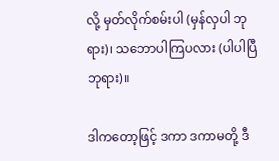လို့ မှတ်လိုက်စမ်းပါ (မှန်လှပါ ဘုရား)၊ သဘောပါကြပလား (ပါပါပြီ ဘုရား)။

ဒါကတော့ဖြင့် ဒကာ ဒကာမတို့ ဒီ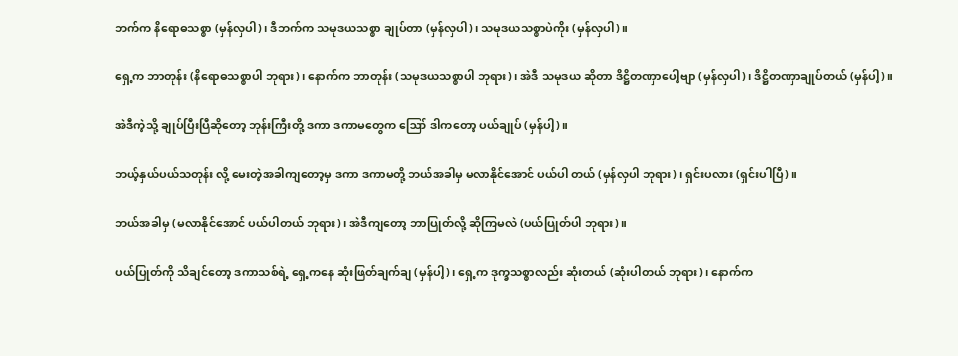ဘက်က နိရောဓသစ္စာ (မှန်လှပါ)၊ ဒီဘက်က သမုဒယသစ္စာ ချုပ်တာ (မှန်လှပါ)၊ သမုဒယသစ္စာပဲကိုး (မှန်လှပါ)။

ရှေ့က ဘာတုန်း (နိရောဓသစ္စာပါ ဘုရား)၊ နောက်က ဘာတုန်း (သမုဒယသစ္စာပါ ဘုရား)၊ အဲဒီ သမုဒယ ဆိုတာ ဒိဋ္ဌိတဏှာပေါ့ဗျာ (မှန်လှပါ)၊ ဒိဋ္ဌိတဏှာချုပ်တယ် (မှန်ပါ့)။

အဲဒီကဲ့သို့ ချုပ်ပြီးပြီဆိုတော့ ဘုန်းကြီးတို့ ဒကာ ဒကာမတွေက ဪ ဒါကတော့ ပယ်ချုပ် (မှန်ပါ့)။

ဘယ့်နှယ်ပယ်သတုန်း လို့ မေးတဲ့အခါကျတော့မှ ဒကာ ဒကာမတို့ ဘယ်အခါမှ မလာနိုင်အောင် ပယ်ပါ တယ် (မှန်လှပါ ဘုရား)၊ ရှင်းပလား (ရှင်းပါပြီ)။

ဘယ်အခါမှ (မလာနိုင်အောင် ပယ်ပါတယ် ဘုရား)၊ အဲဒီကျတော့ ဘာပြုတ်လို့ ဆိုကြမလဲ (ပယ်ပြုတ်ပါ ဘုရား)။

ပယ်ပြုတ်ကို သိချင်တော့ ဒကာသစ်ရဲ့ ရှေ့ကနေ ဆုံးဖြတ်ချက်ချ (မှန်ပါ့)၊ ရှေ့က ဒုက္ခသစ္စာလည်း ဆုံးတယ် (ဆုံးပါတယ် ဘုရား)၊ နောက်က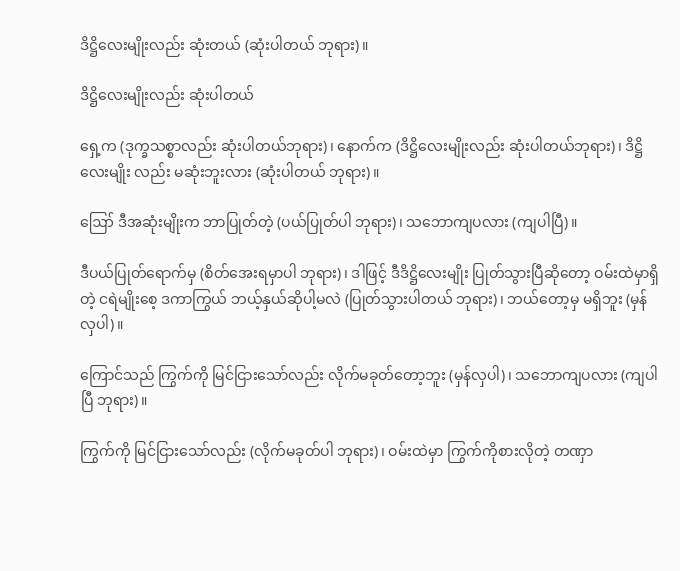ဒိဋ္ဌိလေးမျိုးလည်း ဆုံးတယ် (ဆုံးပါတယ် ဘုရား)။

ဒိဋ္ဌိလေးမျိုးလည်း ဆုံးပါတယ်

ရှေ့က (ဒုက္ခသစ္စာလည်း ဆုံးပါတယ်ဘုရား)၊ နောက်က (ဒိဋ္ဌိလေးမျိုးလည်း ဆုံးပါတယ်ဘုရား)၊ ဒိဋ္ဌိလေးမျိုး လည်း မဆုံးဘူးလား (ဆုံးပါတယ် ဘုရား)။

ဪ ဒီအဆုံးမျိုးက ဘာပြုတ်တဲ့ (ပယ်ပြုတ်ပါ ဘုရား)၊ သဘောကျပလား (ကျပါပြီ)။

ဒီပယ်ပြုတ်ရောက်မှ (စိတ်အေးရမှာပါ ဘုရား)၊ ဒါဖြင့် ဒီဒိဋ္ဌိလေးမျိုး ပြုတ်သွားပြီဆိုတော့ ဝမ်းထဲမှာရှိတဲ့ ငရဲမျိုးစေ့ ဒကာကြွယ် ဘယ့်နှယ်ဆိုပါ့မလဲ (ပြုတ်သွားပါတယ် ဘုရား)၊ ဘယ်တော့မှ မရှိဘူး (မှန်လှပါ)။

ကြောင်သည် ကြွက်ကို မြင်ငြားသော်လည်း လိုက်မခုတ်တော့ဘူး (မှန်လှပါ)၊ သဘောကျပလား (ကျပါပြီ ဘုရား)။

ကြွက်ကို မြင်ငြားသော်လည်း (လိုက်မခုတ်ပါ ဘုရား)၊ ဝမ်းထဲမှာ ကြွက်ကိုစားလိုတဲ့ တဏှာ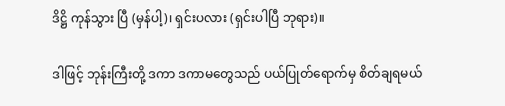ဒိဋ္ဌိ ကုန်သွား ပြီ (မှန်ပါ့)၊ ရှင်းပလား (ရှင်းပါပြီ ဘုရား)။

ဒါဖြင့် ဘုန်းကြီးတို့ ဒကာ ဒကာမတွေသည် ပယ်ပြုတ်ရောက်မှ စိတ်ချရမယ်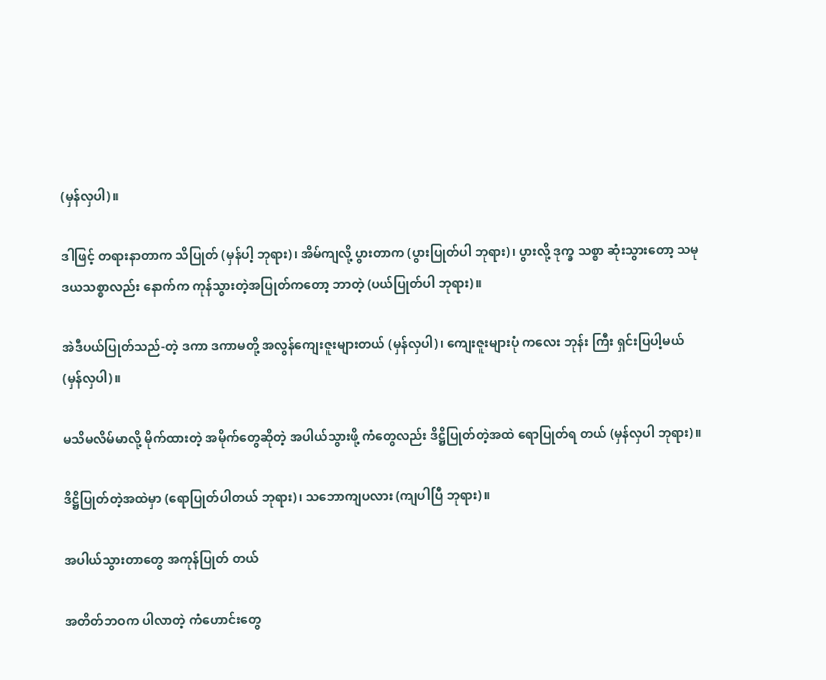(မှန်လှပါ)။

ဒါဖြင့် တရားနာတာက သိပြုတ် (မှန်ပါ့ ဘုရား)၊ အိမ်ကျလို့ ပွားတာက (ပွားပြုတ်ပါ ဘုရား)၊ ပွားလို့ ဒုက္ခ သစ္စာ ဆုံးသွားတော့ သမုဒယသစ္စာလည်း နောက်က ကုန်သွားတဲ့အပြုတ်ကတော့ ဘာတဲ့ (ပယ်ပြုတ်ပါ ဘုရား)။

အဲဒီပယ်ပြုတ်သည်-တဲ့ ဒကာ ဒကာမတို့ အလွန်ကျေးဇူးများတယ် (မှန်လှပါ)၊ ကျေးဇူးများပုံ ကလေး ဘုန်း ကြီး ရှင်းပြပါ့မယ် (မှန်လှပါ)။

မသိမလိမ်မာလို့ မိုက်ထားတဲ့ အမိုက်တွေဆိုတဲ့ အပါယ်သွားဖို့ ကံတွေလည်း ဒိဋ္ဌိပြုတ်တဲ့အထဲ ရောပြုတ်ရ တယ် (မှန်လှပါ ဘုရား)။

ဒိဋ္ဌိပြုတ်တဲ့အထဲမှာ (ရောပြုတ်ပါတယ် ဘုရား)၊ သဘောကျပလား (ကျပါပြီ ဘုရား)။

အပါယ်သွားတာတွေ အကုန်ပြုတ် တယ်

အတိတ်ဘဝက ပါလာတဲ့ ကံဟောင်းတွေ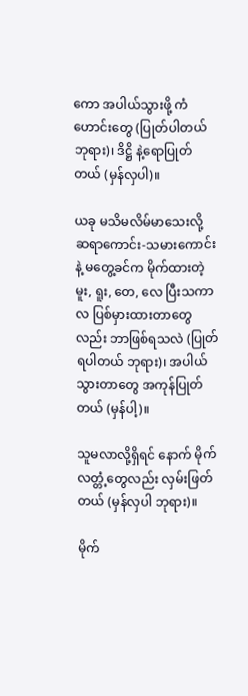ကော အပါယ်သွားဖို့ ကံဟောင်းတွေ (ပြုတ်ပါတယ် ဘုရား)၊ ဒိဋ္ဌိ နဲ့ရောပြုတ်တယ် (မှန်လှပါ)။

ယခု မသိမလိမ်မာသေးလို့ ဆရာကောင်း-သမားကောင်းနဲ့ မတွေ့ခင်က မိုက်ထားတဲ့ မူး, ရူး, တေ, လေ ပြီးသကာလ ပြစ်မှားထားတာတွေလည်း ဘာဖြစ်ရသလဲ (ပြုတ်ရပါတယ် ဘုရား)၊ အပါယ်သွားတာတွေ အကုန်ပြုတ် တယ် (မှန်ပါ့)။

သူမလာလို့ရှိရင် နောက် မိုက်လတ္တံ့တွေလည်း လှမ်းဖြတ်တယ် (မှန်လှပါ ဘုရား)။

မိုက်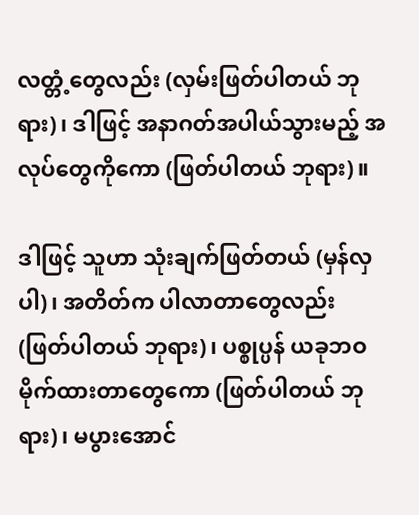လတ္တံ့တွေလည်း (လှမ်းဖြတ်ပါတယ် ဘုရား)၊ ဒါဖြင့် အနာဂတ်အပါယ်သွားမည့် အလုပ်တွေကိုကော (ဖြတ်ပါတယ် ဘုရား)။

ဒါဖြင့် သူဟာ သုံးချက်ဖြတ်တယ် (မှန်လှပါ)၊ အတိတ်က ပါလာတာတွေလည်း (ဖြတ်ပါတယ် ဘုရား)၊ ပစ္စုပ္ပန် ယခုဘဝ မိုက်ထားတာတွေကော (ဖြတ်ပါတယ် ဘုရား)၊ မပွားအောင်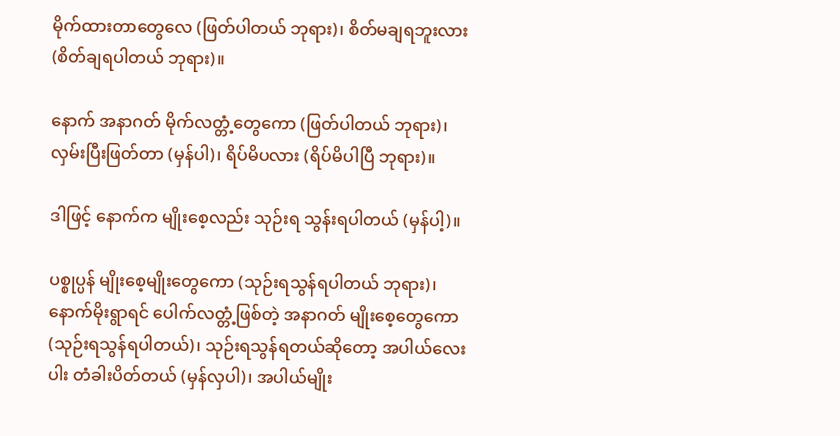မိုက်ထားတာတွေလေ (ဖြတ်ပါတယ် ဘုရား)၊ စိတ်မချရဘူးလား (စိတ်ချရပါတယ် ဘုရား)။

နောက် အနာဂတ် မိုက်လတ္တံ့တွေကော (ဖြတ်ပါတယ် ဘုရား)၊ လှမ်းပြီးဖြတ်တာ (မှန်ပါ)၊ ရိပ်မိပလား (ရိပ်မိပါပြီ ဘုရား)။

ဒါဖြင့် နောက်က မျိုးစေ့လည်း သုဉ်းရ သွန်းရပါတယ် (မှန်ပါ့)။

ပစ္စုပ္ပန် မျိုးစေ့မျိုးတွေကော (သုဉ်းရသွန်ရပါတယ် ဘုရား)၊ နောက်မိုးရွာရင် ပေါက်လတ္တံ့ဖြစ်တဲ့ အနာဂတ် မျိုးစေ့တွေကော (သုဉ်းရသွန်ရပါတယ်)၊ သုဉ်းရသွန်ရတယ်ဆိုတော့ အပါယ်လေးပါး တံခါးပိတ်တယ် (မှန်လှပါ)၊ အပါယ်မျိုး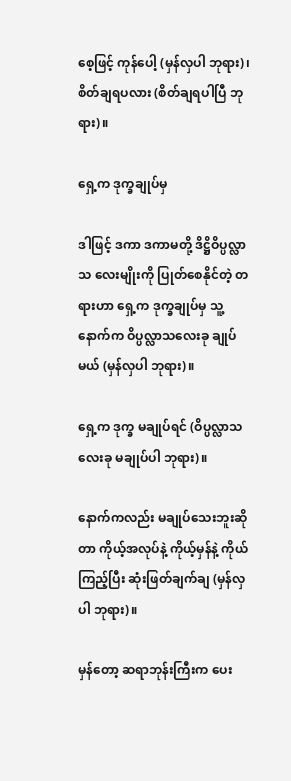စေ့ဖြင့် ကုန်ပေါ့ (မှန်လှပါ ဘုရား)၊ စိတ်ချရပလား (စိတ်ချရပါပြီ ဘုရား)။

ရှေ့က ဒုက္ခချုပ်မှ

ဒါဖြင့် ဒကာ ဒကာမတို့ ဒိဋ္ဌိဝိပ္ပလ္လာသ လေးမျိုးကို ပြုတ်စေနိုင်တဲ့ တရားဟာ ရှေ့က ဒုက္ခချုပ်မှ သူ့နောက်က ဝိပ္ပလ္လာသလေးခု ချုပ်မယ် (မှန်လှပါ ဘုရား)။

ရှေ့က ဒုက္ခ မချုပ်ရင် (ဝိပ္ပလ္လာသ လေးခု မချုပ်ပါ ဘုရား)။

နောက်ကလည်း မချုပ်သေးဘူးဆိုတာ ကိုယ့်အလုပ်နဲ့ ကိုယ့်မှန်နဲ့ ကိုယ်ကြည့်ပြီး ဆုံးဖြတ်ချက်ချ (မှန်လှပါ ဘုရား)။

မှန်တော့ ဆရာဘုန်းကြီးက ပေး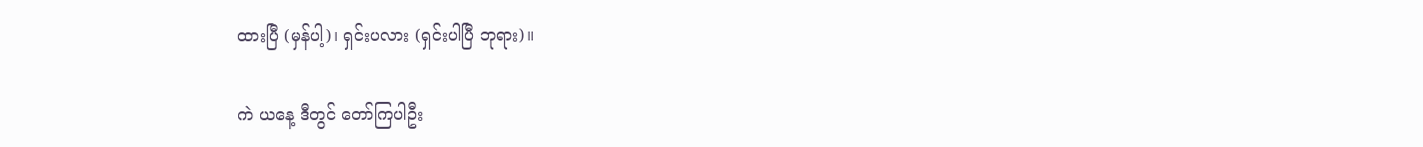ထားပြီ (မှန်ပါ့)၊ ရှင်းပလား (ရှင်းပါပြီ ဘုရား)။

ကဲ ယနေ့ ဒီတွင် တော်ကြပါဦး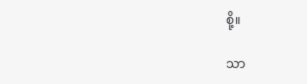စို့။

သာ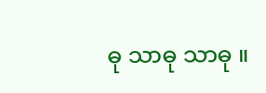ဓု သာဓု သာဓု ။